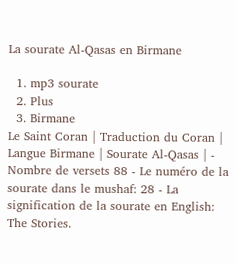La sourate Al-Qasas en Birmane

  1. mp3 sourate
  2. Plus
  3. Birmane
Le Saint Coran | Traduction du Coran | Langue Birmane | Sourate Al-Qasas | - Nombre de versets 88 - Le numéro de la sourate dans le mushaf: 28 - La signification de la sourate en English: The Stories.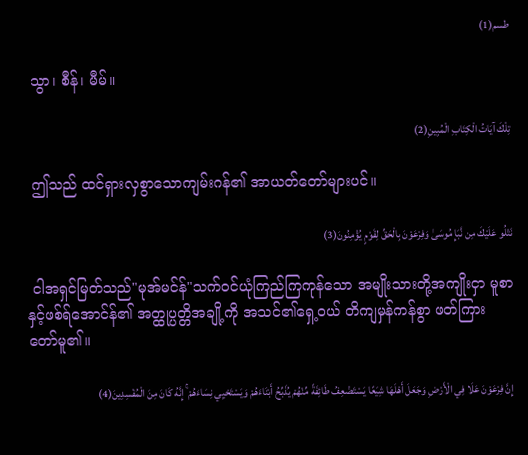طسم(1)

 သွာ၊ စီန်၊ မီမ်။

تِلْكَ آيَاتُ الْكِتَابِ الْمُبِينِ(2)

 ဤသည် ထင်ရှားလှစွာသောကျမ်းဂန်၏ အာယတ်တော်များပင်။

نَتْلُو عَلَيْكَ مِن نَّبَإِ مُوسَىٰ وَفِرْعَوْنَ بِالْحَقِّ لِقَوْمٍ يُؤْمِنُونَ(3)

 ငါအရှင်မြတ်သည်"မုအ်မင်န်"သက်ဝင်ယုံကြည်ကြကုန်သော အမျိုးသားတို့အကျိုးငှာ မူစာနှင့်ဖစ်ရ်အောင်န်၏ အတ္ထုပ္ပတ္တိအချို့ကို အသင်၏ရှေ့ဝယ် တိကျမှန်ကန်စွာ ဖတ်ကြားတော်မူ၏။

إِنَّ فِرْعَوْنَ عَلَا فِي الْأَرْضِ وَجَعَلَ أَهْلَهَا شِيَعًا يَسْتَضْعِفُ طَائِفَةً مِّنْهُمْ يُذَبِّحُ أَبْنَاءَهُمْ وَيَسْتَحْيِي نِسَاءَهُمْ ۚ إِنَّهُ كَانَ مِنَ الْمُفْسِدِينَ(4)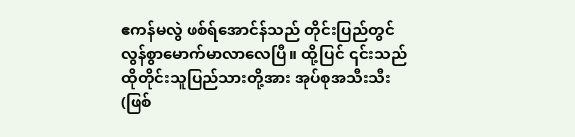ဧကန်မလွဲ ဖစ်ရ်အောင်န်သည် တိုင်းပြည်တွင် လွန်စွာမောက်မာလာလေပြီ။ ထို့ပြင် ၎င်းသည် ထိုတိုင်းသူပြည်သားတို့အား အုပ်စုအသီးသီး(ဖြစ်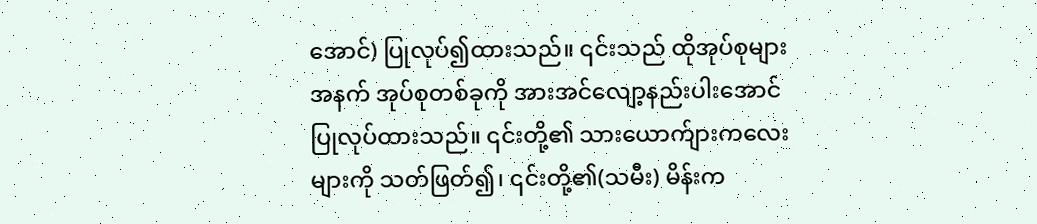အောင်) ပြုလုပ်၍ထားသည်။ ၎င်းသည် ထိုအုပ်စုများအနက် အုပ်စုတစ်ခုကို အားအင်လျော့နည်းပါးအောင် ပြုလုပ်ထားသည်။ ၎င်းတို့၏ သားယောက်ျားကလေးများကို သတ်ဖြတ်၍၊ ၎င်းတို့၏(သမီး) မိန်းက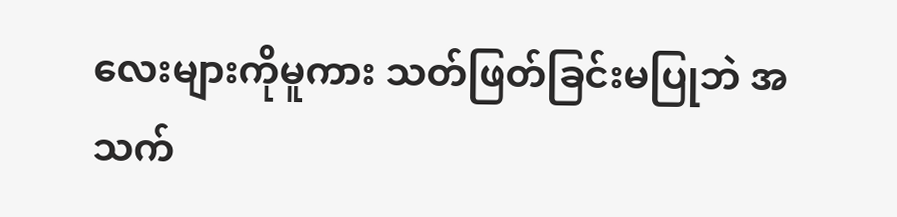လေးများကိုမူကား သတ်ဖြတ်ခြင်းမပြုဘဲ အသက်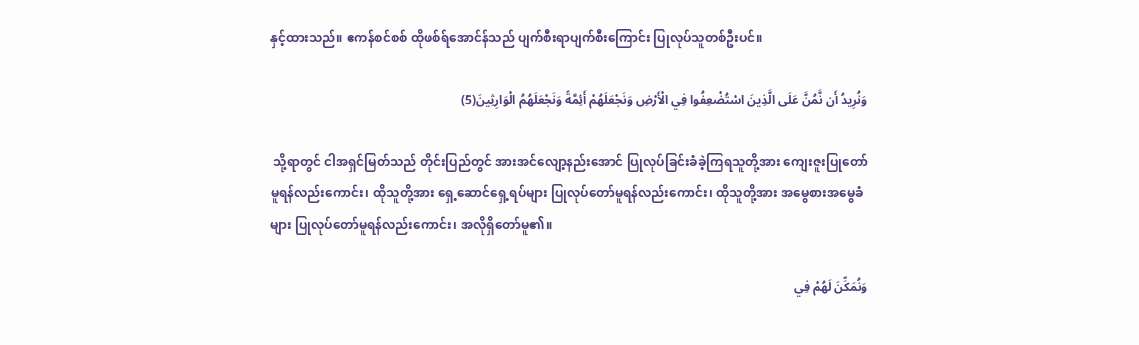နှင့်ထားသည်။ ဧကန်စင်စစ် ထိုဖစ်ရ်အောင်န်သည် ပျက်စီးရာပျက်စီးကြောင်း ပြုလုပ်သူတစ်ဦးပင်။

وَنُرِيدُ أَن نَّمُنَّ عَلَى الَّذِينَ اسْتُضْعِفُوا فِي الْأَرْضِ وَنَجْعَلَهُمْ أَئِمَّةً وَنَجْعَلَهُمُ الْوَارِثِينَ(5)

 သို့ရာတွင် ငါအရှင်မြတ်သည် တိုင်းပြည်တွင် အားအင်လျော့နည်းအောင် ပြုလုပ်ခြင်းခံခဲ့ကြရသူတို့အား ကျေးဇူးပြုတော်မူရန်လည်းကောင်း၊ ထိုသူတို့အား ရှေ့ဆောင်ရှေ့ရပ်များ ပြုလုပ်တော်မူရန်လည်းကောင်း၊ ထိုသူတို့အား အမွေစားအမွေခံများ ပြုလုပ်တော်မူရန်လည်းကောင်း၊ အလိုရှိတော်မူ၏။

وَنُمَكِّنَ لَهُمْ فِي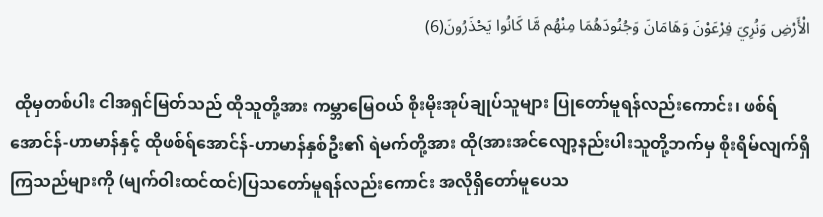الْأَرْضِ وَنُرِيَ فِرْعَوْنَ وَهَامَانَ وَجُنُودَهُمَا مِنْهُم مَّا كَانُوا يَحْذَرُونَ(6)

 ထိုမှတစ်ပါး ငါအရှင်မြတ်သည် ထိုသူတို့အား ကမ္ဘာမြေဝယ် စိုးမိုးအုပ်ချုပ်သူများ ပြုတော်မူရန်လည်းကောင်း၊ ဖစ်ရ်အောင်န်-ဟာမာန်နှင့် ထိုဖစ်ရ်အောင်န်-ဟာမာန်နှစ်ဦး၏ ရဲမက်တို့အား ထို(အားအင်လျော့နည်းပါးသူတို့ဘက်မှ စိုးရိမ်လျက်ရှိကြသည်များကို (မျက်ဝါးထင်ထင်)ပြသတော်မူရန်လည်းကောင်း အလိုရှိတော်မူပေသ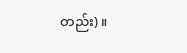တည်း)။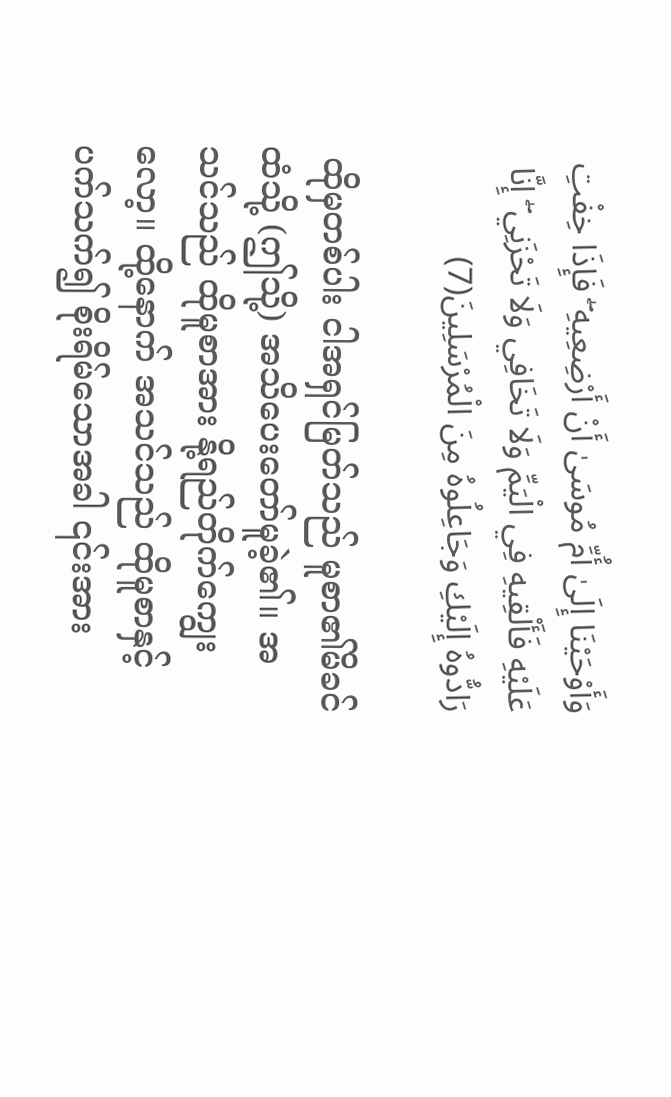وَأَوْحَيْنَا إِلَىٰ أُمِّ مُوسَىٰ أَنْ أَرْضِعِيهِ ۖ فَإِذَا خِفْتِ عَلَيْهِ فَأَلْقِيهِ فِي الْيَمِّ وَلَا تَخَافِي وَلَا تَحْزَنِي ۖ إِنَّا رَادُّوهُ إِلَيْكِ وَجَاعِلُوهُ مِنَ الْمُرْسَلِينَ(7)

 ထိုမှတစ်ပါး ငါအရှင်မြတ်သည် မူစာ၏မိခင်ထံသို့ (ဤသို့) အသိပေးတော်မူခဲ့၏။ အသင်သည် ထိုမူစာအား နို့ရည်တိုက်ကျွေးလော့။ ထို့နောက် အသင်သည် ထိုမူစာနှင့်ပက်သက်၍ စိုးရိမ်သောအခါ ၎င်းအား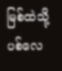မြစ်ထဲသို့ပစ်လေ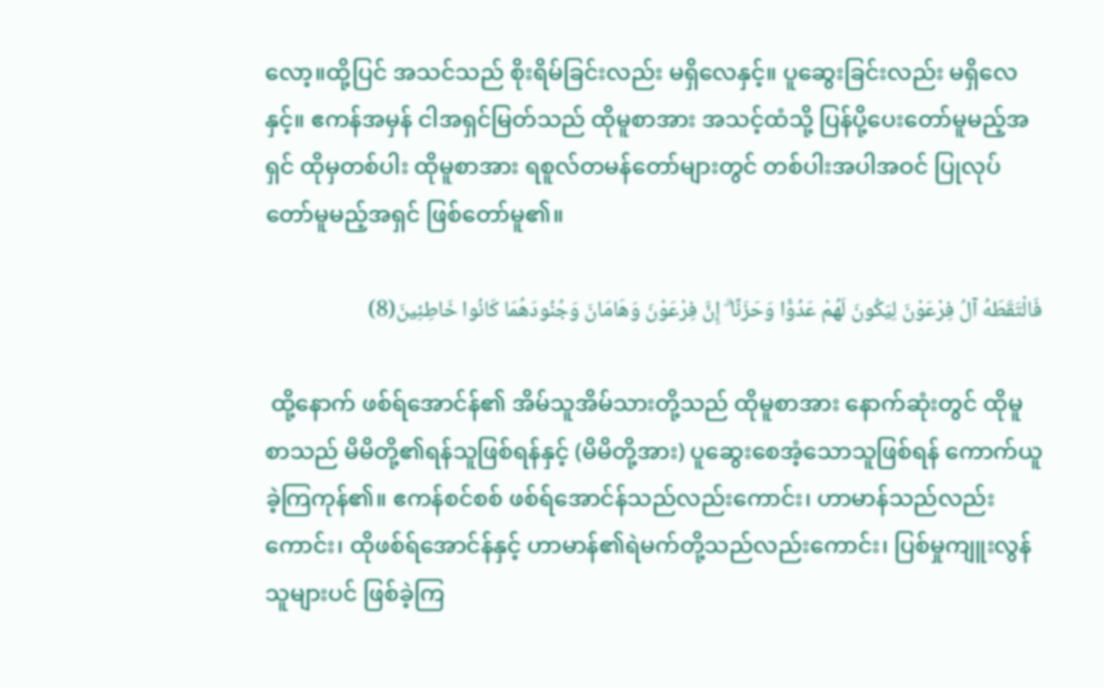လော့။ထို့ပြင် အသင်သည် စိုးရိမ်ခြင်းလည်း မရှိလေနှင့်။ ပူဆွေးခြင်းလည်း မရှိလေနှင့်။ ဧကန်အမှန် ငါအရှင်မြတ်သည် ထိုမူစာအား အသင့်ထံသို့ ပြန်ပို့ပေးတော်မူမည့်အရှင် ထိုမှတစ်ပါး ထိုမူစာအား ရစူလ်တမန်တော်များတွင် တစ်ပါးအပါအဝင် ပြုလုပ်တော်မူမည့်အရှင် ဖြစ်တော်မူ၏။

فَالْتَقَطَهُ آلُ فِرْعَوْنَ لِيَكُونَ لَهُمْ عَدُوًّا وَحَزَنًا ۗ إِنَّ فِرْعَوْنَ وَهَامَانَ وَجُنُودَهُمَا كَانُوا خَاطِئِينَ(8)

 ထို့နောက် ဖစ်ရ်အောင်န်၏ အိမ်သူအိမ်သားတို့သည် ထိုမူစာအား နောက်ဆုံးတွင် ထိုမူစာသည် မိမိတို့၏ရန်သူဖြစ်ရန်နှင့် (မိမိတို့အား) ပူဆွေးစေအံ့သောသူဖြစ်ရန် ကောက်ယူခဲ့ကြကုန်၏။ ဧကန်စင်စစ် ဖစ်ရ်အောင်န်သည်လည်းကောင်း၊ ဟာမာန်သည်လည်းကောင်း၊ ထိုဖစ်ရ်အောင်န်နှင့် ဟာမာန်၏ရဲမက်တို့သည်လည်းကောင်း၊ ပြစ်မှုကျူးလွန်သူများပင် ဖြစ်ခဲ့ကြ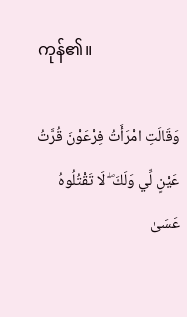ကုန်၏။

وَقَالَتِ امْرَأَتُ فِرْعَوْنَ قُرَّتُ عَيْنٍ لِّي وَلَكَ ۖ لَا تَقْتُلُوهُ عَسَىٰ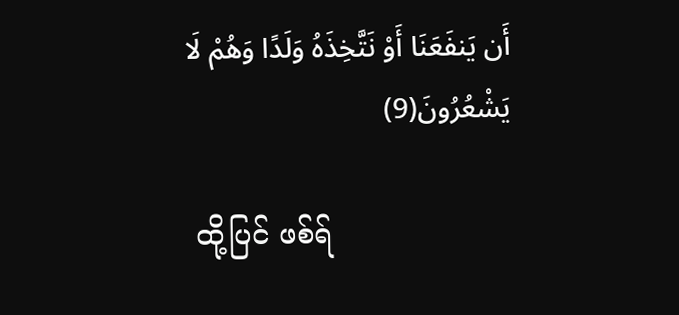أَن يَنفَعَنَا أَوْ نَتَّخِذَهُ وَلَدًا وَهُمْ لَا يَشْعُرُونَ(9)

 ထို့ပြင် ဖစ်ရ်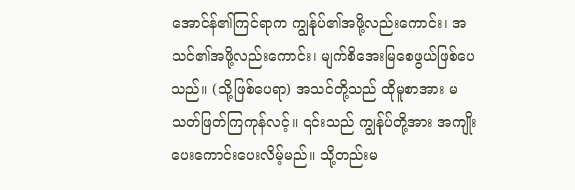အောင်န်၏ကြင်ရာက ကျွန်ုပ်၏အဖို့လည်းကောင်း၊ အသင်၏အဖို့လည်းကောင်း၊ မျက်စိအေးမြစေဖွယ်ဖြစ်ပေသည်။ (သို့ဖြစ်ပေရာ) အသင်တို့သည် ထိုမူစာအား မသတ်ဖြတ်ကြကုန်လင့်။ ၎င်းသည် ကျွန်ုပ်တို့အား အကျိုးပေးကောင်းပေးလိမ့်မည်။ သို့တည်းမ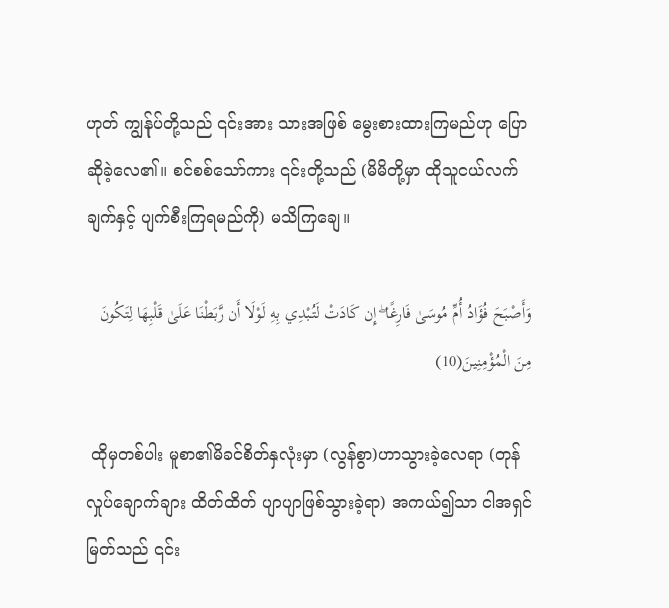ဟုတ် ကျွန်ုပ်တို့သည် ၎င်းအား သားအဖြစ် မွေးစားထားကြမည်ဟု ပြောဆိုခဲ့လေ၏။ စင်စစ်သော်ကား ၎င်းတို့သည် (မိမိတို့မှာ ထိုသူငယ်လက်ချက်နှင့် ပျက်စီးကြရမည်ကို) မသိကြချေ။

وَأَصْبَحَ فُؤَادُ أُمِّ مُوسَىٰ فَارِغًا ۖ إِن كَادَتْ لَتُبْدِي بِهِ لَوْلَا أَن رَّبَطْنَا عَلَىٰ قَلْبِهَا لِتَكُونَ مِنَ الْمُؤْمِنِينَ(10)

 ထိုမှတစ်ပါး မူစာ၏မိခင်စိတ်နှလုံးမှာ (လွန်စွာ)ဟာသွားခဲ့လေရာ (တုန်လှုပ်ချောက်ချား ထိတ်ထိတ် ပျာပျာဖြစ်သွားခဲ့ရာ) အကယ်၍သာ ငါအရှင်မြတ်သည် ၎င်း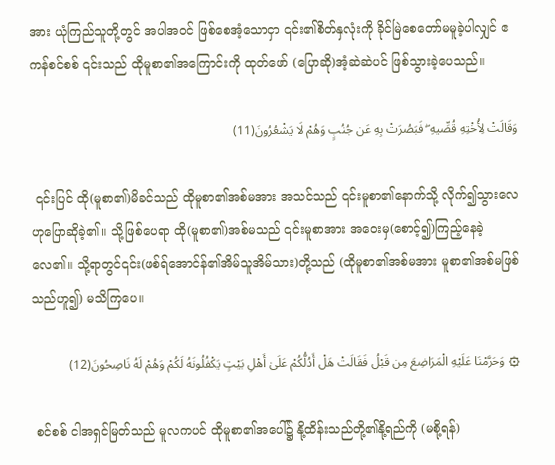အား ယုံကြည်သူတို့တွင် အပါအဝင် ဖြစ်စေအံ့သောငှာ ၎င်း၏စိတ်နှလုံးကို ခိုင်မြဲစေတော်မမူခဲ့ပါလျှင် ဧကန်စင်စစ် ၎င်းသည် ထိုမူစာ၏အကြောင်းကို ထုတ်ဖော် (ပြောဆို)အံ့ဆဲဆဲပင် ဖြစ်သွားခဲ့ပေသည်။

وَقَالَتْ لِأُخْتِهِ قُصِّيهِ ۖ فَبَصُرَتْ بِهِ عَن جُنُبٍ وَهُمْ لَا يَشْعُرُونَ(11)

 ၎င်းပြင် ထို(မူစာ၏)မိခင်သည် ထိုမူစာ၏အစ်မအား အသင်သည် ၎င်းမူစာ၏နောက်သို့ လိုက်၍သွားလေဟုပြောဆိုခဲ့၏။ သို့ဖြစ်ပေရာ ထို(မူစာ၏)အစ်မသည် ၎င်းမူစာအား အဝေးမှ(စောင့်၍)ကြည့်နေခဲ့လေ၏။ သို့ရာတွင်၎င်း(ဖစ်ရ်အောင်န်၏အိမ်သူအိမ်သား)တို့သည် (ထိုမူစာ၏အစ်မအား မူစာ၏အစ်မဖြစ်သည်ဟူ၍) မသိကြပေ။

۞ وَحَرَّمْنَا عَلَيْهِ الْمَرَاضِعَ مِن قَبْلُ فَقَالَتْ هَلْ أَدُلُّكُمْ عَلَىٰ أَهْلِ بَيْتٍ يَكْفُلُونَهُ لَكُمْ وَهُمْ لَهُ نَاصِحُونَ(12)

 စင်စစ် ငါအရှင်မြတ်သည် မူလကပင် ထိုမူစာ၏အပေါ်၌ နို့ထိန်းသည်တို့၏နို့ရည်ကို (မစို့ရန်)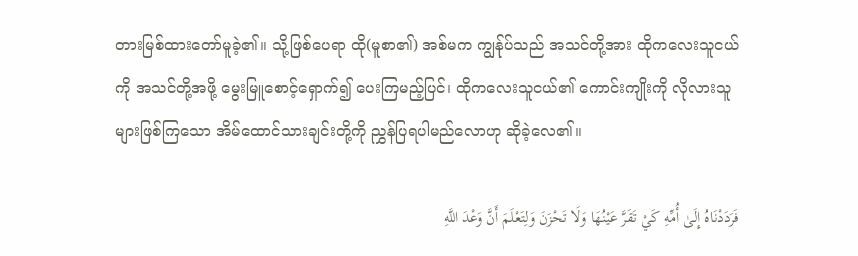တားမြစ်ထားတော်မူခဲ့၏။ သို့ဖြစ်ပေရာ ထို(မူစာ၏) အစ်မက ကျွန်ုပ်သည် အသင်တို့အား ထိုကလေးသူငယ်ကို အသင်တို့အဖို့ မွေးမြူစောင့်ရှောက်၍ ပေးကြမည့်ပြင်၊ ထိုကလေးသူငယ်၏ ကောင်းကျိုးကို လိုလားသူများဖြစ်ကြသော အိမ်ထောင်သားချင်းတို့ကို ညွှန်ပြရပါမည်လောဟု ဆိုခဲ့လေ၏။

فَرَدَدْنَاهُ إِلَىٰ أُمِّهِ كَيْ تَقَرَّ عَيْنُهَا وَلَا تَحْزَنَ وَلِتَعْلَمَ أَنَّ وَعْدَ اللَّهِ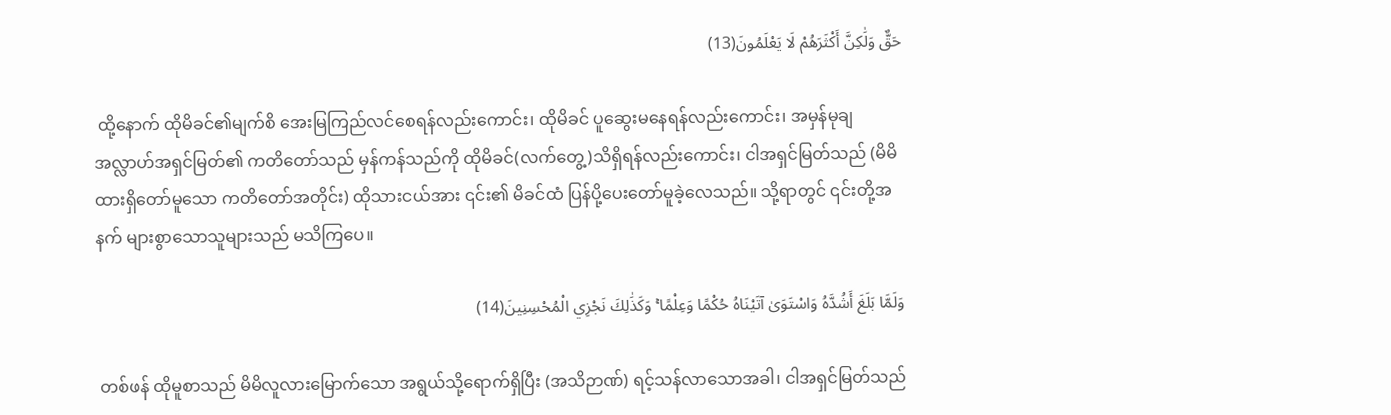حَقٌّ وَلَٰكِنَّ أَكْثَرَهُمْ لَا يَعْلَمُونَ(13)

 ထို့နောက် ထိုမိခင်၏မျက်စိ အေးမြကြည်လင်စေရန်လည်းကောင်း၊ ထိုမိခင် ပူဆွေးမနေရန်လည်းကောင်း၊ အမှန်မုချ အလ္လာဟ်အရှင်မြတ်၏ ကတိတော်သည် မှန်ကန်သည်ကို ထိုမိခင်(လက်တွေ့)သိရှိရန်လည်းကောင်း၊ ငါအရှင်မြတ်သည် (မိမိထားရှိတော်မူသော ကတိတော်အတိုင်း) ထိုသားငယ်အား ၎င်း၏ မိခင်ထံ ပြန်ပို့ပေးတော်မူခဲ့လေသည်။ သို့ရာတွင် ၎င်းတို့အနက် များစွာသောသူများသည် မသိကြပေ။

وَلَمَّا بَلَغَ أَشُدَّهُ وَاسْتَوَىٰ آتَيْنَاهُ حُكْمًا وَعِلْمًا ۚ وَكَذَٰلِكَ نَجْزِي الْمُحْسِنِينَ(14)

 တစ်ဖန် ထိုမူစာသည် မိမိလူလားမြောက်သော အရွယ်သို့ရောက်ရှိပြီး (အသိဉာဏ်) ရင့်သန်လာသောအခါ၊ ငါအရှင်မြတ်သည်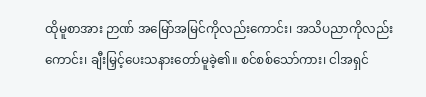ထိုမူစာအား ဉာဏ် အမြော်အမြင်ကိုလည်းကောင်း၊ အသိပညာကိုလည်းကောင်း၊ ချီးမြှင့်ပေးသနားတော်မူခဲ့၏။ စင်စစ်သော်ကား၊ ငါအရှင်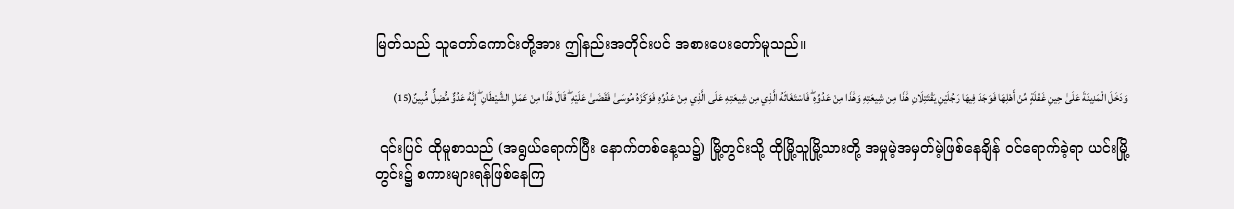မြတ်သည် သူတော်ကောင်းတို့အား ဤနည်းအတိုင်းပင် အစားပေးတော်မူသည်။

وَدَخَلَ الْمَدِينَةَ عَلَىٰ حِينِ غَفْلَةٍ مِّنْ أَهْلِهَا فَوَجَدَ فِيهَا رَجُلَيْنِ يَقْتَتِلَانِ هَٰذَا مِن شِيعَتِهِ وَهَٰذَا مِنْ عَدُوِّهِ ۖ فَاسْتَغَاثَهُ الَّذِي مِن شِيعَتِهِ عَلَى الَّذِي مِنْ عَدُوِّهِ فَوَكَزَهُ مُوسَىٰ فَقَضَىٰ عَلَيْهِ ۖ قَالَ هَٰذَا مِنْ عَمَلِ الشَّيْطَانِ ۖ إِنَّهُ عَدُوٌّ مُّضِلٌّ مُّبِينٌ(15)

 ၎င်းပြင် ထိုမူစာသည် (အရွယ်ရောက်ပြီး နောက်တစ်နေ့သ၌) မြို့တွင်းသို့ ထိုမြို့သူမြို့သားတို့ အမှုမဲ့အမှတ်မဲ့ဖြစ်နေချိန် ဝင်ရောက်ခဲ့ရာ ယင်းမြို့တွင်း၌ စကားများရန်ဖြစ်နေကြ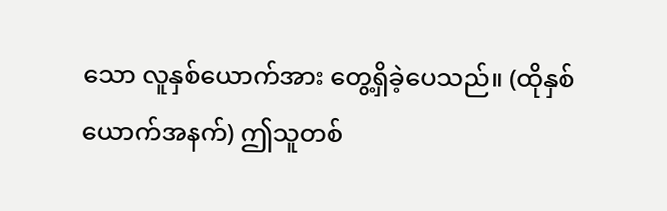သော လူနှစ်ယောက်အား တွေ့ရှိခဲ့ပေသည်။ (ထိုနှစ်ယောက်အနက်) ဤသူတစ်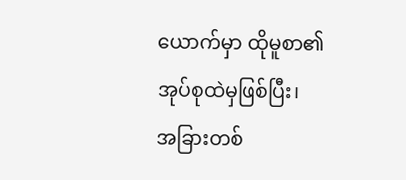ယောက်မှာ ထိုမူစာ၏အုပ်စုထဲမှဖြစ်ပြီး၊ အခြားတစ်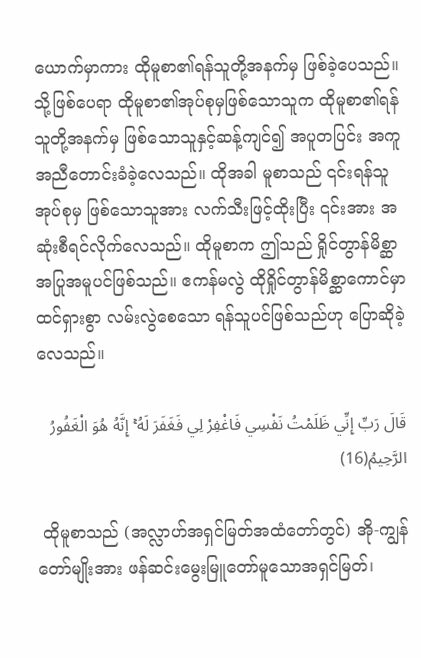ယောက်မှာကား ထိုမူစာ၏ရန်သူတို့အနက်မှ ဖြစ်ခဲ့ပေသည်။ သို့ဖြစ်ပေရာ ထိုမူစာ၏အုပ်စုမှဖြစ်သောသူက ထိုမူစာ၏ရန်သူတို့အနက်မှ ဖြစ်သောသူနှင့်ဆန့်ကျင်၍ အပူတပြင်း အကူအညီတောင်းခံခဲ့လေသည်။ ထိုအခါ မူစာသည် ၎င်းရန်သူအုပ်စုမှ ဖြစ်သောသူအား လက်သီးဖြင့်ထိုးပြီး ၎င်းအား အဆုံးစီရင်လိုက်လေသည်။ ထိုမူစာက ဤသည် ရှိုင်တွာန်မိစ္ဆာ အပြုအမူပင်ဖြစ်သည်။ ဧကန်မလွဲ ထိုရှိုင်တွာန်မိစ္ဆာကောင်မှာ ထင်ရှားစွာ လမ်းလွဲစေသော ရန်သူပင်ဖြစ်သည်ဟု ပြောဆိုခဲ့လေသည်။

قَالَ رَبِّ إِنِّي ظَلَمْتُ نَفْسِي فَاغْفِرْ لِي فَغَفَرَ لَهُ ۚ إِنَّهُ هُوَ الْغَفُورُ الرَّحِيمُ(16)

 ထိုမူစာသည် (အလ္လာဟ်အရှင်မြတ်အထံတော်တွင်) အို-ကျွန်တော်မျိုးအား ဖန်ဆင်းမွေးမြူတော်မူသောအရှင်မြတ်၊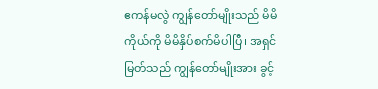ဧကန်မလွဲ ကျွန်တော်မျိုးသည် မိမိကိုယ်ကို မိမိနှိပ်စက်မိပါပြီ၊ အရှင်မြတ်သည် ကျွန်တော်မျိုးအား ခွင့်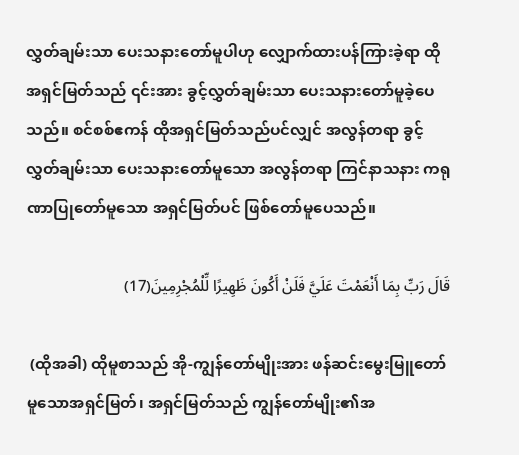လွှတ်ချမ်းသာ ပေးသနားတော်မူပါဟု လျှောက်ထားပန်ကြားခဲ့ရာ ထိုအရှင်မြတ်သည် ၎င်းအား ခွင့်လွှတ်ချမ်းသာ ပေးသနားတော်မူခဲ့ပေသည်။ စင်စစ်ဧကန် ထိုအရှင်မြတ်သည်ပင်လျှင် အလွန်တရာ ခွင့်လွှတ်ချမ်းသာ ပေးသနားတော်မူသော အလွန်တရာ ကြင်နာသနား ကရုဏာပြုတော်မူသော အရှင်မြတ်ပင် ဖြစ်တော်မူပေသည်။

قَالَ رَبِّ بِمَا أَنْعَمْتَ عَلَيَّ فَلَنْ أَكُونَ ظَهِيرًا لِّلْمُجْرِمِينَ(17)

 (ထိုအခါ) ထိုမူစာသည် အို-ကျွန်တော်မျိုးအား ဖန်ဆင်းမွေးမြူတော်မူသောအရှင်မြတ်၊ အရှင်မြတ်သည် ကျွန်တော်မျိုး၏အ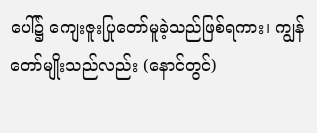ပေါ်၌ ကျေးဇူးပြုတော်မူခဲ့သည်ဖြစ်ရကား၊ ကျွန်တော်မျိုးသည်လည်း (နောင်တွင်)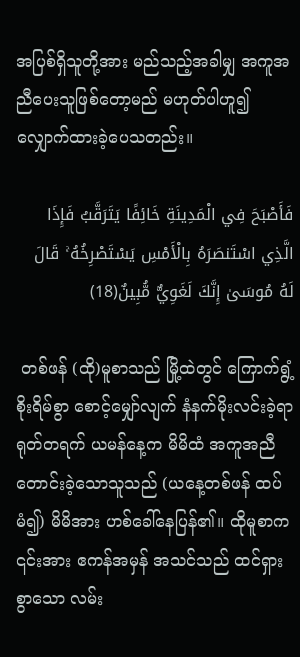အပြစ်ရှိသူတို့အား မည်သည့်အခါမျှ အကူအညီပေးသူဖြစ်တော့မည် မဟုတ်ပါဟူ၍ လျှောက်ထားခဲ့ပေသတည်း။

فَأَصْبَحَ فِي الْمَدِينَةِ خَائِفًا يَتَرَقَّبُ فَإِذَا الَّذِي اسْتَنصَرَهُ بِالْأَمْسِ يَسْتَصْرِخُهُ ۚ قَالَ لَهُ مُوسَىٰ إِنَّكَ لَغَوِيٌّ مُّبِينٌ(18)

 တစ်ဖန် (ထို)မူစာသည် မြို့ထဲတွင် ကြောက်ရွံ့စိုးရိမ်စွာ စောင့်မျှော်လျက် နံနက်မိုးလင်းခဲ့ရာ ရုတ်တရက် ယမန်နေ့က မိမိထံ အကူအညီတောင်းခဲ့သောသူသည် (ယနေ့တစ်ဖန် ထပ်မံ၍) မိမိအား ဟစ်ခေါ်နေပြန်၏။ ထိုမူစာက ၎င်းအား ဧကန်အမှန် အသင်သည် ထင်ရှားစွာသော လမ်း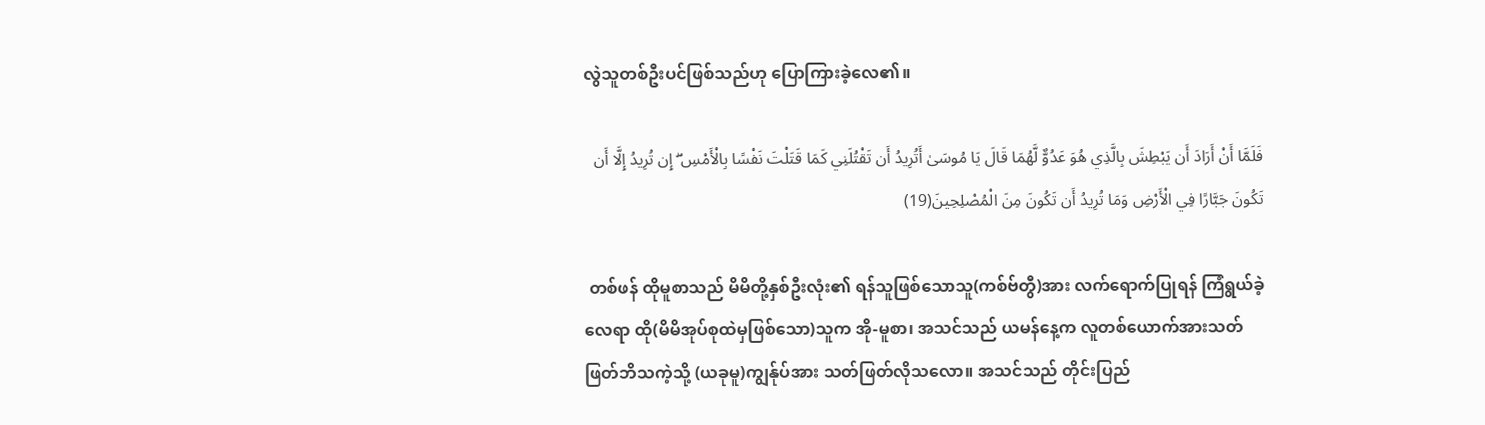လွဲသူတစ်ဦးပင်ဖြစ်သည်ဟု ပြောကြားခဲ့လေ၏။

فَلَمَّا أَنْ أَرَادَ أَن يَبْطِشَ بِالَّذِي هُوَ عَدُوٌّ لَّهُمَا قَالَ يَا مُوسَىٰ أَتُرِيدُ أَن تَقْتُلَنِي كَمَا قَتَلْتَ نَفْسًا بِالْأَمْسِ ۖ إِن تُرِيدُ إِلَّا أَن تَكُونَ جَبَّارًا فِي الْأَرْضِ وَمَا تُرِيدُ أَن تَكُونَ مِنَ الْمُصْلِحِينَ(19)

 တစ်ဖန် ထိုမူစာသည် မိမိတို့နှစ်ဦးလုံး၏ ရန်သူဖြစ်သောသူ(ကစ်ဗ်တွီ)အား လက်ရောက်ပြုရန် ကြံရွယ်ခဲ့လေရာ ထို(မိမိအုပ်စုထဲမှဖြစ်သော)သူက အို-မူစာ၊ အသင်သည် ယမန်နေ့က လူတစ်ယောက်အားသတ်ဖြတ်ဘိသကဲ့သို့ (ယခုမူ)ကျွန်ုပ်အား သတ်ဖြတ်လိုသလော။ အသင်သည် တိုင်းပြည်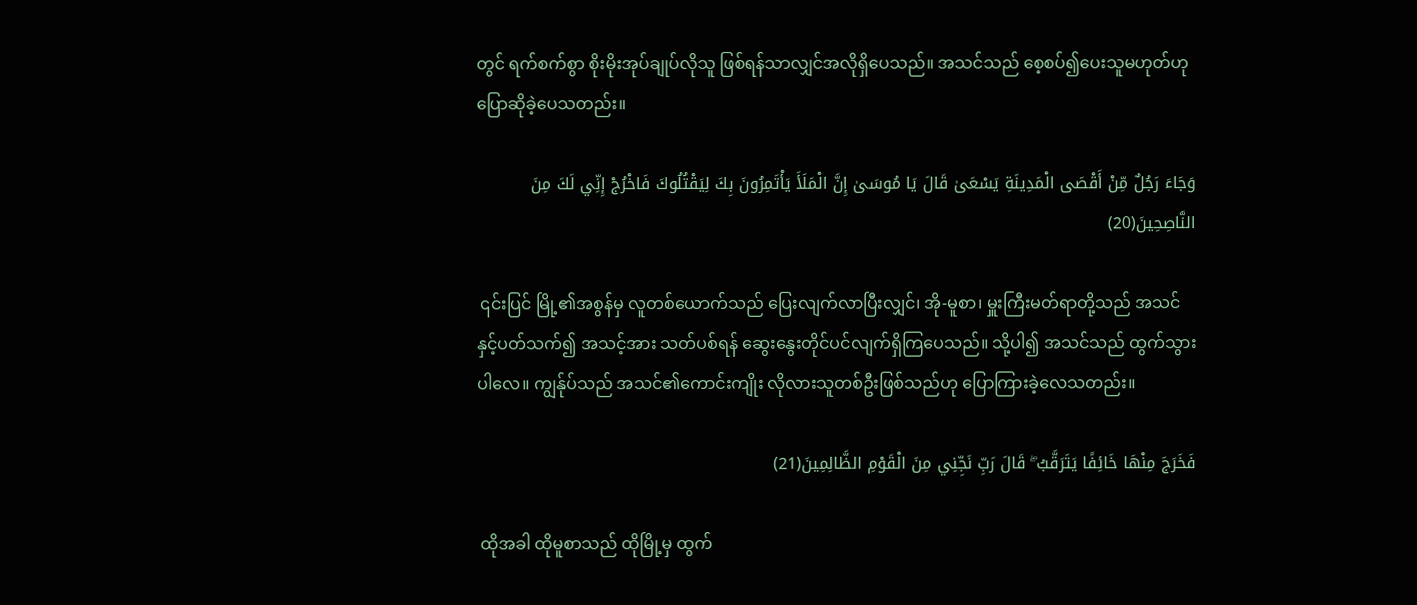တွင် ရက်စက်စွာ စိုးမိုးအုပ်ချုပ်လိုသူ ဖြစ်ရန်သာလျှင်အလိုရှိပေသည်။ အသင်သည် စေ့စပ်၍ပေးသူမဟုတ်ဟု ပြောဆိုခဲ့ပေသတည်း။

وَجَاءَ رَجُلٌ مِّنْ أَقْصَى الْمَدِينَةِ يَسْعَىٰ قَالَ يَا مُوسَىٰ إِنَّ الْمَلَأَ يَأْتَمِرُونَ بِكَ لِيَقْتُلُوكَ فَاخْرُجْ إِنِّي لَكَ مِنَ النَّاصِحِينَ(20)

 ၎င်းပြင် မြို့၏အစွန်မှ လူတစ်ယောက်သည် ပြေးလျက်လာပြီးလျှင်၊ အို-မူစာ၊ မှူးကြီးမတ်ရာတို့သည် အသင်နှင့်ပတ်သက်၍ အသင့်အား သတ်ပစ်ရန် ဆွေးနွေးတိုင်ပင်လျက်ရှိကြပေသည်။ သို့ပါ၍ အသင်သည် ထွက်သွားပါလေ။ ကျွန်ုပ်သည် အသင်၏ကောင်းကျိုး လိုလားသူတစ်ဦးဖြစ်သည်ဟု ပြောကြားခဲ့လေသတည်း။

فَخَرَجَ مِنْهَا خَائِفًا يَتَرَقَّبُ ۖ قَالَ رَبِّ نَجِّنِي مِنَ الْقَوْمِ الظَّالِمِينَ(21)

 ထိုအခါ ထိုမူစာသည် ထိုမြို့မှ ထွက်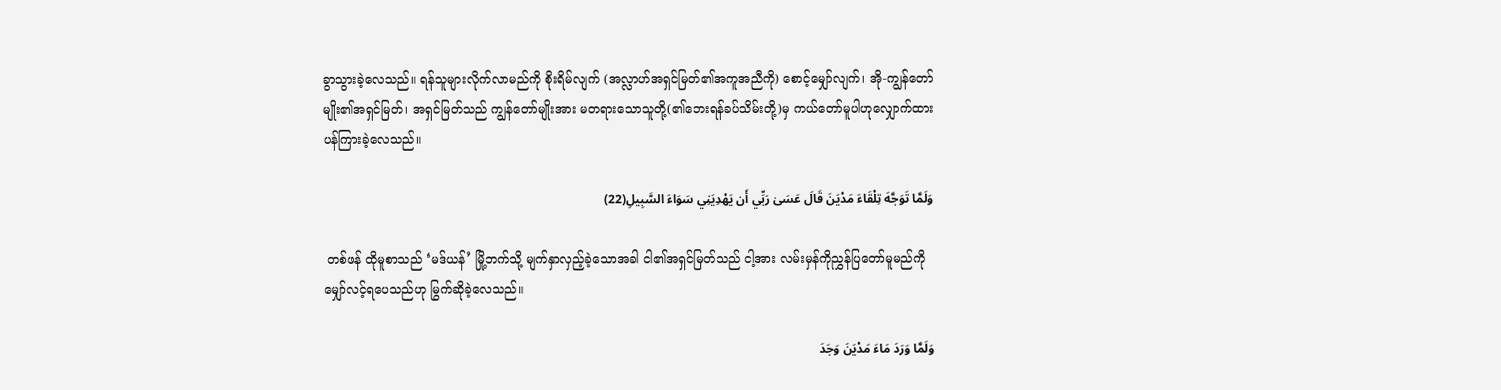ခွာသွားခဲ့လေသည်။ ရန်သူများလိုက်လာမည်ကို စိုးရိမ်လျက် (အလ္လာဟ်အရှင်မြတ်၏အကူအညီကို) စောင့်မျှော်လျက်၊ အို-ကျွန်တော်မျိုး၏အရှင်မြတ်၊ အရှင်မြတ်သည် ကျွန်တော်မျိုးအား မတရားသောသူတို့(၏ဘေးရန်ခပ်သိမ်းတို့)မှ ကယ်တော်မူပါဟုလျှောက်ထား ပန်ကြားခဲ့လေသည်။

وَلَمَّا تَوَجَّهَ تِلْقَاءَ مَدْيَنَ قَالَ عَسَىٰ رَبِّي أَن يَهْدِيَنِي سَوَاءَ السَّبِيلِ(22)

 တစ်ဖန် ထိုမူစာသည် ‘မဒ်ယန်’ မြို့ဘက်သို့ မျက်နှာလှည့်ခဲ့သောအခါ ငါ၏အရှင်မြတ်သည် ငါ့အား လမ်းမှန်ကိုညွှန်ပြတော်မူမည်ကို မျှော်လင့်ရပေသည်ဟု မြွက်ဆိုခဲ့လေသည်။

وَلَمَّا وَرَدَ مَاءَ مَدْيَنَ وَجَدَ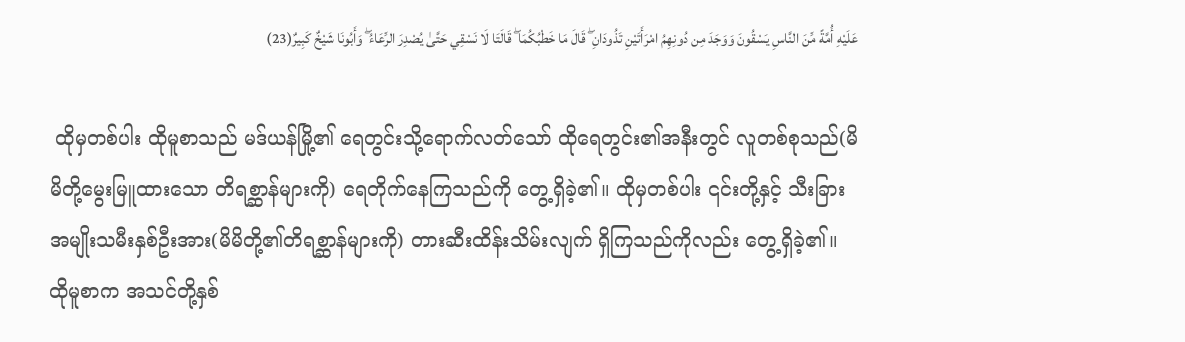عَلَيْهِ أُمَّةً مِّنَ النَّاسِ يَسْقُونَ وَوَجَدَ مِن دُونِهِمُ امْرَأَتَيْنِ تَذُودَانِ ۖ قَالَ مَا خَطْبُكُمَا ۖ قَالَتَا لَا نَسْقِي حَتَّىٰ يُصْدِرَ الرِّعَاءُ ۖ وَأَبُونَا شَيْخٌ كَبِيرٌ(23)

 ထိုမှတစ်ပါး ထိုမူစာသည် မဒ်ယန်မြို့၏ ရေတွင်းသို့ရောက်လတ်သော် ထိုရေတွင်း၏အနီးတွင် လူတစ်စုသည်(မိမိတို့မွေးမြူထားသော တိရစ္ဆာန်များကို) ရေတိုက်နေကြသည်ကို တွေ့ရှိခဲ့၏။ ထိုမှတစ်ပါး ၎င်းတို့နှင့် သီးခြားအမျိုးသမီးနှစ်ဦးအား(မိမိတို့၏တိရစ္ဆာန်များကို) တားဆီးထိန်းသိမ်းလျက် ရှိကြသည်ကိုလည်း တွေ့ရှိခဲ့၏။ ထိုမူစာက အသင်တို့နှစ်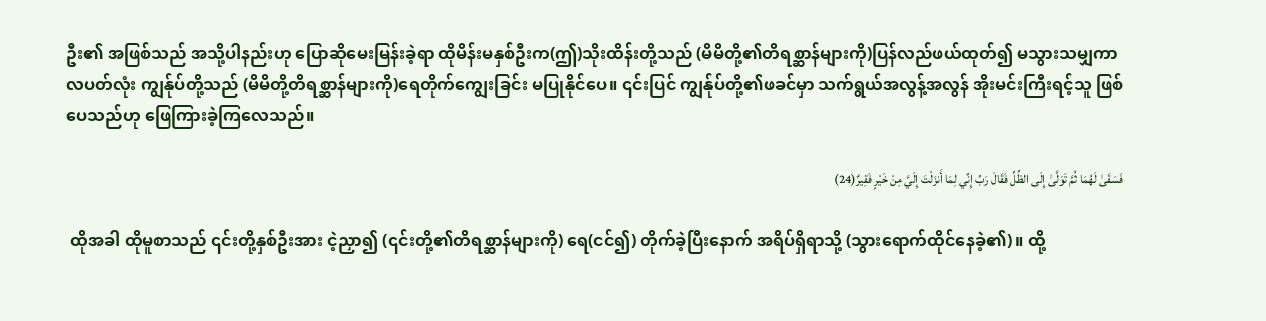ဦး၏ အဖြစ်သည် အသို့ပါနည်းဟု ပြောဆိုမေးမြန်းခဲ့ရာ ထိုမိန်းမနှစ်ဦးက(ဤ)သိုးထိန်းတို့သည် (မိမိတို့၏တိရစ္ဆာန်များကို)ပြန်လည်ဖယ်ထုတ်၍ မသွားသမျှကာလပတ်လုံး ကျွန်ုပ်တို့သည် (မိမိတို့တိရစ္ဆာန်များကို)ရေတိုက်ကျွေးခြင်း မပြုနိုင်ပေ။ ၎င်းပြင် ကျွန်ုပ်တို့၏ဖခင်မှာ သက်ရွယ်အလွန့်အလွန် အိုးမင်းကြီးရင့်သူ ဖြစ်ပေသည်ဟု ဖြေကြားခဲ့ကြလေသည်။

فَسَقَىٰ لَهُمَا ثُمَّ تَوَلَّىٰ إِلَى الظِّلِّ فَقَالَ رَبِّ إِنِّي لِمَا أَنزَلْتَ إِلَيَّ مِنْ خَيْرٍ فَقِيرٌ(24)

 ထိုအခါ ထိုမူစာသည် ၎င်းတို့နှစ်ဦးအား ငဲ့ညှာ၍ (၎င်းတို့၏တိရစ္ဆာန်များကို) ရေ(ငင်၍) တိုက်ခဲ့ပြီးနောက် အရိပ်ရှိရာသို့ (သွားရောက်ထိုင်နေခဲ့၏)။ ထို့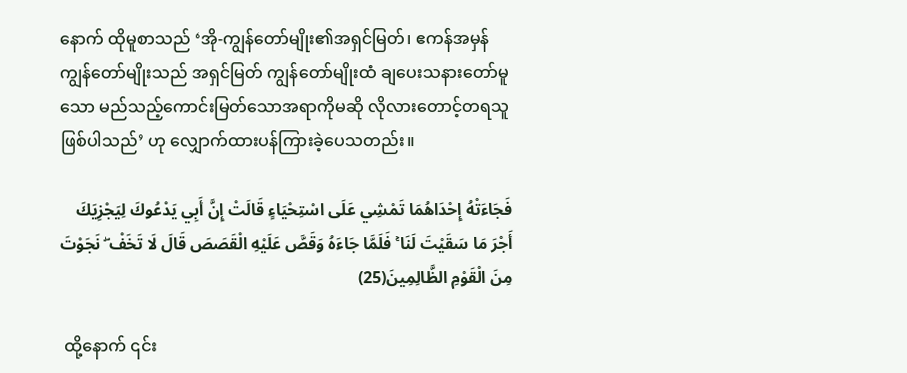နောက် ထိုမူစာသည် ‘အို-ကျွန်တော်မျိုး၏အရှင်မြတ်၊ ဧကန်အမှန် ကျွန်တော်မျိုးသည် အရှင်မြတ် ကျွန်တော်မျိုးထံ ချပေးသနားတော်မူသော မည်သည့်ကောင်းမြတ်သောအရာကိုမဆို လိုလားတောင့်တရသူဖြစ်ပါသည်’ ဟု လျှောက်ထားပန်ကြားခဲ့ပေသတည်း။

فَجَاءَتْهُ إِحْدَاهُمَا تَمْشِي عَلَى اسْتِحْيَاءٍ قَالَتْ إِنَّ أَبِي يَدْعُوكَ لِيَجْزِيَكَ أَجْرَ مَا سَقَيْتَ لَنَا ۚ فَلَمَّا جَاءَهُ وَقَصَّ عَلَيْهِ الْقَصَصَ قَالَ لَا تَخَفْ ۖ نَجَوْتَ مِنَ الْقَوْمِ الظَّالِمِينَ(25)

 ထို့နောက် ၎င်း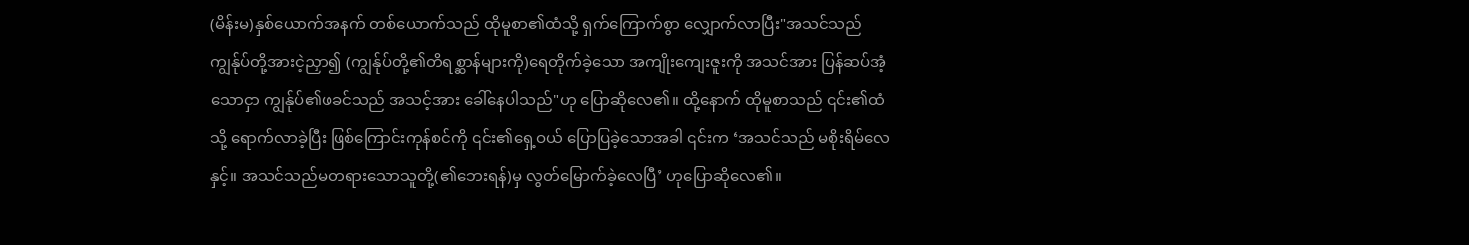(မိန်းမ)နှစ်ယောက်အနက် တစ်ယောက်သည် ထိုမူစာ၏ထံသို့ ရှက်ကြောက်စွာ လျှောက်လာပြီး"အသင်သည် ကျွန်ုပ်တို့အားငဲ့ညှာ၍ (ကျွန်ုပ်တို့၏တိရစ္ဆာန်များကို)ရေတိုက်ခဲ့သော အကျိုးကျေးဇူးကို အသင်အား ပြန်ဆပ်အံ့သောငှာ ကျွန်ုပ်၏ဖခင်သည် အသင့်အား ခေါ်နေပါသည်"ဟု ပြောဆိုလေ၏။ ထို့နောက် ထိုမူစာသည် ၎င်း၏ထံသို့ ရောက်လာခဲ့ပြီး ဖြစ်ကြောင်းကုန်စင်ကို ၎င်း၏ရှေ့ဝယ် ပြောပြခဲ့သောအခါ ၎င်းက ‘အသင်သည် မစိုးရိမ်လေနှင့်။ အသင်သည်မတရားသောသူတို့(၏ဘေးရန်)မှ လွတ်မြောက်ခဲ့လေပြီ’ ဟုပြောဆိုလေ၏။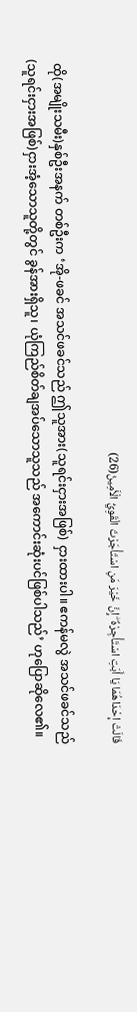قَالَتْ إِحْدَاهُمَا يَا أَبَتِ اسْتَأْجِرْهُ ۖ إِنَّ خَيْرَ مَنِ اسْتَأْجَرْتَ الْقَوِيُّ الْأَمِينُ(26)

 ထို(အမျိုးသမီး)နှစ်ဦးအနက် တစ်ဦးက ‘အို-ဖခင် အသင်ဖခင်သည် ဤသူအား(သူရင်းငှားအဖြစ်) ငှားထားပါ။ ဧကန်မလွဲ အသင်ဖခင်သည်(သူရင်းငှားအဖြစ်)ငှားအံ့သောသူတို့တွင် ခွန်အားရှိသူ၊ ယုံကြည်စိတ်ချအပ်သောသူသည် အကောင်းဆုံးပင်ဖြစ်ပါသည်’ ဟုပြောဆိုလေ၏။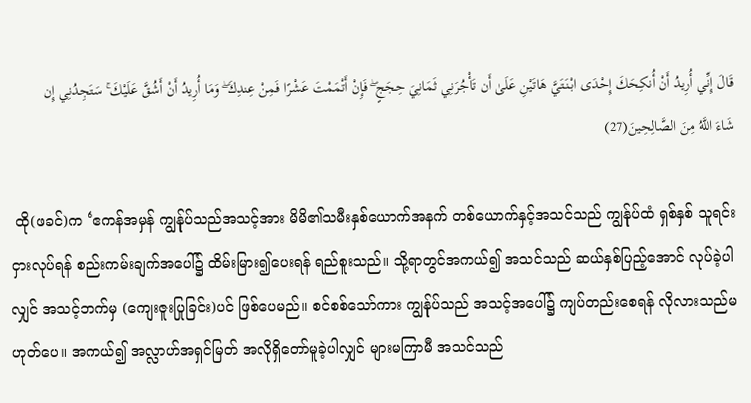قَالَ إِنِّي أُرِيدُ أَنْ أُنكِحَكَ إِحْدَى ابْنَتَيَّ هَاتَيْنِ عَلَىٰ أَن تَأْجُرَنِي ثَمَانِيَ حِجَجٍ ۖ فَإِنْ أَتْمَمْتَ عَشْرًا فَمِنْ عِندِكَ ۖ وَمَا أُرِيدُ أَنْ أَشُقَّ عَلَيْكَ ۚ سَتَجِدُنِي إِن شَاءَ اللَّهُ مِنَ الصَّالِحِينَ(27)

 ထို(ဖခင်)က ‘ဧကန်အမှန် ကျွန်ုပ်သည်အသင့်အား မိမိ၏သမီးနှစ်ယောက်အနက် တစ်ယောက်နှင့်အသင်သည် ကျွန်ုပ်ထံ ရှစ်နှစ် သူရင်းငှားလုပ်ရန် စည်းကမ်းချက်အပေါ်၌ ထိမ်းမြား၍ပေးရန် ရည်စူးသည်။ သို့ရာတွင်အကယ်၍ အသင်သည် ဆယ်နှစ်ပြည့်အောင် လုပ်ခဲ့ပါလျှင် အသင့်ဘက်မှ (ကျေးဇူးပြုခြင်း)ပင် ဖြစ်ပေမည်။ စင်စစ်သော်ကား ကျွန်ုပ်သည် အသင့်အပေါ်၌ ကျပ်တည်းစေရန် လိုလားသည်မဟုတ်ပေ။ အကယ်၍ အလ္လာဟ်အရှင်မြတ် အလိုရှိတော်မူခဲ့ပါလျှင် များမကြာမီ အသင်သည်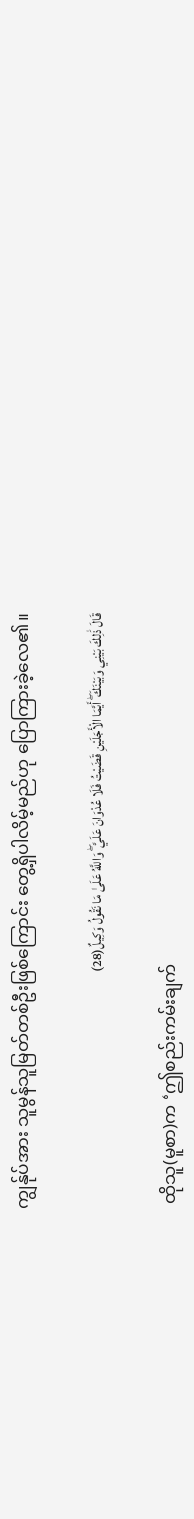ကျွန်ုပ်အား သူမွန်သူမြတ်တစ်ဦးဖြစ်ကြောင်း တွေ့ရှိပါလိမ့်မည်ဟု ပြောကြားခဲ့လေ၏။

قَالَ ذَٰلِكَ بَيْنِي وَبَيْنَكَ ۖ أَيَّمَا الْأَجَلَيْنِ قَضَيْتُ فَلَا عُدْوَانَ عَلَيَّ ۖ وَاللَّهُ عَلَىٰ مَا نَقُولُ وَكِيلٌ(28)

 ထိုသူ(မူစာ)က ‘ဤစည်းကမ်းချက်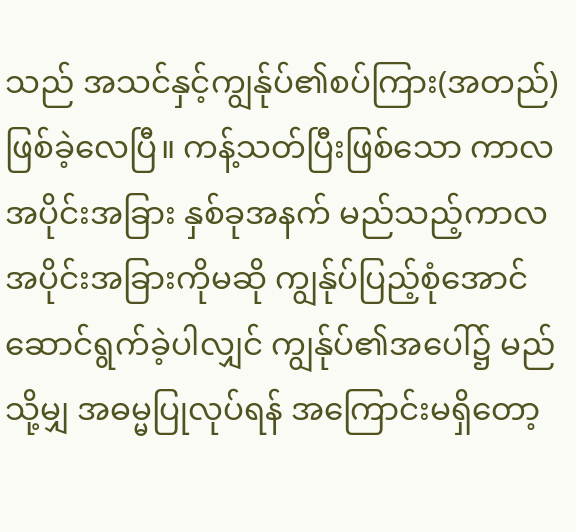သည် အသင်နှင့်ကျွန်ုပ်၏စပ်ကြား(အတည်)ဖြစ်ခဲ့လေပြီ။ ကန့်သတ်ပြီးဖြစ်သော ကာလအပိုင်းအခြား နှစ်ခုအနက် မည်သည့်ကာလ အပိုင်းအခြားကိုမဆို ကျွန်ုပ်ပြည့်စုံအောင် ဆောင်ရွက်ခဲ့ပါလျှင် ကျွန်ုပ်၏အပေါ်၌ မည်သို့မျှ အဓမ္မပြုလုပ်ရန် အကြောင်းမရှိတော့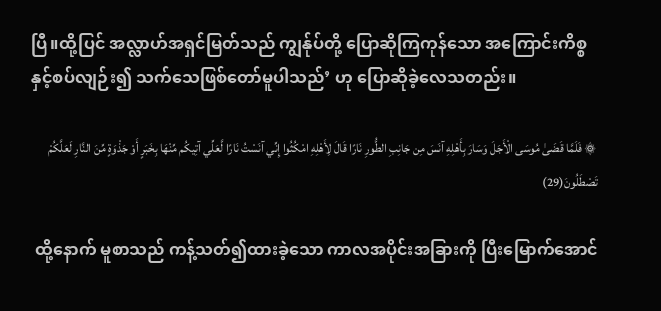ပြီ။ထို့ပြင် အလ္လာဟ်အရှင်မြတ်သည် ကျွန်ုပ်တို့ ပြောဆိုကြကုန်သော အကြောင်းကိစ္စနှင့်စပ်လျဉ်း၍ သက်သေဖြစ်တော်မူပါသည်’ ဟု ပြောဆိုခဲ့လေသတည်း။

۞ فَلَمَّا قَضَىٰ مُوسَى الْأَجَلَ وَسَارَ بِأَهْلِهِ آنَسَ مِن جَانِبِ الطُّورِ نَارًا قَالَ لِأَهْلِهِ امْكُثُوا إِنِّي آنَسْتُ نَارًا لَّعَلِّي آتِيكُم مِّنْهَا بِخَبَرٍ أَوْ جَذْوَةٍ مِّنَ النَّارِ لَعَلَّكُمْ تَصْطَلُونَ(29)

 ထို့နောက် မူစာသည် ကန့်သတ်၍ထားခဲ့သော ကာလအပိုင်းအခြားကို ပြီးမြောက်အောင်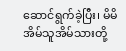ဆောင်ရွက်ခဲ့ပြီး၊ မိမိအိမ်သူအိမ်သားတို့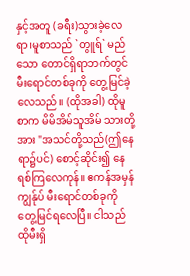နှင့်အတူ (ခရီး)သွားခဲ့လေရာ၊မူစာသည် `တွူရ်` မည်သော တောင်ရှိရာဘက်တွင် မီးရောင်တစ်ခုကို တွေ့မြင်ခဲ့လေသည်။ (ထိုအခါ) ထိုမူစာက မိမိအိမ်သူအိမ် သားတို့အား "အသင်တို့သည်(ဤနေရာ၌ပင်) စောင့်ဆိုင်း၍ နေရစ်ကြလေကုန်။ ဧကန်အမှန် ကျွန်ုပ် မီးရောင်တစ်ခုကို တွေ့မြင်ရလေပြီ။ ငါသည် ထိုမီးရှိ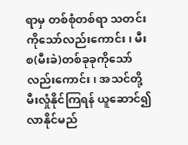ရာမှ တစ်စုံတစ်ရာ သတင်းကိုသော်လည်းကောင်း၊ မီးစ(မီးခဲ)တစ်ခုခုကိုသော်လည်းကောင်း၊ အသင်တို့ မီးလှုံနိုင်ကြရန် ယူဆောင်၍လာနိုင်မည်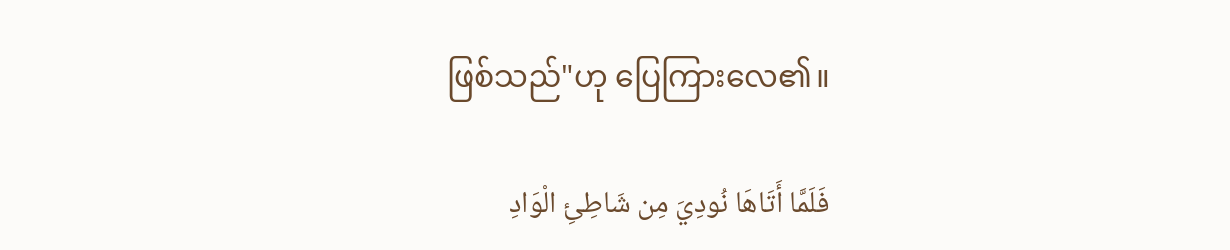ဖြစ်သည်"ဟု ပြေကြားလေ၏။

فَلَمَّا أَتَاهَا نُودِيَ مِن شَاطِئِ الْوَادِ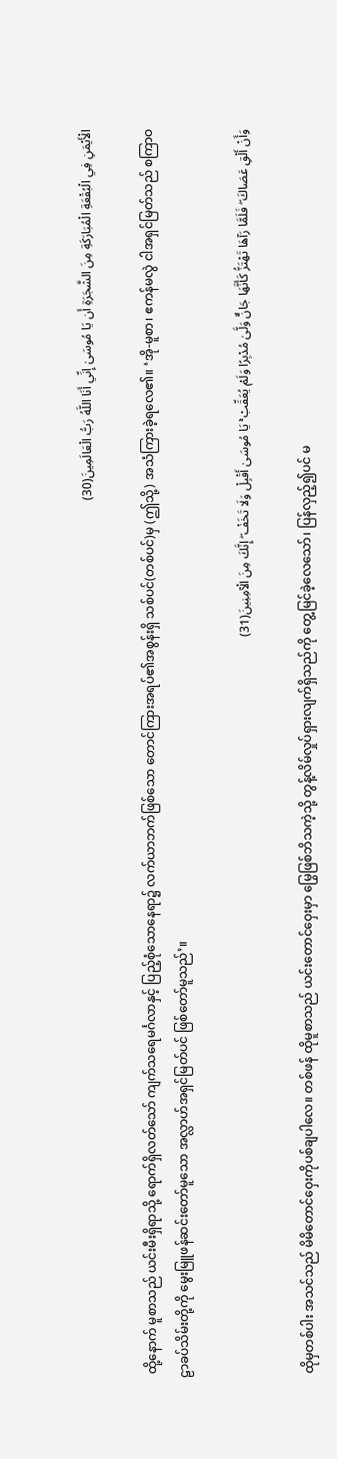الْأَيْمَنِ فِي الْبُقْعَةِ الْمُبَارَكَةِ مِنَ الشَّجَرَةِ أَن يَا مُوسَىٰ إِنِّي أَنَا اللَّهُ رَبُّ الْعَالَمِينَ(30)

 ထို့နောက် မူစာသည် ယင်းမီးရှိရာသို့ ရောက်ရှိလတ်သော် ကျက်သရေမင်္ဂလာနှင့် ပြည့်စုံသောနေရာ၌ လက်ယာဘက်ဖြစ်သော တောင်ကြားအရပ်၏အစွန်းရှိ သစ်ပင်(တစ်ပင်)မှ (ဤသို့) အသံကြားခဲ့ရလေ၏။ ‘အို-မူစာ၊ ဧကန်မလွဲ ငါအရှင်မြတ်သည် စကြာဝဠာခပ်သိမ်းတို့ကို မွေးမြူဖန်ဆင်းတော်မူသော အလ္လာဟ်အရှင်မြတ်ပင် ဖြစ်တော်မူသည်’။

وَأَنْ أَلْقِ عَصَاكَ ۖ فَلَمَّا رَآهَا تَهْتَزُّ كَأَنَّهَا جَانٌّ وَلَّىٰ مُدْبِرًا وَلَمْ يُعَقِّبْ ۚ يَا مُوسَىٰ أَقْبِلْ وَلَا تَخَفْ ۖ إِنَّكَ مِنَ الْآمِنِينَ(31)

 ထိုမှတစ်ပါး အသင်သည် မိမိတောင်ဝှေးကိုပစ်ချပါလေ။ တစ်ဖန် ထိုမူစာသည် ယင်းတောင်ဝှေးမှာ မြွေဖြစ်ဘိသကဲ့သို့ တွန့်လိမ်လှုပ်ရှားလျက်ရှိသည်ကို တွေ့မြင်ခဲ့လေသော်၊ ပြန်လှည့်၍ပင် မ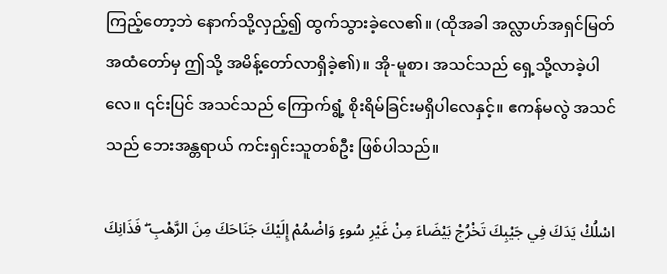ကြည့်တော့ဘဲ နောက်သို့လှည့်၍ ထွက်သွားခဲ့လေ၏။ (ထိုအခါ အလ္လာဟ်အရှင်မြတ် အထံတော်မှ ဤသို့ အမိန့်တော်လာရှိခဲ့၏)။ အို-မူစာ၊ အသင်သည် ရှေ့သို့လာခဲ့ပါလေ။ ၎င်းပြင် အသင်သည် ကြောက်ရွံ့ စိုးရိမ်ခြင်းမရှိပါလေနှင့်။ ဧကန်မလွဲ အသင်သည် ဘေးအန္တရာယ် ကင်းရှင်းသူတစ်ဦး ဖြစ်ပါသည်။

اسْلُكْ يَدَكَ فِي جَيْبِكَ تَخْرُجْ بَيْضَاءَ مِنْ غَيْرِ سُوءٍ وَاضْمُمْ إِلَيْكَ جَنَاحَكَ مِنَ الرَّهْبِ ۖ فَذَانِكَ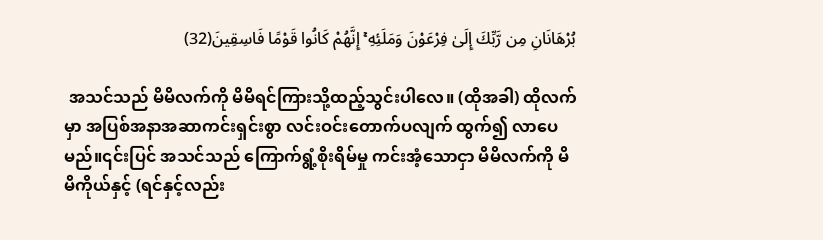بُرْهَانَانِ مِن رَّبِّكَ إِلَىٰ فِرْعَوْنَ وَمَلَئِهِ ۚ إِنَّهُمْ كَانُوا قَوْمًا فَاسِقِينَ(32)

 အသင်သည် မိမိလက်ကို မိမိရင်ကြားသို့ထည့်သွင်းပါလေ။ (ထိုအခါ) ထိုလက်မှာ အပြစ်အနာအဆာကင်းရှင်းစွာ လင်းဝင်းတောက်ပလျက် ထွက်၍ လာပေမည်။၎င်းပြင် အသင်သည် ကြောက်ရွံ့စိုးရိမ်မှု ကင်းအံ့သောငှာ မိမိလက်ကို မိမိကိုယ်နှင့် (ရင်နှင့်လည်း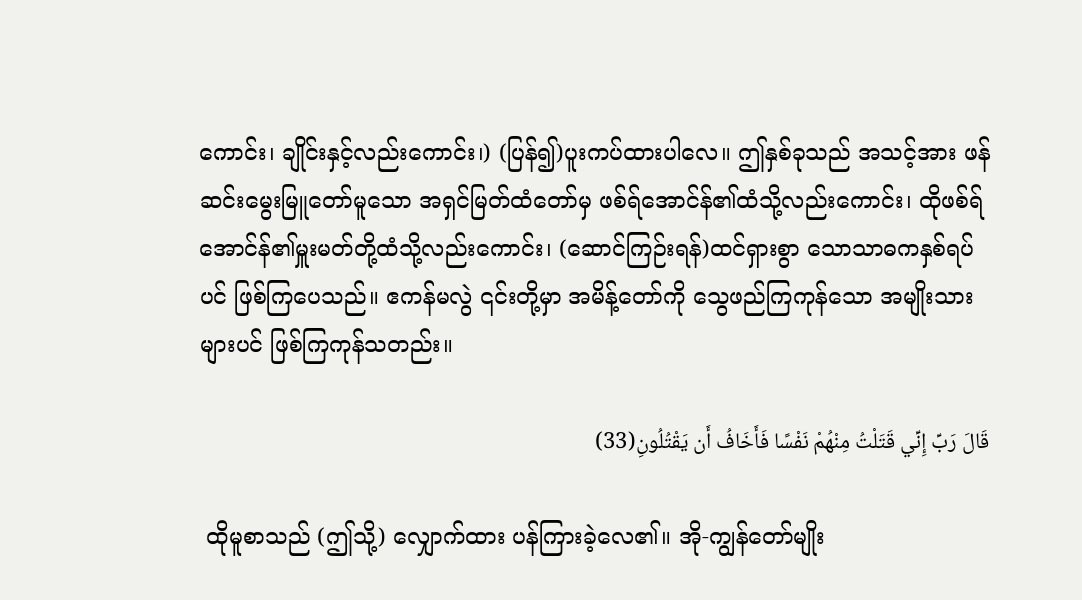ကောင်း၊ ချိုင်းနှင့်လည်းကောင်း၊) (ပြန်၍)ပူးကပ်ထားပါလေ။ ဤနှစ်ခုသည် အသင့်အား ဖန်ဆင်းမွေးမြူတော်မူသော အရှင်မြတ်ထံတော်မှ ဖစ်ရ်အောင်န်၏ထံသို့လည်းကောင်း၊ ထိုဖစ်ရ်အောင်န်၏မှူးမတ်တို့ထံသို့လည်းကောင်း၊ (ဆောင်ကြဉ်းရန်)ထင်ရှားစွာ သောသာဓကနှစ်ရပ်ပင် ဖြစ်ကြပေသည်။ ဧကန်မလွဲ ၎င်းတို့မှာ အမိန့်တော်ကို သွေဖည်ကြကုန်သော အမျိုးသားများပင် ဖြစ်ကြကုန်သတည်း။

قَالَ رَبِّ إِنِّي قَتَلْتُ مِنْهُمْ نَفْسًا فَأَخَافُ أَن يَقْتُلُونِ(33)

 ထိုမူစာသည် (ဤသို့) လျှောက်ထား ပန်ကြားခဲ့လေ၏။ အို-ကျွန်တော်မျိုး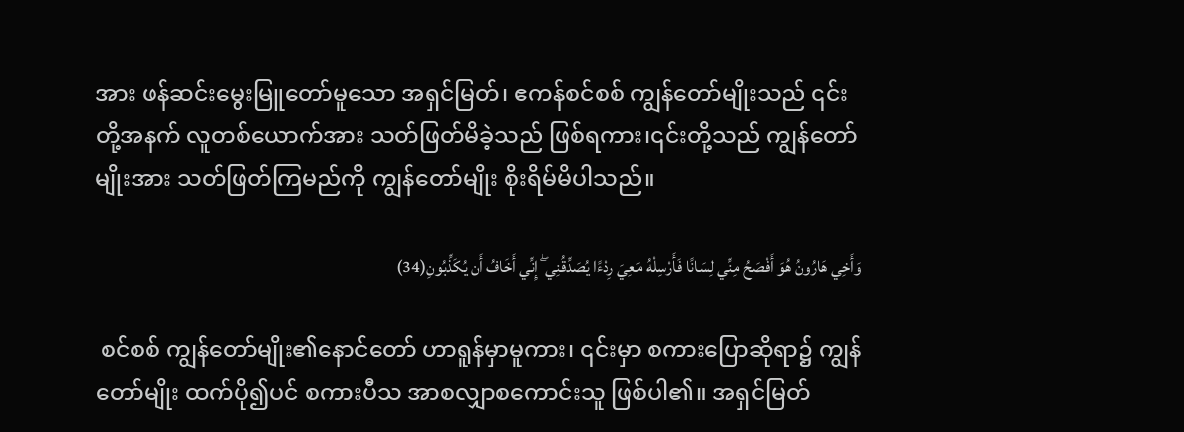အား ဖန်ဆင်းမွေးမြူတော်မူသော အရှင်မြတ်၊ ဧကန်စင်စစ် ကျွန်တော်မျိုးသည် ၎င်းတို့အနက် လူတစ်ယောက်အား သတ်ဖြတ်မိခဲ့သည် ဖြစ်ရကား၊၎င်းတို့သည် ကျွန်တော်မျိုးအား သတ်ဖြတ်ကြမည်ကို ကျွန်တော်မျိုး စိုးရိမ်မိပါသည်။

وَأَخِي هَارُونُ هُوَ أَفْصَحُ مِنِّي لِسَانًا فَأَرْسِلْهُ مَعِيَ رِدْءًا يُصَدِّقُنِي ۖ إِنِّي أَخَافُ أَن يُكَذِّبُونِ(34)

 စင်စစ် ကျွန်တော်မျိုး၏နောင်တော် ဟာရူန်မှာမူကား၊ ၎င်းမှာ စကားပြောဆိုရာ၌ ကျွန်တော်မျိုး ထက်ပို၍ပင် စကားပီသ အာစလျှာစကောင်းသူ ဖြစ်ပါ၏။ အရှင်မြတ်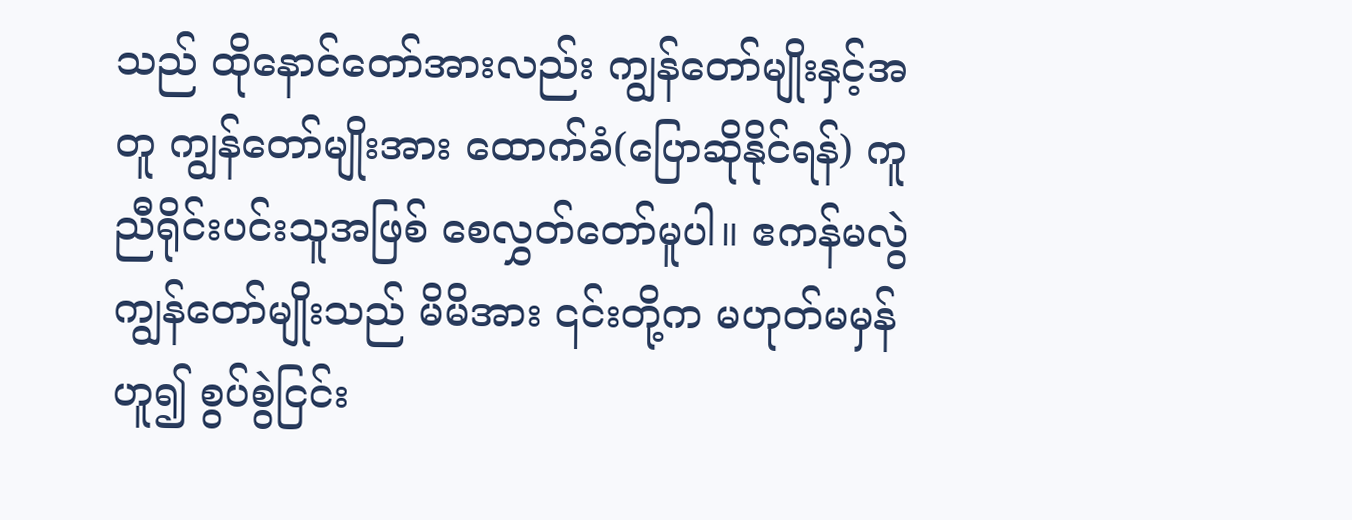သည် ထိုနောင်တော်အားလည်း ကျွန်တော်မျိုးနှင့်အတူ ကျွန်တော်မျိုးအား ထောက်ခံ(ပြောဆိုနိုင်ရန်) ကူညီရိုင်းပင်းသူအဖြစ် စေလွှတ်တော်မူပါ။ ဧကန်မလွဲ ကျွန်တော်မျိုးသည် မိမိအား ၎င်းတို့က မဟုတ်မမှန်ဟူ၍ စွပ်စွဲငြင်း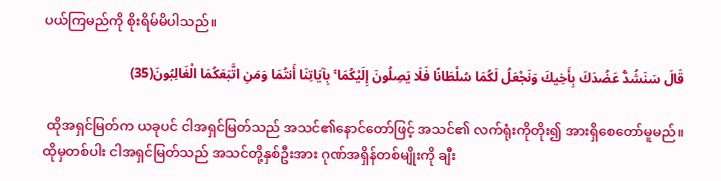ပယ်ကြမည်ကို စိုးရိမ်မိပါသည်။

قَالَ سَنَشُدُّ عَضُدَكَ بِأَخِيكَ وَنَجْعَلُ لَكُمَا سُلْطَانًا فَلَا يَصِلُونَ إِلَيْكُمَا ۚ بِآيَاتِنَا أَنتُمَا وَمَنِ اتَّبَعَكُمَا الْغَالِبُونَ(35)

 ထိုအရှင်မြတ်က ယခုပင် ငါအရှင်မြတ်သည် အသင်၏နောင်တော်ဖြင့် အသင်၏ လက်ရုံးကိုတိုး၍ အားရှိစေတော်မူမည်။ ထိုမှတစ်ပါး ငါအရှင်မြတ်သည် အသင်တို့နှစ်ဦးအား ဂုဏ်အရှိန်တစ်မျိုးကို ချီး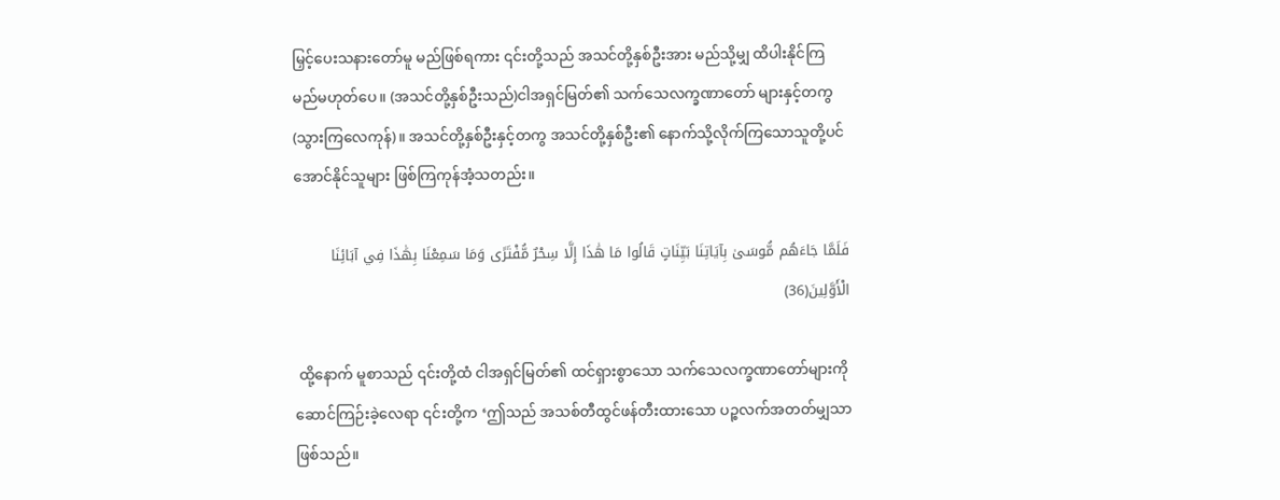မြှင့်ပေးသနားတော်မူ မည်ဖြစ်ရကား ၎င်းတို့သည် အသင်တို့နှစ်ဦးအား မည်သို့မျှ ထိပါးနိုင်ကြမည်မဟုတ်ပေ။ (အသင်တို့နှစ်ဦးသည်)ငါအရှင်မြတ်၏ သက်သေလက္ခဏာတော် များနှင့်တကွ (သွားကြလေကုန်)။ အသင်တို့နှစ်ဦးနှင့်တကွ အသင်တို့နှစ်ဦး၏ နောက်သို့လိုက်ကြသောသူတို့ပင် အောင်နိုင်သူများ ဖြစ်ကြကုန်အံ့သတည်း။

فَلَمَّا جَاءَهُم مُّوسَىٰ بِآيَاتِنَا بَيِّنَاتٍ قَالُوا مَا هَٰذَا إِلَّا سِحْرٌ مُّفْتَرًى وَمَا سَمِعْنَا بِهَٰذَا فِي آبَائِنَا الْأَوَّلِينَ(36)

 ထို့နောက် မူစာသည် ၎င်းတို့ထံ ငါအရှင်မြတ်၏ ထင်ရှားစွာသော သက်သေလက္ခဏာတော်များကို ဆောင်ကြဉ်းခဲ့လေရာ ၎င်းတို့က ‘ဤသည် အသစ်တီထွင်ဖန်တီးထားသော ပဉ္စလက်အတတ်မျှသာ ဖြစ်သည်။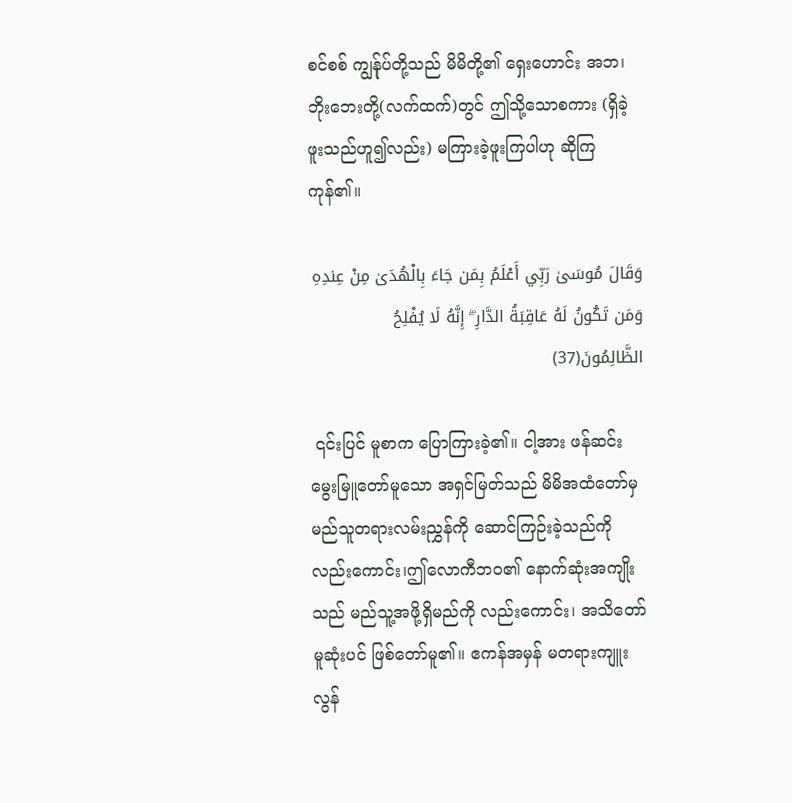စင်စစ် ကျွန်ုပ်တို့သည် မိမိတို့၏ ရှေးဟောင်း အဘ၊ ဘိုးဘေးတို့(လက်ထက်)တွင် ဤသို့သောစကား (ရှိခဲ့ဖူးသည်ဟူ၍လည်း) မကြားခဲ့ဖူးကြပါဟု ဆိုကြကုန်၏။

وَقَالَ مُوسَىٰ رَبِّي أَعْلَمُ بِمَن جَاءَ بِالْهُدَىٰ مِنْ عِندِهِ وَمَن تَكُونُ لَهُ عَاقِبَةُ الدَّارِ ۖ إِنَّهُ لَا يُفْلِحُ الظَّالِمُونَ(37)

 ၎င်းပြင် မူစာက ပြောကြားခဲ့၏။ ငါ့အား ဖန်ဆင်းမွေးမြူတော်မူသော အရှင်မြတ်သည် မိမိအထံတော်မှ မည်သူတရားလမ်းညွှန်ကို ဆောင်ကြဉ်းခဲ့သည်ကို လည်းကောင်း၊ဤလောကီဘဝ၏ နောက်ဆုံးအကျိုးသည် မည်သူ့အဖို့ရှိမည်ကို လည်းကောင်း၊ အသိတော်မူဆုံးပင် ဖြစ်တော်မူ၏။ ဧကန်အမှန် မတရားကျူးလွန်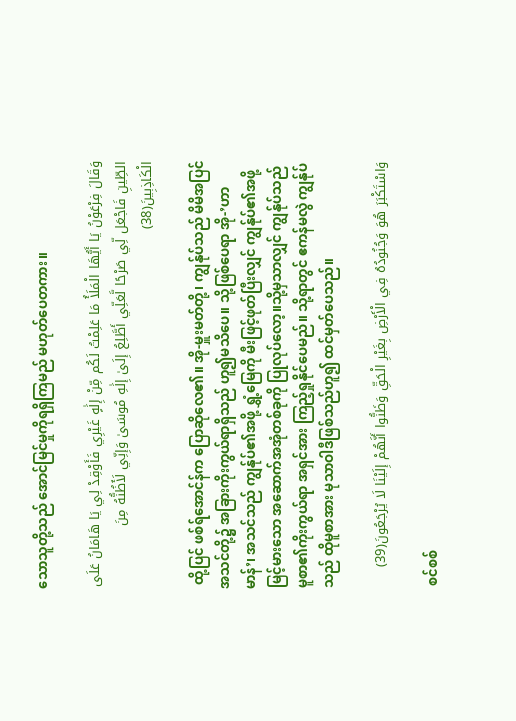သောသူတို့သည် အောင်မြင်မှုကိုရရှိကြမည် မဟုတ်ပေတကား။

وَقَالَ فِرْعَوْنُ يَا أَيُّهَا الْمَلَأُ مَا عَلِمْتُ لَكُم مِّنْ إِلَٰهٍ غَيْرِي فَأَوْقِدْ لِي يَا هَامَانُ عَلَى الطِّينِ فَاجْعَل لِّي صَرْحًا لَّعَلِّي أَطَّلِعُ إِلَىٰ إِلَٰهِ مُوسَىٰ وَإِنِّي لَأَظُنُّهُ مِنَ الْكَاذِبِينَ(38)

 ထို့ပြင် ဖစ်ရ်အောင်န်က ပြောဆိုလေ၏။ အို-မှူးမတ်တို့၊ ကျွန်ုပ်သည် မိမိအပြင် အသင်တို့၌ အခြားကိုးကွယ်ရာရှိသည် ဟူ၍မသိပေ။ သို့ဖြစ်ပေရာ အို-’ဟာမာန်’၊ အသင်သည် ကျွန်ုပ်၏အဖို့ ရွှံ့မြေကို မီးဖြင့်ဖုတ်ပြီးလျှင် ကျွန်ုပ်၏အဖို့ မြင့်မားသော အဆောက်အအုံတစ်ခုကို ပြုလုပ်လော့။သို့မှသာလျှင် ကျွန်ုပ်သည် မူစာ၏ကိုးကွယ်ရာ အရှင်အား ကြည့်ရှုနိုင်ပေမည်။ သို့ရာတွင် ဧကန်မလွဲ ကျွန်ုပ်သည် ထိုမူစာအား မုသာဝါဒီဖြစ်သည်ဟူ၍ ထင်မှတ်ပေသည်။

وَاسْتَكْبَرَ هُوَ وَجُنُودُهُ فِي الْأَرْضِ بِغَيْرِ الْحَقِّ وَظَنُّوا أَنَّهُمْ إِلَيْنَا لَا يُرْجَعُونَ(39)

 စင်စစ်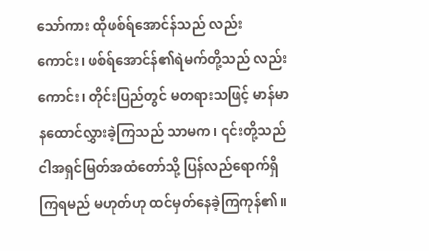သော်ကား ထိုဖစ်ရ်အောင်န်သည် လည်းကောင်း၊ ဖစ်ရ်အောင်န်၏ရဲမက်တို့သည် လည်းကောင်း၊ တိုင်းပြည်တွင် မတရားသဖြင့် မာန်မာနထောင်လွှားခဲ့ကြသည် သာမက၊ ၎င်းတို့သည် ငါအရှင်မြတ်အထံတော်သို့ ပြန်လည်ရောက်ရှိကြရမည် မဟုတ်ဟု ထင်မှတ်နေခဲ့ကြကုန်၏။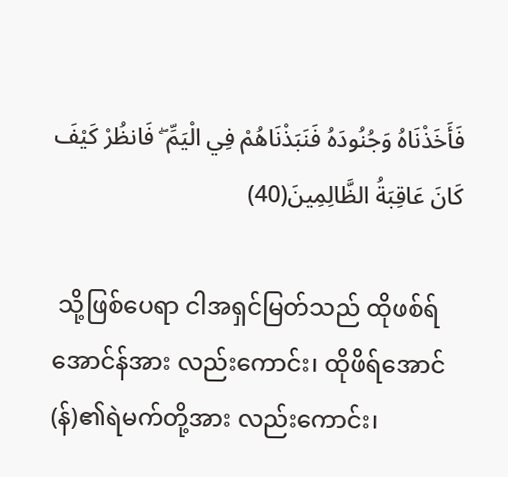فَأَخَذْنَاهُ وَجُنُودَهُ فَنَبَذْنَاهُمْ فِي الْيَمِّ ۖ فَانظُرْ كَيْفَ كَانَ عَاقِبَةُ الظَّالِمِينَ(40)

 သို့ဖြစ်ပေရာ ငါအရှင်မြတ်သည် ထိုဖစ်ရ်အောင်န်အား လည်းကောင်း၊ ထိုဖိရ်အောင်(န်)၏ရဲမက်တို့အား လည်းကောင်း၊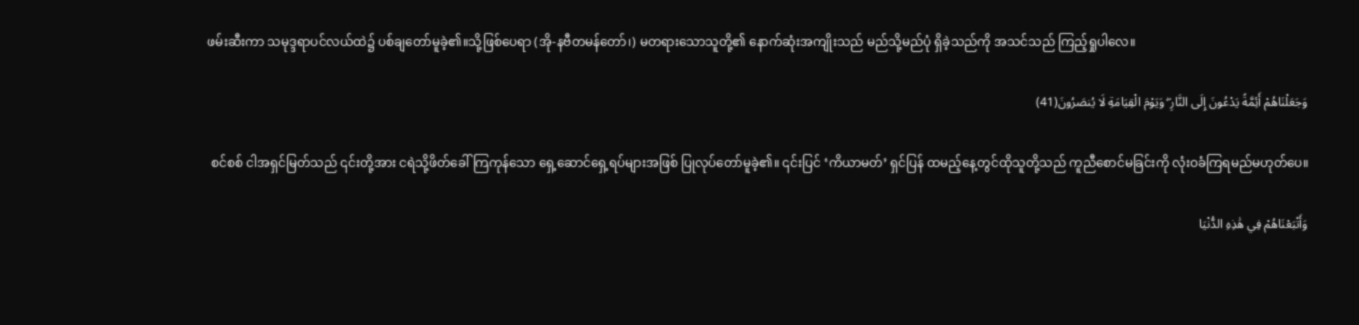ဖမ်းဆီးကာ သမုဒ္ဒရာပင်လယ်ထဲ၌ ပစ်ချတော်မူခဲ့၏။သို့ဖြစ်ပေရာ (အို-နဗီတမန်တော်၊) မတရားသောသူတို့၏ နောက်ဆုံးအကျိုးသည် မည်သို့မည်ပုံ ရှိခဲ့သည်ကို အသင်သည် ကြည့်ရှုပါလေ။

وَجَعَلْنَاهُمْ أَئِمَّةً يَدْعُونَ إِلَى النَّارِ ۖ وَيَوْمَ الْقِيَامَةِ لَا يُنصَرُونَ(41)

 စင်စစ် ငါအရှင်မြတ်သည် ၎င်းတို့အား ငရဲသို့ဖိတ်ခေါ်ကြကုန်သော ရှေ့ဆောင်ရှေ့ရပ်များအဖြစ် ပြုလုပ်တော်မူခဲ့၏။ ၎င်းပြင် ‘ကိယာမတ်’ ရှင်ပြန် ထမည့်နေ့တွင်ထိုသူတို့သည် ကူညီစောင်မခြင်းကို လုံးဝခံကြရမည်မဟုတ်ပေ။

وَأَتْبَعْنَاهُمْ فِي هَٰذِهِ الدُّنْيَا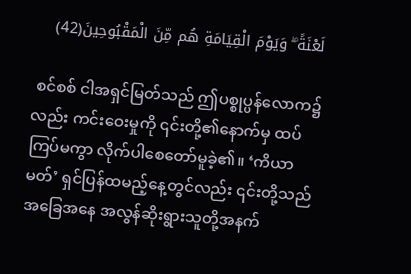لَعْنَةً ۖ وَيَوْمَ الْقِيَامَةِ هُم مِّنَ الْمَقْبُوحِينَ(42)

 စင်စစ် ငါအရှင်မြတ်သည် ဤပစ္စုပ္ပန်လောက၌လည်း ကင်းဝေးမှုကို ၎င်းတို့၏နောက်မှ ထပ်ကြပ်မကွာ လိုက်ပါစေတော်မူခဲ့၏။ ‘ကိယာမတ်’ ရှင်ပြန်ထမည့်နေ့တွင်လည်း ၎င်းတို့သည် အခြေအနေ အလွန်ဆိုးရွားသူတို့အနက်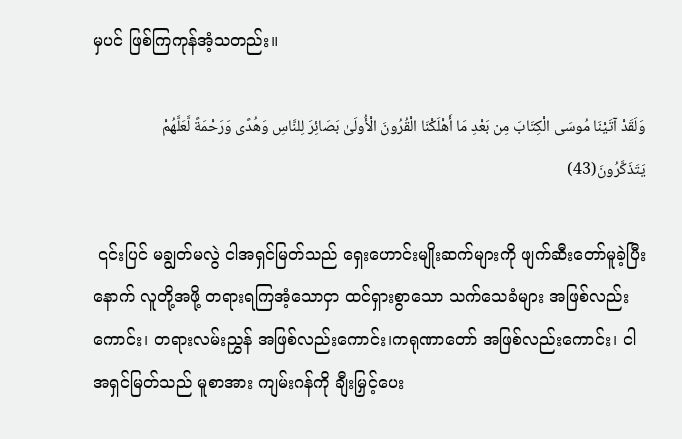မှပင် ဖြစ်ကြကုန်အံ့သတည်း။

وَلَقَدْ آتَيْنَا مُوسَى الْكِتَابَ مِن بَعْدِ مَا أَهْلَكْنَا الْقُرُونَ الْأُولَىٰ بَصَائِرَ لِلنَّاسِ وَهُدًى وَرَحْمَةً لَّعَلَّهُمْ يَتَذَكَّرُونَ(43)

 ၎င်းပြင် မချွတ်မလွဲ ငါအရှင်မြတ်သည် ရှေးဟောင်းမျိုးဆက်များကို ဖျက်ဆီးတော်မူခဲ့ပြီးနောက် လူတို့အဖို့ တရားရကြအံ့သောငှာ ထင်ရှားစွာသော သက်သေခံများ အဖြစ်လည်းကောင်း၊ တရားလမ်းညွှန် အဖြစ်လည်းကောင်း၊ကရုဏာတော် အဖြစ်လည်းကောင်း၊ ငါအရှင်မြတ်သည် မူစာအား ကျမ်းဂန်ကို ချီးမြှင့်ပေး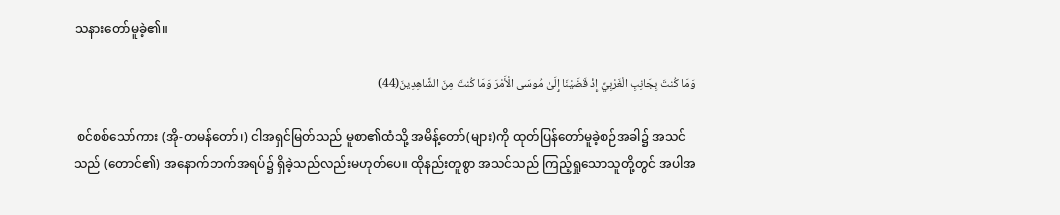သနားတော်မူခဲ့၏။

وَمَا كُنتَ بِجَانِبِ الْغَرْبِيِّ إِذْ قَضَيْنَا إِلَىٰ مُوسَى الْأَمْرَ وَمَا كُنتَ مِنَ الشَّاهِدِينَ(44)

 စင်စစ်သော်ကား (အို-တမန်တော်၊) ငါအရှင်မြတ်သည် မူစာ၏ထံသို့ အမိန့်တော်(များ)ကို ထုတ်ပြန်တော်မူခဲ့စဉ်အခါ၌ အသင်သည် (တောင်၏) အနောက်ဘက်အရပ်၌ ရှိခဲ့သည်လည်းမဟုတ်ပေ။ ထိုနည်းတူစွာ အသင်သည် ကြည့်ရှုသောသူတို့တွင် အပါအ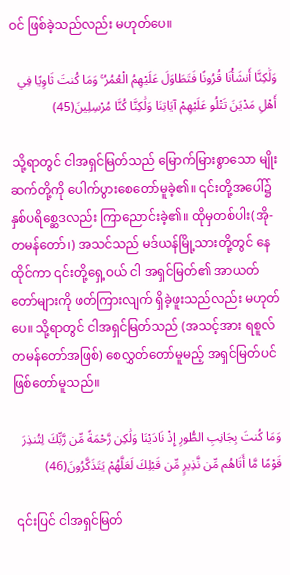ဝင် ဖြစ်ခဲ့သည်လည်း မဟုတ်ပေ။

وَلَٰكِنَّا أَنشَأْنَا قُرُونًا فَتَطَاوَلَ عَلَيْهِمُ الْعُمُرُ ۚ وَمَا كُنتَ ثَاوِيًا فِي أَهْلِ مَدْيَنَ تَتْلُو عَلَيْهِمْ آيَاتِنَا وَلَٰكِنَّا كُنَّا مُرْسِلِينَ(45)

 သို့ရာတွင် ငါအရှင်မြတ်သည် မြောက်မြားစွာသော မျိုးဆက်တို့ကို ပေါက်ပွားစေတော်မူခဲ့၏။ ၎င်းတို့အပေါ်၌ နှစ်ပရိစ္ဆေဒလည်း ကြာညောင်းခဲ့၏။ ထိုမှတစ်ပါး(အို-တမန်တော်၊) အသင်သည် မဒ်ယန်မြို့သားတို့တွင် နေထိုင်ကာ ၎င်းတို့ရှေ့ဝယ် ငါ အရှင်မြတ်၏ အာယတ်တော်များကို ဖတ်ကြားလျက် ရှိခဲ့ဖူးသည်လည်း မဟုတ်ပေ။ သို့ရာတွင် ငါအရှင်မြတ်သည် (အသင့်အား ရစူလ်တမန်တော်အဖြစ်) စေလွှတ်တော်မူမည့် အရှင်မြတ်ပင် ဖြစ်တော်မူသည်။

وَمَا كُنتَ بِجَانِبِ الطُّورِ إِذْ نَادَيْنَا وَلَٰكِن رَّحْمَةً مِّن رَّبِّكَ لِتُنذِرَ قَوْمًا مَّا أَتَاهُم مِّن نَّذِيرٍ مِّن قَبْلِكَ لَعَلَّهُمْ يَتَذَكَّرُونَ(46)

 ၎င်းပြင် ငါအရှင်မြတ်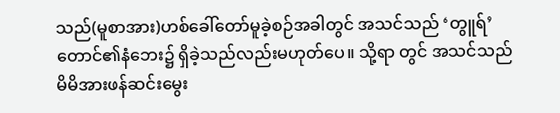သည်(မူစာအား)ဟစ်ခေါ်တော်မူခဲ့စဉ်အခါတွင် အသင်သည် ‘တွူရ်’ တောင်၏နံဘေး၌ ရှိခဲ့သည်လည်းမဟုတ်ပေ။ သို့ရာ တွင် အသင်သည် မိမိအားဖန်ဆင်းမွေး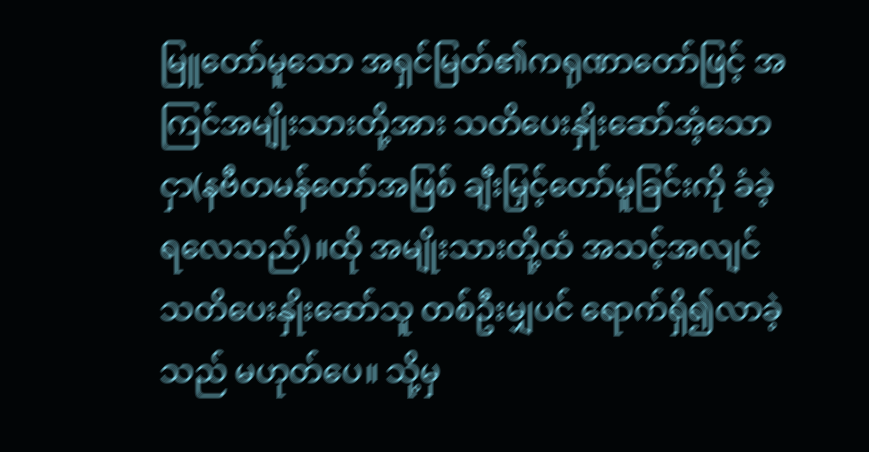မြူတော်မူသော အရှင်မြတ်၏ကရုဏာတော်ဖြင့် အကြင်အမျိုးသားတို့အား သတိပေးနှိုးဆော်အံ့သောငှာ(နဗီတမန်တော်အဖြစ် ချီးမြှင့်တော်မူခြင်းကို ခံခဲ့ရလေသည်)။ထို အမျိုးသားတို့ထံ အသင့်အလျင် သတိပေးနှိုးဆော်သူ တစ်ဦးမျှပင် ရောက်ရှိ၍လာခဲ့သည် မဟုတ်ပေ။ သို့မှ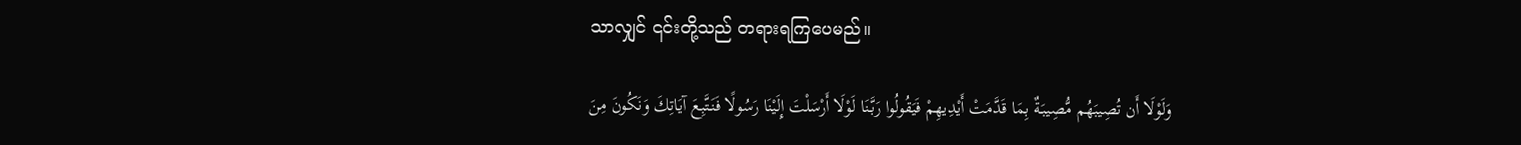သာလျှင် ၎င်းတို့သည် တရားရကြပေမည်။

وَلَوْلَا أَن تُصِيبَهُم مُّصِيبَةٌ بِمَا قَدَّمَتْ أَيْدِيهِمْ فَيَقُولُوا رَبَّنَا لَوْلَا أَرْسَلْتَ إِلَيْنَا رَسُولًا فَنَتَّبِعَ آيَاتِكَ وَنَكُونَ مِنَ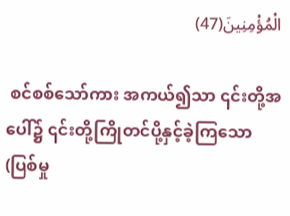الْمُؤْمِنِينَ(47)

 စင်စစ်သော်ကား အကယ်၍သာ ၎င်းတို့အပေါ်၌ ၎င်းတို့ကြိုတင်ပို့နှင့်ခဲ့ကြသော(ပြစ်မှု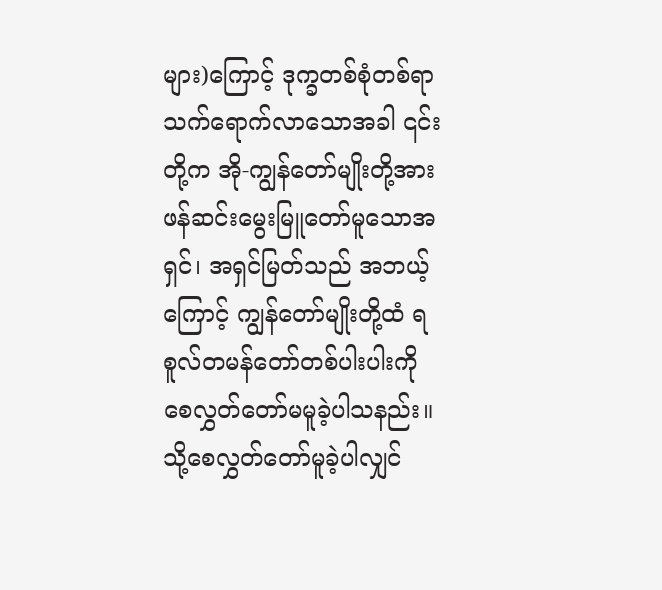များ)ကြောင့် ဒုက္ခတစ်စုံတစ်ရာ သက်ရောက်လာသောအခါ ၎င်းတို့က အို-ကျွန်တော်မျိုးတို့အား ဖန်ဆင်းမွေးမြူတော်မူသောအရှင်၊ အရှင်မြတ်သည် အဘယ့်ကြောင့် ကျွန်တော်မျိုးတို့ထံ ရစူလ်တမန်တော်တစ်ပါးပါးကို စေလွှတ်တော်မမူခဲ့ပါသနည်း။ သို့စေလွှတ်တော်မူခဲ့ပါလျှင်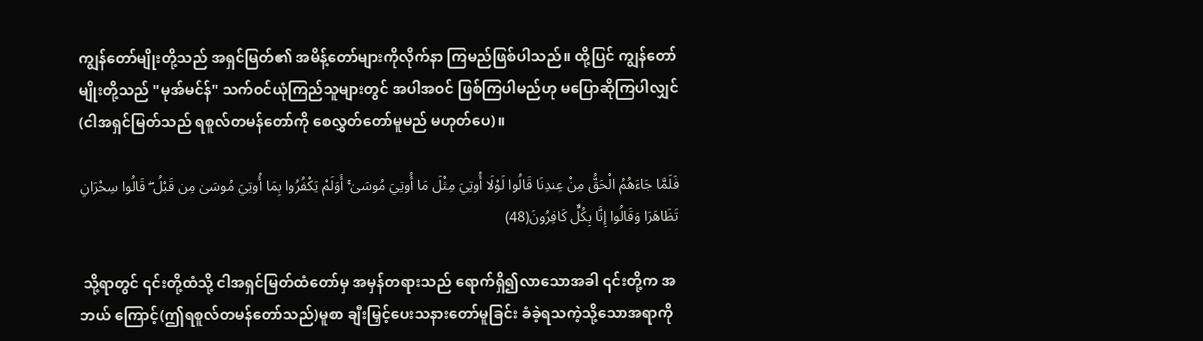ကျွန်တော်မျိုးတို့သည် အရှင်မြတ်၏ အမိန့်တော်များကိုလိုက်နာ ကြမည်ဖြစ်ပါသည်။ ထို့ပြင် ကျွန်တော်မျိုးတို့သည် "မုအ်မင်န်" သက်ဝင်ယုံကြည်သူများတွင် အပါအဝင် ဖြစ်ကြပါမည်ဟု မပြောဆိုကြပါလျှင် (ငါအရှင်မြတ်သည် ရစူလ်တမန်တော်ကို စေလွှတ်တော်မူမည် မဟုတ်ပေ)။

فَلَمَّا جَاءَهُمُ الْحَقُّ مِنْ عِندِنَا قَالُوا لَوْلَا أُوتِيَ مِثْلَ مَا أُوتِيَ مُوسَىٰ ۚ أَوَلَمْ يَكْفُرُوا بِمَا أُوتِيَ مُوسَىٰ مِن قَبْلُ ۖ قَالُوا سِحْرَانِ تَظَاهَرَا وَقَالُوا إِنَّا بِكُلٍّ كَافِرُونَ(48)

 သို့ရာတွင် ၎င်းတို့ထံသို့ ငါအရှင်မြတ်ထံတော်မှ အမှန်တရားသည် ရောက်ရှိ၍လာသောအခါ ၎င်းတို့က အဘယ် ကြောင့်(ဤရစူလ်တမန်တော်သည်)မူစာ ချီးမြှင့်ပေးသနားတော်မူခြင်း ခံခဲ့ရသကဲ့သို့သောအရာကို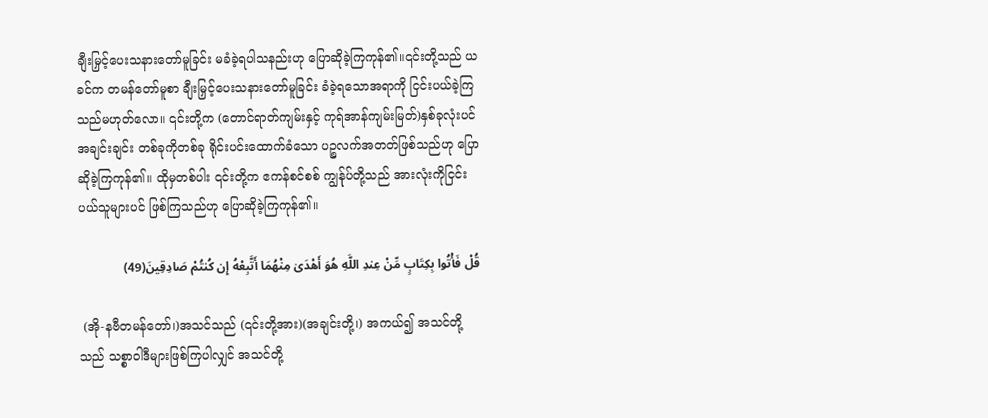ချီးမြှင့်ပေးသနားတော်မူခြင်း မခံခဲ့ရပါသနည်းဟု ပြောဆိုခဲ့ကြကုန်၏။၎င်းတို့သည် ယခင်က တမန်တော်မူစာ ချီးမြှင့်ပေးသနားတော်မူခြင်း ခံခဲ့ရသောအရာကို ငြင်းပယ်ခဲ့ကြသည်မဟုတ်လော။ ၎င်းတို့က (တောင်ရာတ်ကျမ်းနှင့် ကုရ်အာန်ကျမ်းမြတ်)နှစ်ခုလုံးပင် အချင်းချင်း တစ်ခုကိုတစ်ခု ရိုင်းပင်းထောက်ခံသော ပဉ္စလက်အတတ်ဖြစ်သည်ဟု ပြောဆိုခဲ့ကြကုန်၏။ ထိုမှတစ်ပါး ၎င်းတို့က ဧကန်စင်စစ် ကျွန်ုပ်တို့သည် အားလုံးကိုငြင်းပယ်သူများပင် ဖြစ်ကြသည်ဟု ပြောဆိုခဲ့ကြကုန်၏။

قُلْ فَأْتُوا بِكِتَابٍ مِّنْ عِندِ اللَّهِ هُوَ أَهْدَىٰ مِنْهُمَا أَتَّبِعْهُ إِن كُنتُمْ صَادِقِينَ(49)

 (အို-နဗီတမန်တော်၊)အသင်သည် (၎င်းတို့အား)(အချင်းတို့၊) အကယ်၍ အသင်တို့သည် သစ္စာဝါဒီများဖြစ်ကြပါလျှင် အသင်တို့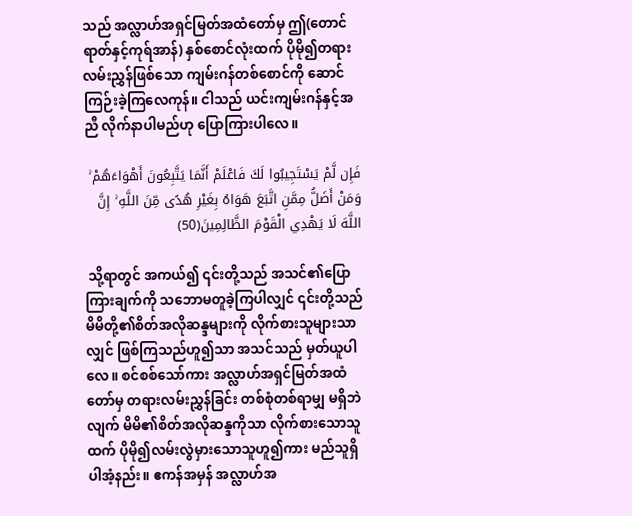သည် အလ္လာဟ်အရှင်မြတ်အထံတော်မှ ဤ(တောင်ရာတ်နှင့်ကုရ်အာန်) နှစ်စောင်လုံးထက် ပိုမို၍တရားလမ်းညွှန်ဖြစ်သော ကျမ်းဂန်တစ်စောင်ကို ဆောင်ကြဉ်းခဲ့ကြလေကုန်။ ငါသည် ယင်းကျမ်းဂန်နှင့်အညီ လိုက်နာပါမည်ဟု ပြောကြားပါလေ။

فَإِن لَّمْ يَسْتَجِيبُوا لَكَ فَاعْلَمْ أَنَّمَا يَتَّبِعُونَ أَهْوَاءَهُمْ ۚ وَمَنْ أَضَلُّ مِمَّنِ اتَّبَعَ هَوَاهُ بِغَيْرِ هُدًى مِّنَ اللَّهِ ۚ إِنَّ اللَّهَ لَا يَهْدِي الْقَوْمَ الظَّالِمِينَ(50)

 သို့ရာတွင် အကယ်၍ ၎င်းတို့သည် အသင်၏ပြောကြားချက်ကို သဘောမတူခဲ့ကြပါလျှင် ၎င်းတို့သည် မိမိတို့၏စိတ်အလိုဆန္ဒများကို လိုက်စားသူများသာလျှင် ဖြစ်ကြသည်ဟူ၍သာ အသင်သည် မှတ်ယူပါလေ။ စင်စစ်သော်ကား အလ္လာဟ်အရှင်မြတ်အထံတော်မှ တရားလမ်းညွှန်ခြင်း တစ်စုံတစ်ရာမျှ မရှိဘဲလျက် မိမိ၏စိတ်အလိုဆန္ဒကိုသာ လိုက်စားသောသူထက် ပိုမို၍လမ်းလွဲမှားသောသူဟူ၍ကား မည်သူရှိပါအံ့နည်း။ ဧကန်အမှန် အလ္လာဟ်အ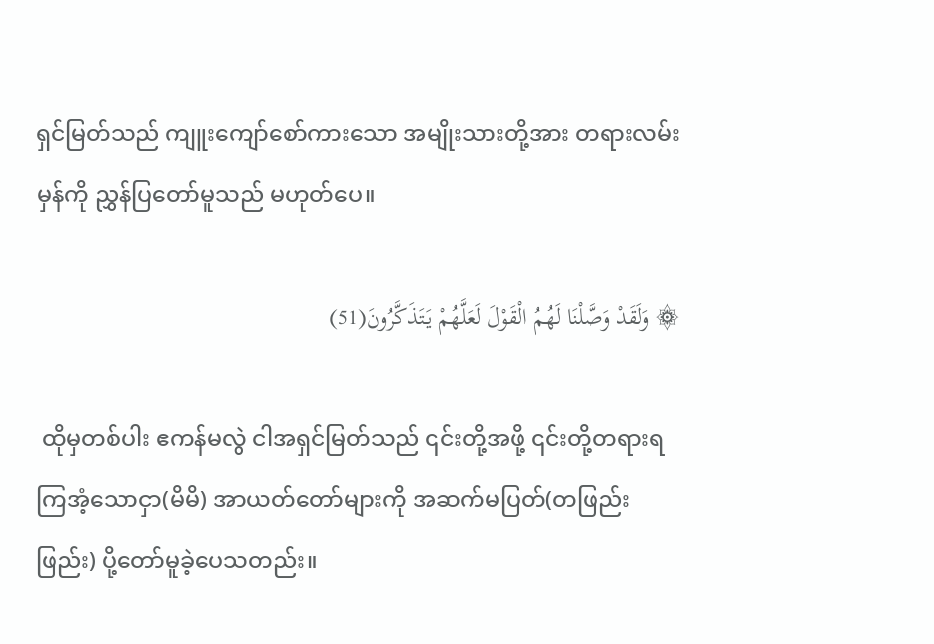ရှင်မြတ်သည် ကျူးကျော်စော်ကားသော အမျိုးသားတို့အား တရားလမ်းမှန်ကို ညွှန်ပြတော်မူသည် မဟုတ်ပေ။

۞ وَلَقَدْ وَصَّلْنَا لَهُمُ الْقَوْلَ لَعَلَّهُمْ يَتَذَكَّرُونَ(51)

 ထိုမှတစ်ပါး ဧကန်မလွဲ ငါအရှင်မြတ်သည် ၎င်းတို့အဖို့ ၎င်းတို့တရားရကြအံ့သောငှာ(မိမိ) အာယတ်တော်များကို အဆက်မပြတ်(တဖြည်းဖြည်း) ပို့တော်မူခဲ့ပေသတည်း။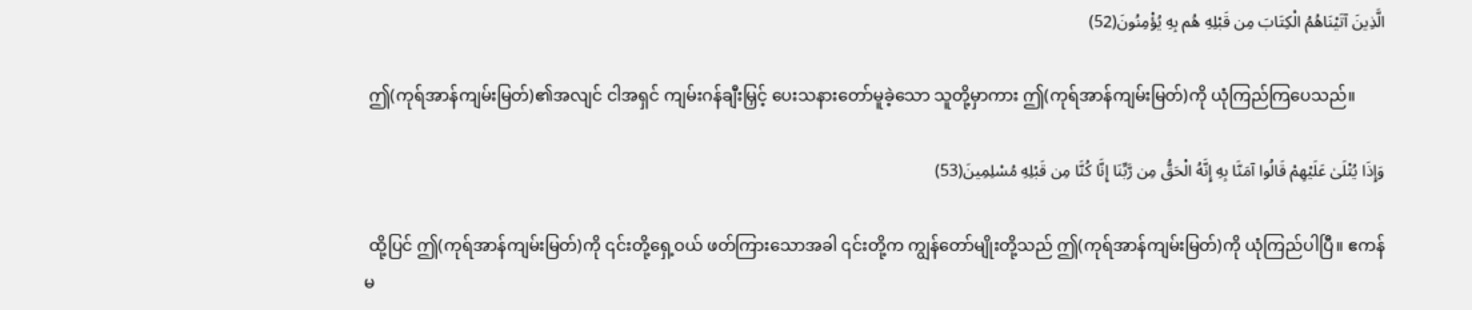الَّذِينَ آتَيْنَاهُمُ الْكِتَابَ مِن قَبْلِهِ هُم بِهِ يُؤْمِنُونَ(52)

 ဤ(ကုရ်အာန်ကျမ်းမြတ်)၏အလျင် ငါအရှင် ကျမ်းဂန်ချီးမြှင့် ပေးသနားတော်မူခဲ့သော သူတို့မှာကား ဤ(ကုရ်အာန်ကျမ်းမြတ်)ကို ယုံကြည်ကြပေသည်။

وَإِذَا يُتْلَىٰ عَلَيْهِمْ قَالُوا آمَنَّا بِهِ إِنَّهُ الْحَقُّ مِن رَّبِّنَا إِنَّا كُنَّا مِن قَبْلِهِ مُسْلِمِينَ(53)

 ထို့ပြင် ဤ(ကုရ်အာန်ကျမ်းမြတ်)ကို ၎င်းတို့ရှေ့ဝယ် ဖတ်ကြားသောအခါ ၎င်းတို့က ကျွန်တော်မျိုးတို့သည် ဤ(ကုရ်အာန်ကျမ်းမြတ်)ကို ယုံကြည်ပါပြီ။ ဧကန်မ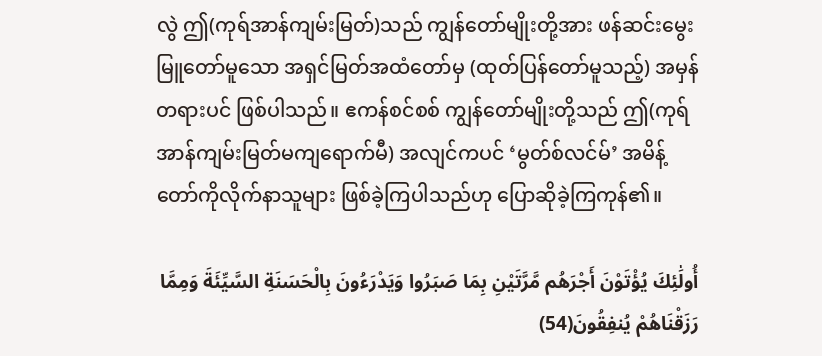လွဲ ဤ(ကုရ်အာန်ကျမ်းမြတ်)သည် ကျွန်တော်မျိုးတို့အား ဖန်ဆင်းမွေးမြူတော်မူသော အရှင်မြတ်အထံတော်မှ (ထုတ်ပြန်တော်မူသည့်) အမှန်တရားပင် ဖြစ်ပါသည်။ ဧကန်စင်စစ် ကျွန်တော်မျိုးတို့သည် ဤ(ကုရ်အာန်ကျမ်းမြတ်မကျရောက်မီ) အလျင်ကပင် ‘မွတ်စ်လင်မ်’ အမိန့်တော်ကိုလိုက်နာသူများ ဖြစ်ခဲ့ကြပါသည်ဟု ပြောဆိုခဲ့ကြကုန်၏။

أُولَٰئِكَ يُؤْتَوْنَ أَجْرَهُم مَّرَّتَيْنِ بِمَا صَبَرُوا وَيَدْرَءُونَ بِالْحَسَنَةِ السَّيِّئَةَ وَمِمَّا رَزَقْنَاهُمْ يُنفِقُونَ(54)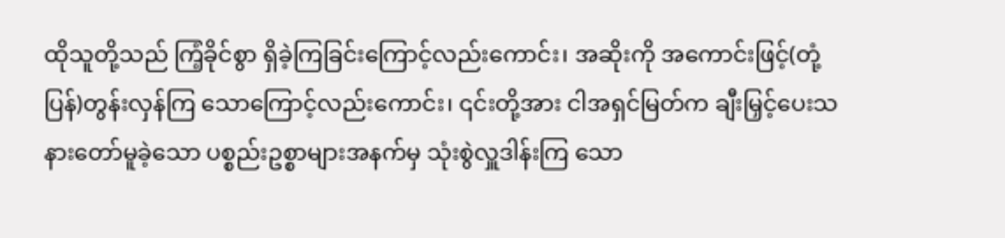ထိုသူတို့သည် ကြံ့ခိုင်စွာ ရှိခဲ့ကြခြင်းကြောင့်လည်းကောင်း၊ အဆိုးကို အကောင်းဖြင့်(တုံ့ပြန်)တွန်းလှန်ကြ သောကြောင့်လည်းကောင်း၊ ၎င်းတို့အား ငါအရှင်မြတ်က ချီးမြှင့်ပေးသနားတော်မူခဲ့သော ပစ္စည်းဥစ္စာများအနက်မှ သုံးစွဲလှူဒါန်းကြ သော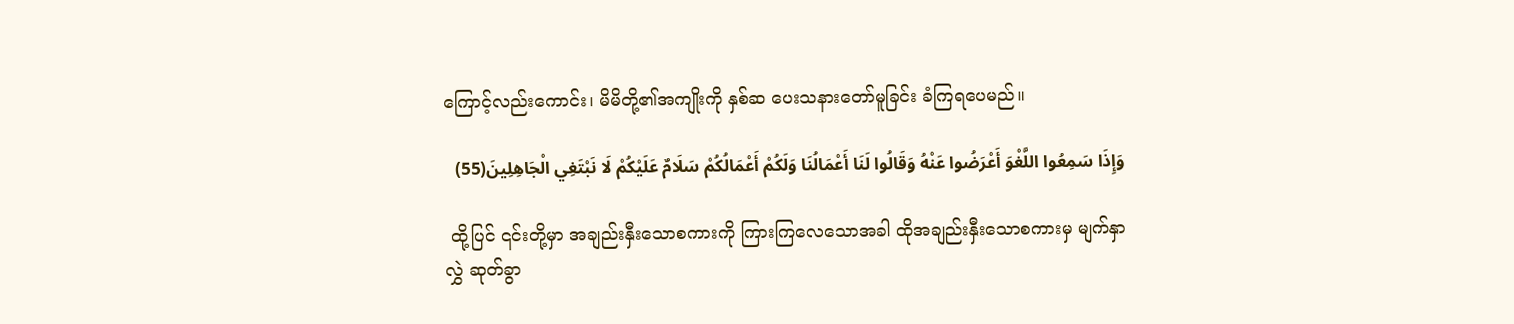ကြောင့်လည်းကောင်း၊ မိမိတို့၏အကျိုးကို နှစ်ဆ ပေးသနားတော်မူခြင်း ခံကြရပေမည်။

وَإِذَا سَمِعُوا اللَّغْوَ أَعْرَضُوا عَنْهُ وَقَالُوا لَنَا أَعْمَالُنَا وَلَكُمْ أَعْمَالُكُمْ سَلَامٌ عَلَيْكُمْ لَا نَبْتَغِي الْجَاهِلِينَ(55)

 ထို့ပြင် ၎င်းတို့မှာ အချည်းနှီးသောစကားကို ကြားကြလေသောအခါ ထိုအချည်းနှီးသောစကားမှ မျက်နှာလွှဲ ဆုတ်ခွာ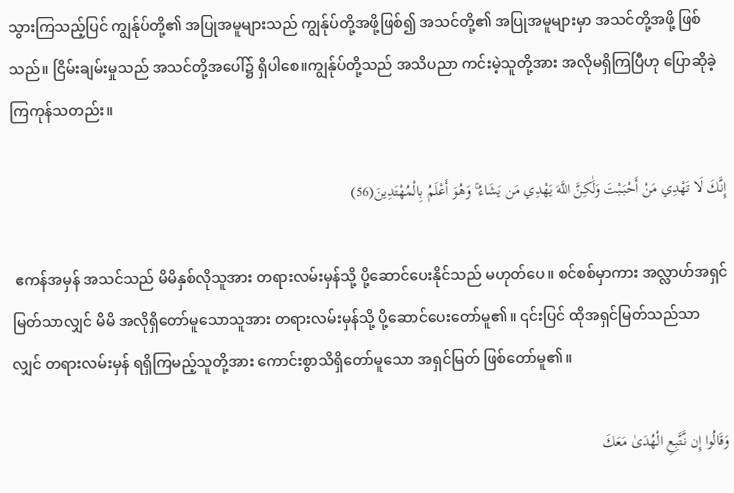သွားကြသည့်ပြင် ကျွန်ုပ်တို့၏ အပြုအမူများသည် ကျွန်ုပ်တို့အဖို့ဖြစ်၍ အသင်တို့၏ အပြုအမူများမှာ အသင်တို့အဖို့ ဖြစ်သည်။ ငြိမ်းချမ်းမှုသည် အသင်တို့အပေါ်၌ ရှိပါစေ။ကျွန်ုပ်တို့သည် အသိပညာ ကင်းမဲ့သူတို့အား အလိုမရှိကြပြီဟု ပြောဆိုခဲ့ကြကုန်သတည်း။

إِنَّكَ لَا تَهْدِي مَنْ أَحْبَبْتَ وَلَٰكِنَّ اللَّهَ يَهْدِي مَن يَشَاءُ ۚ وَهُوَ أَعْلَمُ بِالْمُهْتَدِينَ(56)

 ဧကန်အမှန် အသင်သည် မိမိနှစ်လိုသူအား တရားလမ်းမှန်သို့ ပို့ဆောင်ပေးနိုင်သည် မဟုတ်ပေ။ စင်စစ်မှာကား အလ္လာဟ်အရှင်မြတ်သာလျှင် မိမိ အလိုရှိတော်မူသောသူအား တရားလမ်းမှန်သို့ ပို့ဆောင်ပေးတော်မူ၏။ ၎င်းပြင် ထိုအရှင်မြတ်သည်သာလျှင် တရားလမ်းမှန် ရရှိကြမည့်သူတို့အား ကောင်းစွာသိရှိတော်မူသော အရှင်မြတ် ဖြစ်တော်မူ၏။

وَقَالُوا إِن نَّتَّبِعِ الْهُدَىٰ مَعَكَ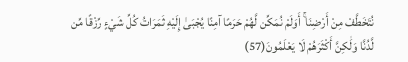نُتَخَطَّفْ مِنْ أَرْضِنَا ۚ أَوَلَمْ نُمَكِّن لَّهُمْ حَرَمًا آمِنًا يُجْبَىٰ إِلَيْهِ ثَمَرَاتُ كُلِّ شَيْءٍ رِّزْقًا مِّن لَّدُنَّا وَلَٰكِنَّ أَكْثَرَهُمْ لَا يَعْلَمُونَ(57)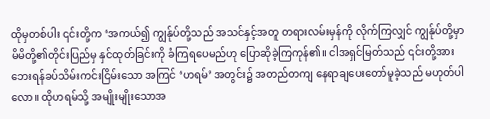ထိုမှတစ်ပါး ၎င်းတို့က ‘အကယ်၍ ကျွန်ုပ်တို့သည် အသင်နှင့်အတူ တရားလမ်းမှန်ကို လိုက်ကြလျှင် ကျွန်ုပ်တို့မှာ မိမိတို့၏တိုင်းပြည်မှ နှင်ထုတ်ခြင်းကို ခံကြရပေမည်ဟု ပြောဆိုခဲ့ကြကုန်၏။ ငါအရှင်မြတ်သည် ၎င်းတို့အား ဘေးရန်ခပ်သိမ်းကင်းငြိမ်းသော အကြင် ‘ဟရမ်’ အတွင်း၌ အတည်တကျ နေရာချပေးတော်မူခဲ့သည် မဟုတ်ပါလော။ ထိုဟရမ်သို့ အမျိုးမျိုးသောအ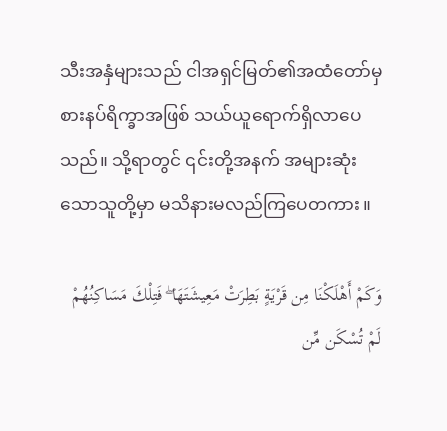သီးအနှံများသည် ငါအရှင်မြတ်၏အထံတော်မှ စားနပ်ရိက္ခာအဖြစ် သယ်ယူရောက်ရှိလာပေသည်။ သို့ရာတွင် ၎င်းတို့အနက် အများဆုံးသောသူတို့မှာ မသိနားမလည်ကြပေတကား။

وَكَمْ أَهْلَكْنَا مِن قَرْيَةٍ بَطِرَتْ مَعِيشَتَهَا ۖ فَتِلْكَ مَسَاكِنُهُمْ لَمْ تُسْكَن مِّن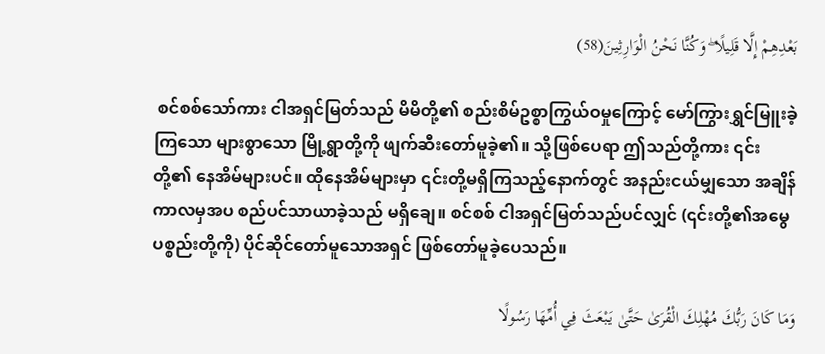بَعْدِهِمْ إِلَّا قَلِيلًا ۖ وَكُنَّا نَحْنُ الْوَارِثِينَ(58)

 စင်စစ်သော်ကား ငါအရှင်မြတ်သည် မိမိတို့၏ စည်းစိမ်ဥစ္စာကြွယ်ဝမှုကြောင့် မော်ကြွားရွှင်မြူးခဲ့ကြသော များစွာသော မြို့ရွာတို့ကို ဖျက်ဆီးတော်မူခဲ့၏။ သို့ဖြစ်ပေရာ ဤသည်တို့ကား ၎င်းတို့၏ နေအိမ်များပင်။ ထိုနေအိမ်များမှာ ၎င်းတို့မရှိကြသည့်နောက်တွင် အနည်းငယ်မျှသော အချိန်ကာလမှအပ စည်ပင်သာယာခဲ့သည် မရှိချေ။ စင်စစ် ငါအရှင်မြတ်သည်ပင်လျှင် (၎င်းတို့၏အမွေပစ္စည်းတို့ကို) ပိုင်ဆိုင်တော်မူသောအရှင် ဖြစ်တော်မူခဲ့ပေသည်။

وَمَا كَانَ رَبُّكَ مُهْلِكَ الْقُرَىٰ حَتَّىٰ يَبْعَثَ فِي أُمِّهَا رَسُولًا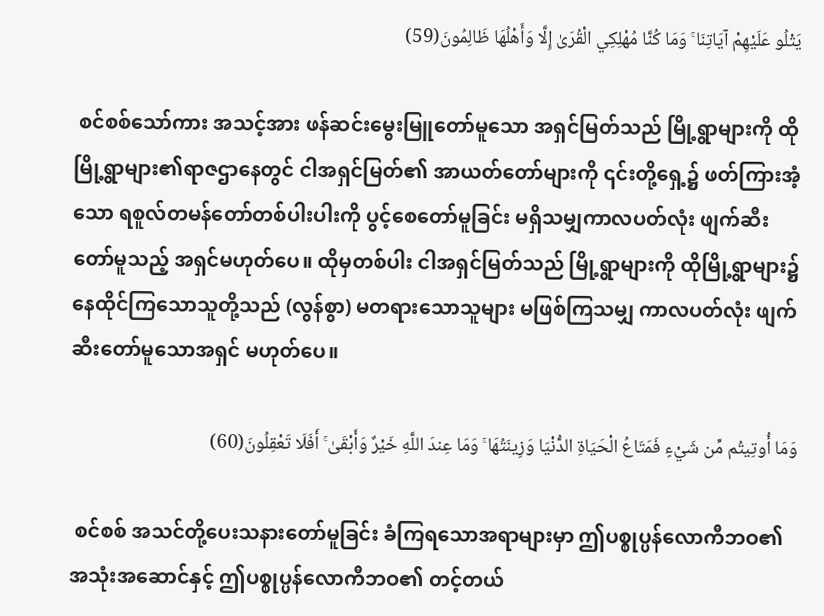يَتْلُو عَلَيْهِمْ آيَاتِنَا ۚ وَمَا كُنَّا مُهْلِكِي الْقُرَىٰ إِلَّا وَأَهْلُهَا ظَالِمُونَ(59)

 စင်စစ်သော်ကား အသင့်အား ဖန်ဆင်းမွေးမြူတော်မူသော အရှင်မြတ်သည် မြို့ရွာများကို ထိုမြို့ရွာများ၏ရာဇဌာနေတွင် ငါအရှင်မြတ်၏ အာယတ်တော်များကို ၎င်းတို့ရှေ့၌ ဖတ်ကြားအံ့သော ရစူလ်တမန်တော်တစ်ပါးပါးကို ပွင့်စေတော်မူခြင်း မရှိသမျှကာလပတ်လုံး ဖျက်ဆီးတော်မူသည့် အရှင်မဟုတ်ပေ။ ထိုမှတစ်ပါး ငါအရှင်မြတ်သည် မြို့ရွာများကို ထိုမြို့ရွာများ၌ နေထိုင်ကြသောသူတို့သည် (လွန်စွာ) မတရားသောသူများ မဖြစ်ကြသမျှ ကာလပတ်လုံး ဖျက်ဆီးတော်မူသောအရှင် မဟုတ်ပေ။

وَمَا أُوتِيتُم مِّن شَيْءٍ فَمَتَاعُ الْحَيَاةِ الدُّنْيَا وَزِينَتُهَا ۚ وَمَا عِندَ اللَّهِ خَيْرٌ وَأَبْقَىٰ ۚ أَفَلَا تَعْقِلُونَ(60)

 စင်စစ် အသင်တို့ပေးသနားတော်မူခြင်း ခံကြရသောအရာများမှာ ဤပစ္စုပ္ပန်လောကီဘဝ၏ အသုံးအဆောင်နှင့် ဤပစ္စုပ္ပန်လောကီဘဝ၏ တင့်တယ်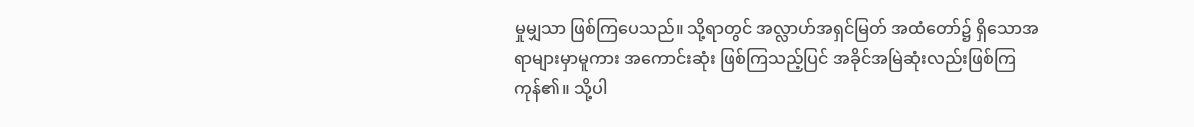မှုမျှသာ ဖြစ်ကြပေသည်။ သို့ရာတွင် အလ္လာဟ်အရှင်မြတ် အထံတော်၌ ရှိသောအရာများမှာမူကား အကောင်းဆုံး ဖြစ်ကြသည့်ပြင် အခိုင်အမြဲဆုံးလည်းဖြစ်ကြကုန်၏။ သို့ပါ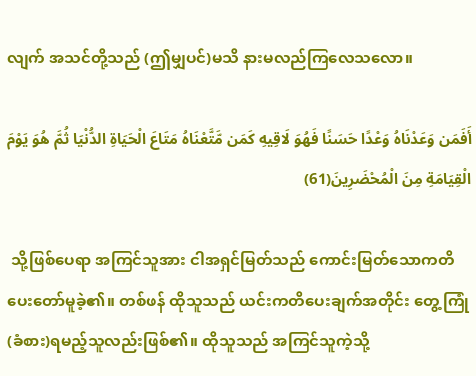လျက် အသင်တို့သည် (ဤမျှပင်)မသိ နားမလည်ကြလေသလော။

أَفَمَن وَعَدْنَاهُ وَعْدًا حَسَنًا فَهُوَ لَاقِيهِ كَمَن مَّتَّعْنَاهُ مَتَاعَ الْحَيَاةِ الدُّنْيَا ثُمَّ هُوَ يَوْمَ الْقِيَامَةِ مِنَ الْمُحْضَرِينَ(61)

 သို့ဖြစ်ပေရာ အကြင်သူအား ငါအရှင်မြတ်သည် ကောင်းမြတ်သောကတိ ပေးတော်မူခဲ့၏။ တစ်ဖန် ထိုသူသည် ယင်းကတိပေးချက်အတိုင်း တွေ့ကြုံ(ခံစား)ရမည့်သူလည်းဖြစ်၏။ ထိုသူသည် အကြင်သူကဲ့သို့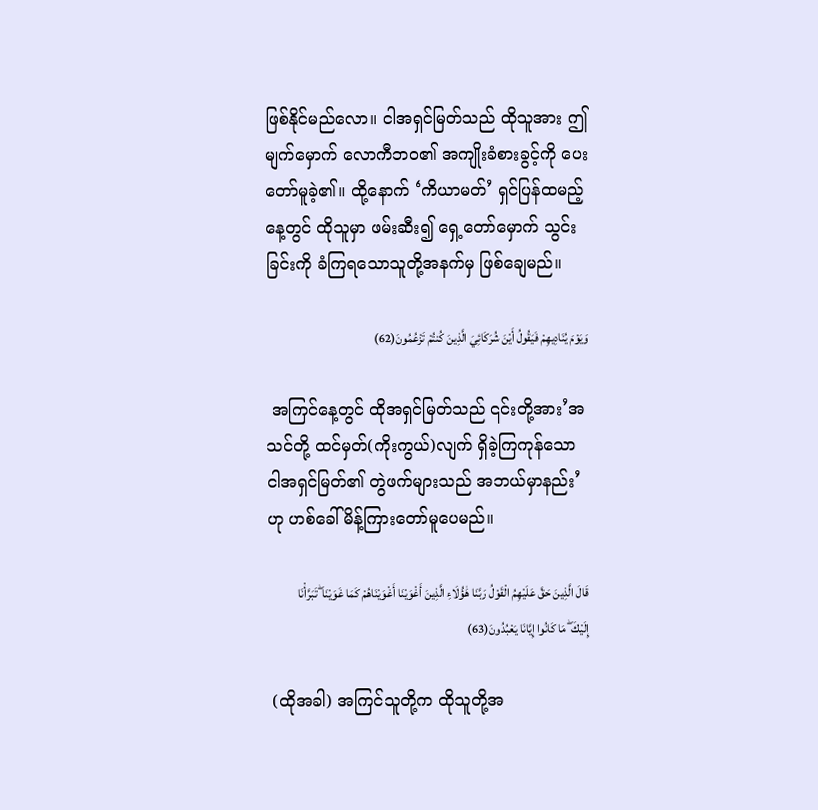ဖြစ်နိုင်မည်လော။ ငါအရှင်မြတ်သည် ထိုသူအား ဤမျက်မှောက် လောကီဘဝ၏ အကျိုးခံစားခွင့်ကို ပေးတော်မူခဲ့၏။ ထို့နောက် ‘ကိယာမတ်’ ရှင်ပြန်ထမည့်နေ့တွင် ထိုသူမှာ ဖမ်းဆီး၍ ရှေ့တော်မှောက် သွင်းခြင်းကို ခံကြရသောသူတို့အနက်မှ ဖြစ်ချေမည်။

وَيَوْمَ يُنَادِيهِمْ فَيَقُولُ أَيْنَ شُرَكَائِيَ الَّذِينَ كُنتُمْ تَزْعُمُونَ(62)

 အကြင်နေ့တွင် ထိုအရှင်မြတ်သည် ၎င်းတို့အား’အသင်တို့ ထင်မှတ်(ကိုးကွယ်)လျက် ရှိခဲ့ကြကုန်သော ငါအရှင်မြတ်၏ တွဲဖက်များသည် အဘယ်မှာနည်း’ ဟု ဟစ်ခေါ်မိန့်ကြားတော်မူပေမည်။

قَالَ الَّذِينَ حَقَّ عَلَيْهِمُ الْقَوْلُ رَبَّنَا هَٰؤُلَاءِ الَّذِينَ أَغْوَيْنَا أَغْوَيْنَاهُمْ كَمَا غَوَيْنَا ۖ تَبَرَّأْنَا إِلَيْكَ ۖ مَا كَانُوا إِيَّانَا يَعْبُدُونَ(63)

 (ထိုအခါ) အကြင်သူတို့က ထိုသူတို့အ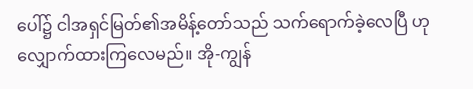ပေါ်၌ ငါအရှင်မြတ်၏အမိန့်တော်သည် သက်ရောက်ခဲ့လေပြီ ဟုလျှောက်ထားကြလေမည်။ အို-ကျွန်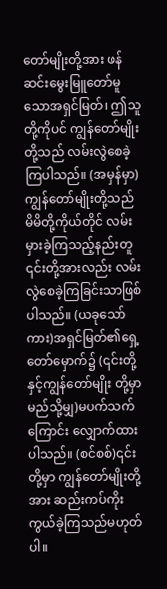တော်မျိုးတို့အား ဖန်ဆင်းမွေးမြူတော်မူသောအရှင်မြတ်၊ ဤသူတို့ကိုပင် ကျွန်တော်မျိုးတို့သည် လမ်းလွဲစေခဲ့ကြပါသည်။ (အမှန်မှာ) ကျွန်တော်မျိုးတို့သည် မိမိတို့ကိုယ်တိုင် လမ်းမှားခဲ့ကြသည့်နည်းတူ ၎င်းတို့အားလည်း လမ်းလွဲစေခဲ့ကြခြင်းသာဖြစ်ပါသည်။ (ယခုသော်ကား)အရှင်မြတ်၏ရှေ့တော်မှောက်၌ (၎င်းတို့နှင့်ကျွန်တော်မျိုး တို့မှာမည်သို့မျှ)မပက်သက်ကြောင်း လျှောက်ထားပါသည်။ (စင်စစ်)၎င်းတို့မှာ ကျွန်တော်မျိုးတို့အား ဆည်းကပ်ကိုးကွယ်ခဲ့ကြသည်မဟုတ်ပါ။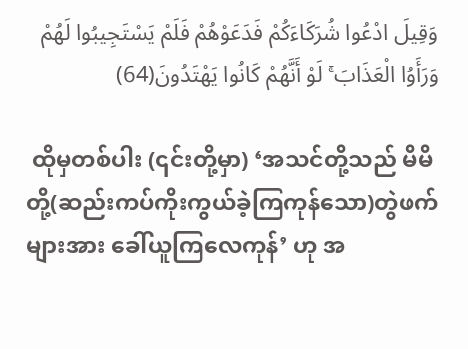وَقِيلَ ادْعُوا شُرَكَاءَكُمْ فَدَعَوْهُمْ فَلَمْ يَسْتَجِيبُوا لَهُمْ وَرَأَوُا الْعَذَابَ ۚ لَوْ أَنَّهُمْ كَانُوا يَهْتَدُونَ(64)

 ထိုမှတစ်ပါး (၎င်းတို့မှာ) ‘အသင်တို့သည် မိမိတို့(ဆည်းကပ်ကိုးကွယ်ခဲ့ကြကုန်သော)တွဲဖက်များအား ခေါ်ယူကြလေကုန်’ ဟု အ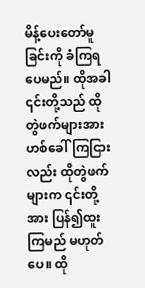မိန့်ပေးတော်မူခြင်းကို ခံကြရပေမည်။ ထိုအခါ ၎င်းတို့သည် ထိုတွဲဖက်များအား ဟစ်ခေါ်ကြငြားလည်း ထိုတွဲဖက်များက ၎င်းတို့အား ပြန်၍ထူးကြမည် မဟုတ်ပေ။ ထို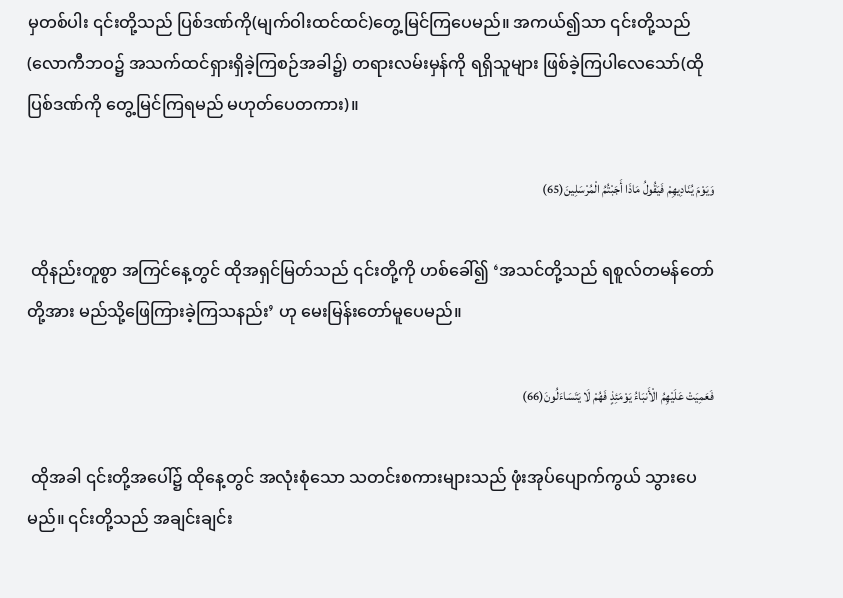မှတစ်ပါး ၎င်းတို့သည် ပြစ်ဒဏ်ကို(မျက်ဝါးထင်ထင်)တွေ့မြင်ကြပေမည်။ အကယ်၍သာ ၎င်းတို့သည်(လောကီဘဝ၌ အသက်ထင်ရှားရှိခဲ့ကြစဉ်အခါ၌) တရားလမ်းမှန်ကို ရရှိသူများ ဖြစ်ခဲ့ကြပါလေသော်(ထိုပြစ်ဒဏ်ကို တွေ့မြင်ကြရမည် မဟုတ်ပေတကား)။

وَيَوْمَ يُنَادِيهِمْ فَيَقُولُ مَاذَا أَجَبْتُمُ الْمُرْسَلِينَ(65)

 ထိုနည်းတူစွာ အကြင်နေ့တွင် ထိုအရှင်မြတ်သည် ၎င်းတို့ကို ဟစ်ခေါ်၍ ‘အသင်တို့သည် ရစူလ်တမန်တော်တို့အား မည်သို့ဖြေကြားခဲ့ကြသနည်း’ ဟု မေးမြန်းတော်မူပေမည်။

فَعَمِيَتْ عَلَيْهِمُ الْأَنبَاءُ يَوْمَئِذٍ فَهُمْ لَا يَتَسَاءَلُونَ(66)

 ထိုအခါ ၎င်းတို့အပေါ်၌ ထိုနေ့တွင် အလုံးစုံသော သတင်းစကားများသည် ဖုံးအုပ်ပျောက်ကွယ် သွားပေမည်။ ၎င်းတို့သည် အချင်းချင်း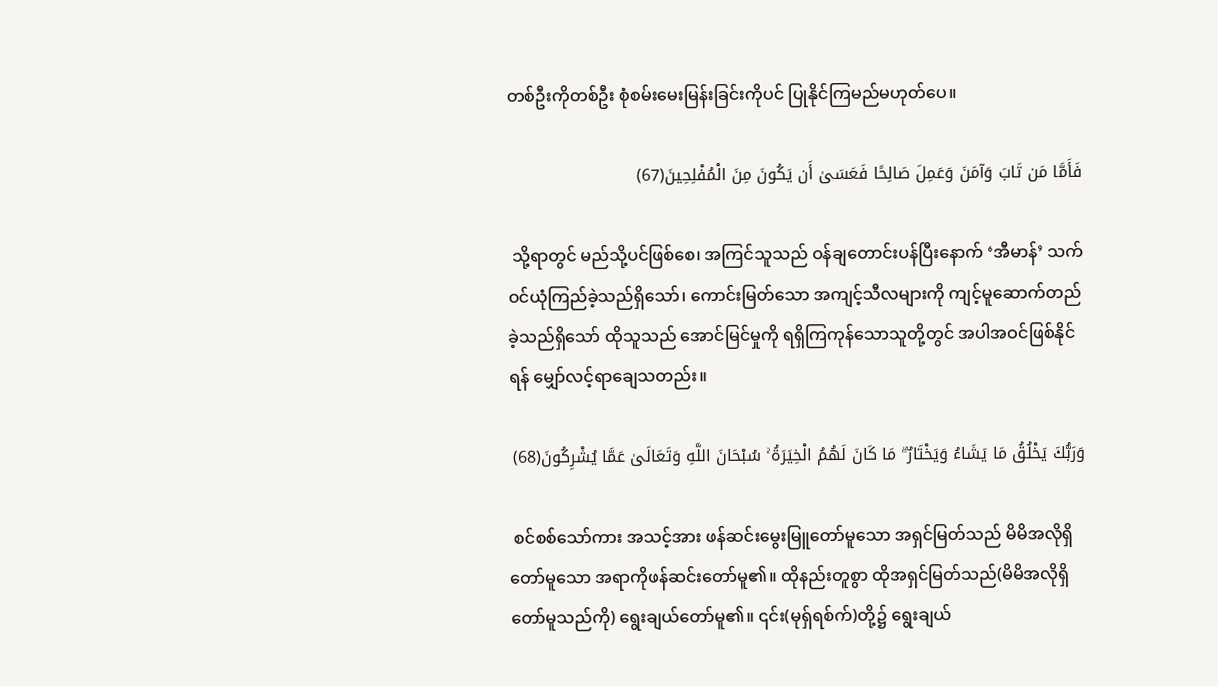တစ်ဦးကိုတစ်ဦး စုံစမ်းမေးမြန်းခြင်းကိုပင် ပြုနိုင်ကြမည်မဟုတ်ပေ။

فَأَمَّا مَن تَابَ وَآمَنَ وَعَمِلَ صَالِحًا فَعَسَىٰ أَن يَكُونَ مِنَ الْمُفْلِحِينَ(67)

 သို့ရာတွင် မည်သို့ပင်ဖြစ်စေ၊ အကြင်သူသည် ဝန်ချတောင်းပန်ပြီးနောက် ‘အီမာန်’ သက်ဝင်ယုံကြည်ခဲ့သည်ရှိသော်၊ ကောင်းမြတ်သော အကျင့်သီလများကို ကျင့်မူဆောက်တည်ခဲ့သည်ရှိသော် ထိုသူသည် အောင်မြင်မှုကို ရရှိကြကုန်သောသူတို့တွင် အပါအဝင်ဖြစ်နိုင်ရန် မျှော်လင့်ရာချေသတည်း။

وَرَبُّكَ يَخْلُقُ مَا يَشَاءُ وَيَخْتَارُ ۗ مَا كَانَ لَهُمُ الْخِيَرَةُ ۚ سُبْحَانَ اللَّهِ وَتَعَالَىٰ عَمَّا يُشْرِكُونَ(68)

 စင်စစ်သော်ကား အသင့်အား ဖန်ဆင်းမွေးမြူတော်မူသော အရှင်မြတ်သည် မိမိအလိုရှိတော်မူသော အရာကိုဖန်ဆင်းတော်မူ၏။ ထိုနည်းတူစွာ ထိုအရှင်မြတ်သည်(မိမိအလိုရှိတော်မူသည်ကို) ရွေးချယ်တော်မူ၏။ ၎င်း(မုရှ်ရစ်က်)တို့၌ ရွေးချယ်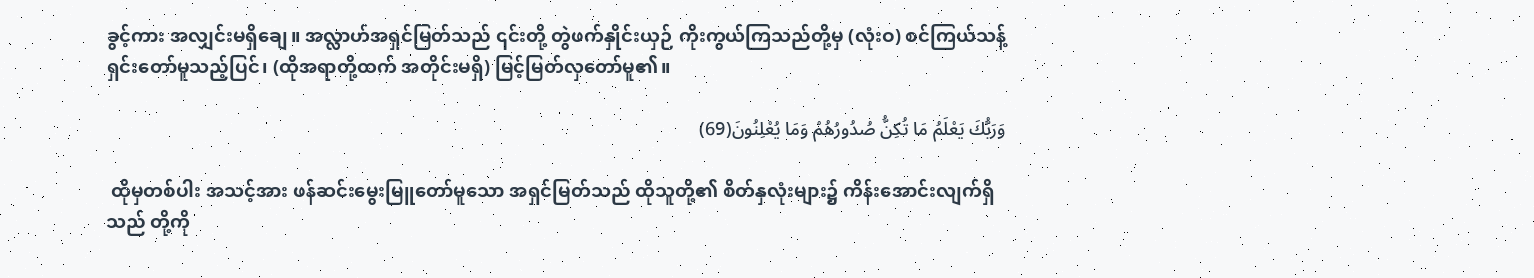ခွင့်ကား အလျှင်းမရှိချေ။ အလ္လာဟ်အရှင်မြတ်သည် ၎င်းတို့ တွဲဖက်နှိုင်းယှဉ် ကိုးကွယ်ကြသည်တို့မှ (လုံးဝ) စင်ကြယ်သန့်ရှင်းတော်မူသည့်ပြင်၊ (ထိုအရာတို့ထက် အတိုင်းမရှိ) မြင့်မြတ်လှတော်မူ၏။

وَرَبُّكَ يَعْلَمُ مَا تُكِنُّ صُدُورُهُمْ وَمَا يُعْلِنُونَ(69)

 ထိုမှတစ်ပါး အသင့်အား ဖန်ဆင်းမွေးမြူတော်မူသော အရှင်မြတ်သည် ထိုသူတို့၏ စိတ်နှလုံးများ၌ ကိန်းအောင်းလျက်ရှိသည် တို့ကို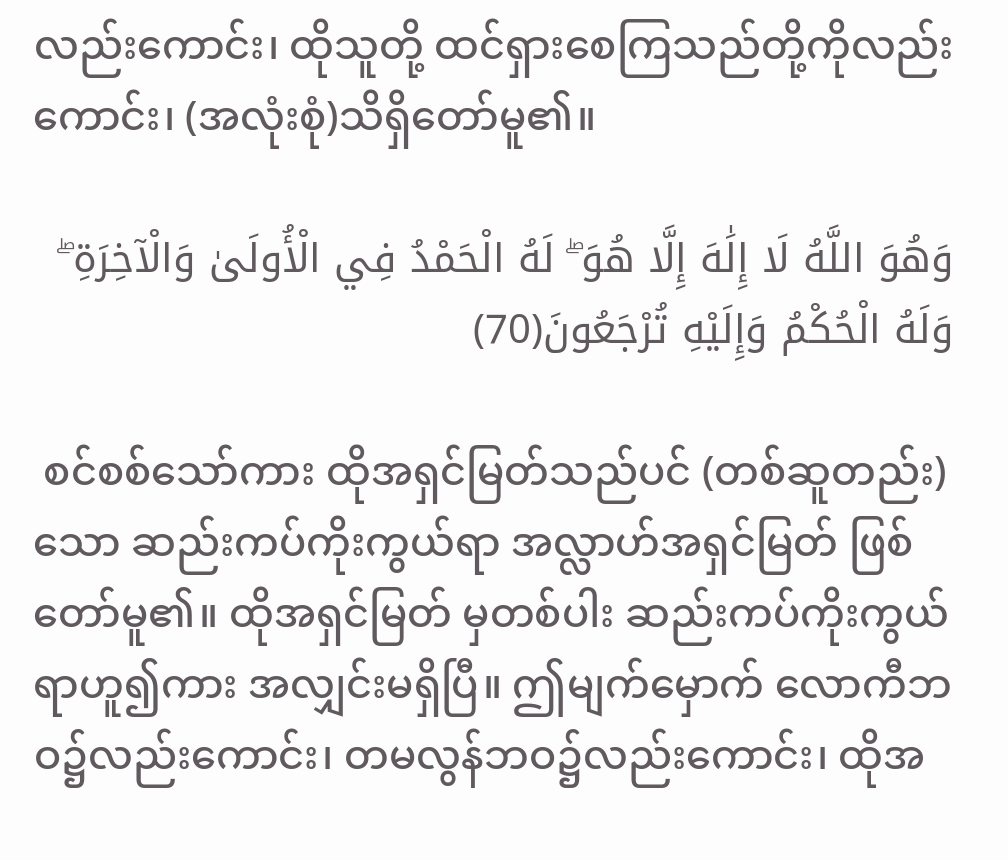လည်းကောင်း၊ ထိုသူတို့ ထင်ရှားစေကြသည်တို့ကိုလည်းကောင်း၊ (အလုံးစုံ)သိရှိတော်မူ၏။

وَهُوَ اللَّهُ لَا إِلَٰهَ إِلَّا هُوَ ۖ لَهُ الْحَمْدُ فِي الْأُولَىٰ وَالْآخِرَةِ ۖ وَلَهُ الْحُكْمُ وَإِلَيْهِ تُرْجَعُونَ(70)

 စင်စစ်သော်ကား ထိုအရှင်မြတ်သည်ပင် (တစ်ဆူတည်း)သော ဆည်းကပ်ကိုးကွယ်ရာ အလ္လာဟ်အရှင်မြတ် ဖြစ်တော်မူ၏။ ထိုအရှင်မြတ် မှတစ်ပါး ဆည်းကပ်ကိုးကွယ်ရာဟူ၍ကား အလျှင်းမရှိပြီ။ ဤမျက်မှောက် လောကီဘဝ၌လည်းကောင်း၊ တမလွန်ဘဝ၌လည်းကောင်း၊ ထိုအ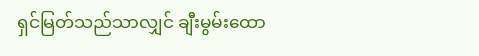ရှင်မြတ်သည်သာလျှင် ချီးမွမ်းထော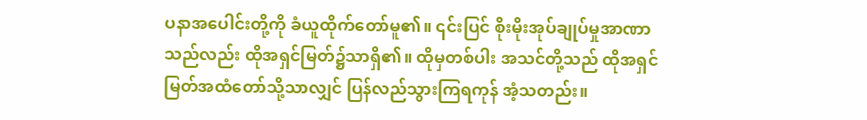ပနာအပေါင်းတို့ကို ခံယူထိုက်တော်မူ၏။ ၎င်းပြင် စိုးမိုးအုပ်ချုပ်မှုအာဏာသည်လည်း ထိုအရှင်မြတ်၌သာရှိ၏။ ထိုမှတစ်ပါး အသင်တို့သည် ထိုအရှင်မြတ်အထံတော်သို့သာလျှင် ပြန်လည်သွားကြရကုန် အံ့သတည်း။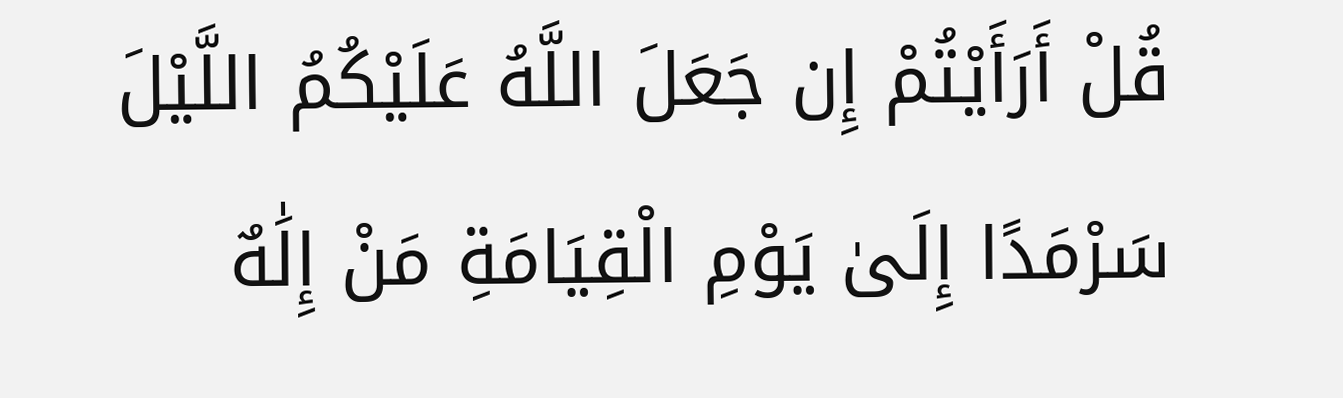قُلْ أَرَأَيْتُمْ إِن جَعَلَ اللَّهُ عَلَيْكُمُ اللَّيْلَ سَرْمَدًا إِلَىٰ يَوْمِ الْقِيَامَةِ مَنْ إِلَٰهٌ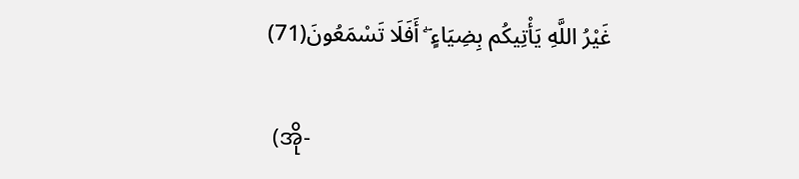غَيْرُ اللَّهِ يَأْتِيكُم بِضِيَاءٍ ۖ أَفَلَا تَسْمَعُونَ(71)

 (အို-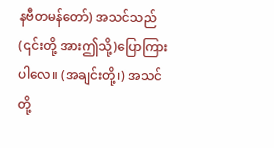နဗီတမန်တော်) အသင်သည် (၎င်းတို့ အားဤသို့)ပြောကြားပါလေ။ (အချင်းတို့၊) အသင်တို့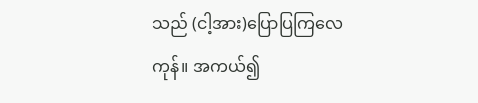သည် (ငါ့အား)ပြောပြကြလေကုန်။ အကယ်၍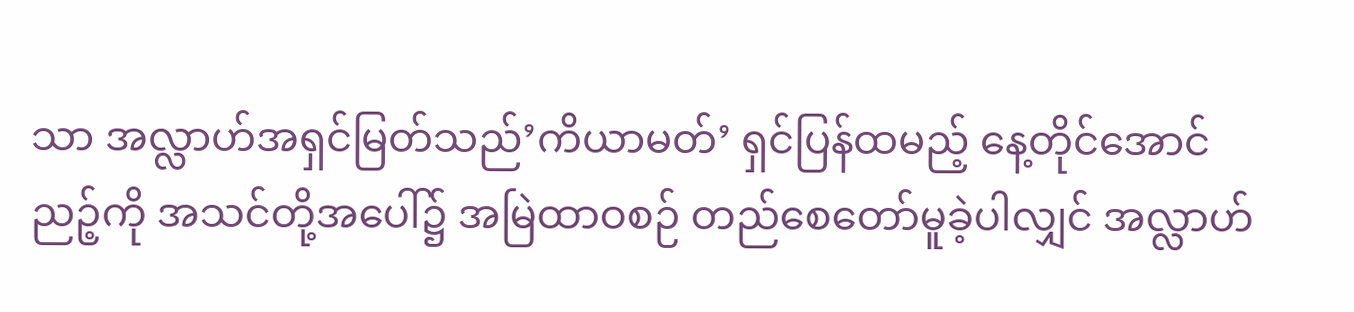သာ အလ္လာဟ်အရှင်မြတ်သည်’ကိယာမတ်’ ရှင်ပြန်ထမည့် နေ့တိုင်အောင် ညဉ့်ကို အသင်တို့အပေါ်၌ အမြဲထာဝစဉ် တည်စေတော်မူခဲ့ပါလျှင် အလ္လာဟ်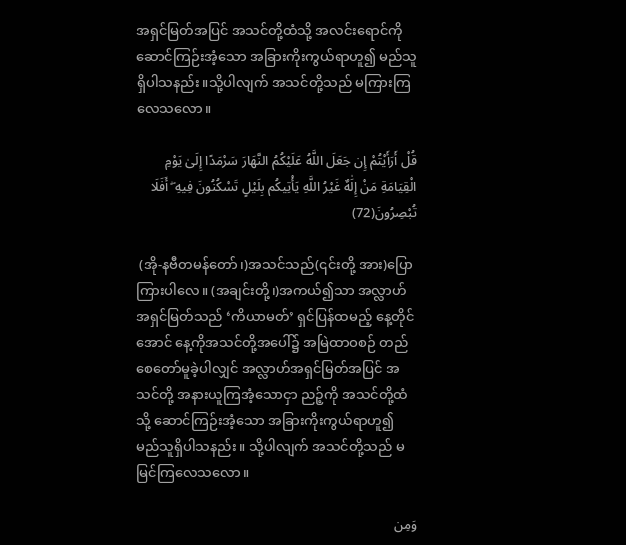အရှင်မြတ်အပြင် အသင်တို့ထံသို့ အလင်းရောင်ကို ဆောင်ကြဉ်းအံ့သော အခြားကိုးကွယ်ရာဟူ၍ မည်သူရှိပါသနည်း။သို့ပါလျက် အသင်တို့သည် မကြားကြလေသလော။

قُلْ أَرَأَيْتُمْ إِن جَعَلَ اللَّهُ عَلَيْكُمُ النَّهَارَ سَرْمَدًا إِلَىٰ يَوْمِ الْقِيَامَةِ مَنْ إِلَٰهٌ غَيْرُ اللَّهِ يَأْتِيكُم بِلَيْلٍ تَسْكُنُونَ فِيهِ ۖ أَفَلَا تُبْصِرُونَ(72)

 (အို-နဗီတမန်တော်၊)အသင်သည်(၎င်းတို့ အား)ပြောကြားပါလေ။ (အချင်းတို့၊)အကယ်၍သာ အလ္လာဟ်အရှင်မြတ်သည် ‘ကိယာမတ်’ ရှင်ပြန်ထမည့် နေ့တိုင်အောင် နေ့ကိုအသင်တို့အပေါ်၌ အမြဲထာဝစဉ် တည်စေတော်မူခဲ့ပါလျှင် အလ္လာဟ်အရှင်မြတ်အပြင် အသင်တို့ အနားယူကြအံ့သောငှာ ညဉ့်ကို အသင်တို့ထံသို့ ဆောင်ကြဉ်းအံ့သော အခြားကိုးကွယ်ရာဟူ၍ မည်သူရှိပါသနည်း။ သို့ပါလျက် အသင်တို့သည် မမြင်ကြလေသလော။

وَمِن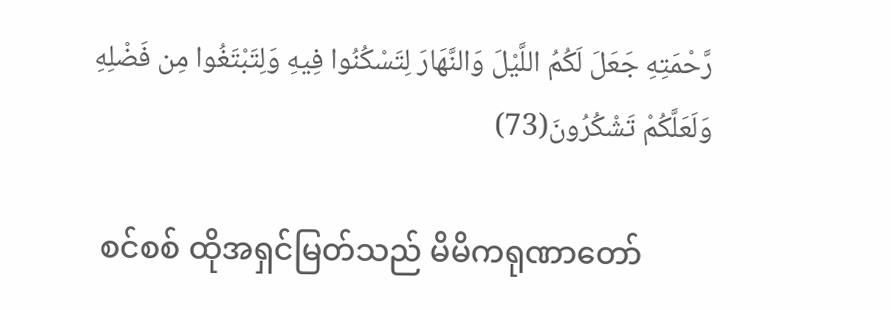رَّحْمَتِهِ جَعَلَ لَكُمُ اللَّيْلَ وَالنَّهَارَ لِتَسْكُنُوا فِيهِ وَلِتَبْتَغُوا مِن فَضْلِهِ وَلَعَلَّكُمْ تَشْكُرُونَ(73)

 စင်စစ် ထိုအရှင်မြတ်သည် မိမိကရုဏာတော်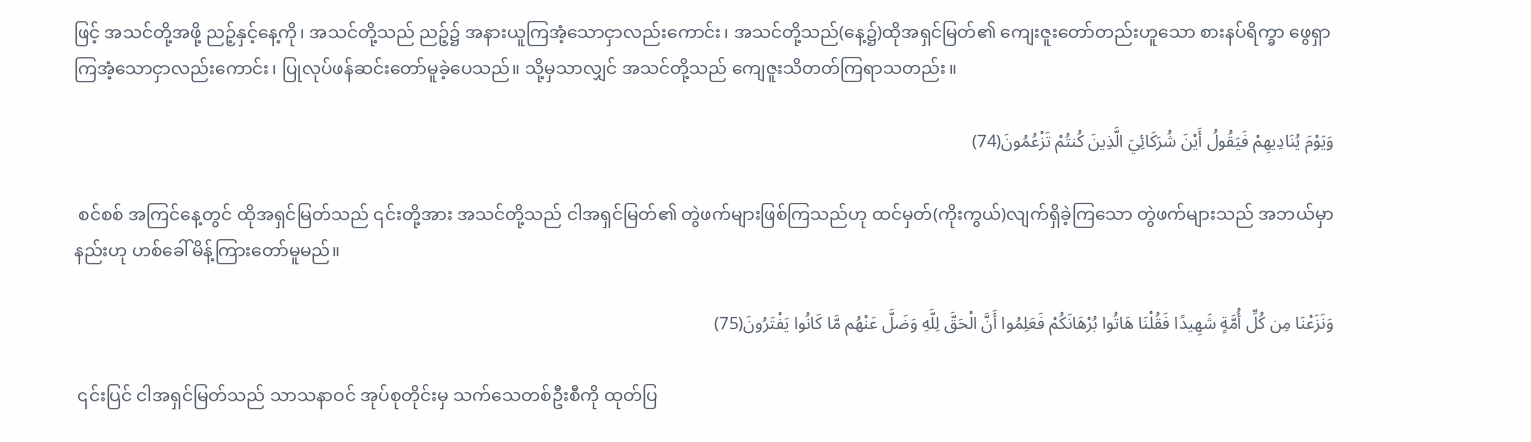ဖြင့် အသင်တို့အဖို့ ညဉ့်နှင့်နေ့ကို၊ အသင်တို့သည် ညဉ့်၌ အနားယူကြအံ့သောငှာလည်းကောင်း၊ အသင်တို့သည်(နေ့၌)ထိုအရှင်မြတ်၏ ကျေးဇူးတော်တည်းဟူသော စားနပ်ရိက္ခာ ဖွေရှာကြအံ့သောငှာလည်းကောင်း၊ ပြုလုပ်ဖန်ဆင်းတော်မူခဲ့ပေသည်။ သို့မှသာလျှင် အသင်တို့သည် ကျေဇူးသိတတ်ကြရာသတည်း။

وَيَوْمَ يُنَادِيهِمْ فَيَقُولُ أَيْنَ شُرَكَائِيَ الَّذِينَ كُنتُمْ تَزْعُمُونَ(74)

 စင်စစ် အကြင်နေ့တွင် ထိုအရှင်မြတ်သည် ၎င်းတို့အား အသင်တို့သည် ငါအရှင်မြတ်၏ တွဲဖက်များဖြစ်ကြသည်ဟု ထင်မှတ်(ကိုးကွယ်)လျက်ရှိခဲ့ကြသော တွဲဖက်များသည် အဘယ်မှာနည်းဟု ဟစ်ခေါ်မိန့်ကြားတော်မူမည်။

وَنَزَعْنَا مِن كُلِّ أُمَّةٍ شَهِيدًا فَقُلْنَا هَاتُوا بُرْهَانَكُمْ فَعَلِمُوا أَنَّ الْحَقَّ لِلَّهِ وَضَلَّ عَنْهُم مَّا كَانُوا يَفْتَرُونَ(75)

 ၎င်းပြင် ငါအရှင်မြတ်သည် သာသနာဝင် အုပ်စုတိုင်းမှ သက်သေတစ်ဦးစီကို ထုတ်ပြ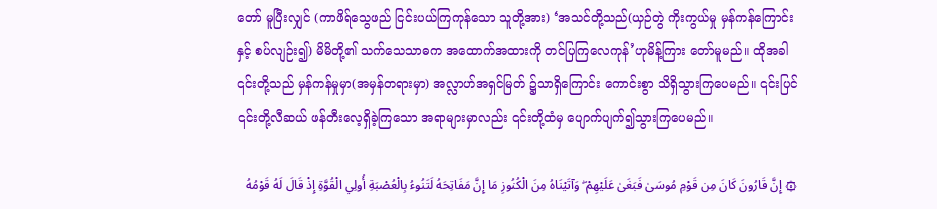တော် မူပြီးလျှင် (ကာဖိရ်သွေဖည် ငြင်းပယ်ကြကုန်သော သူတို့အား) ‘အသင်တို့သည်(ယှဉ်တွဲ ကိုးကွယ်မှု မှန်ကန်ကြောင်းနှင့် စပ်လျဉ်း၍) မိမိတို့၏ သက်သေသာဓက အထောက်အထားကို တင်ပြကြလေကုန်’ဟုမိန့်ကြား တော်မူမည်။ ထိုအခါ ၎င်းတို့သည် မှန်ကန်မှုမှာ(အမှန်တရားမှာ) အလ္လာဟ်အရှင်မြတ် ၌သာရှိကြောင်း ကောင်းစွာ သိရှိသွားကြပေမည်။ ၎င်းပြင် ၎င်းတို့လီဆယ် ဖန်တီးလေ့ရှိခဲ့ကြသော အရာများမှာလည်း ၎င်းတို့ထံမှ ပျောက်ပျက်၍သွားကြပေမည်။

۞ إِنَّ قَارُونَ كَانَ مِن قَوْمِ مُوسَىٰ فَبَغَىٰ عَلَيْهِمْ ۖ وَآتَيْنَاهُ مِنَ الْكُنُوزِ مَا إِنَّ مَفَاتِحَهُ لَتَنُوءُ بِالْعُصْبَةِ أُولِي الْقُوَّةِ إِذْ قَالَ لَهُ قَوْمُهُ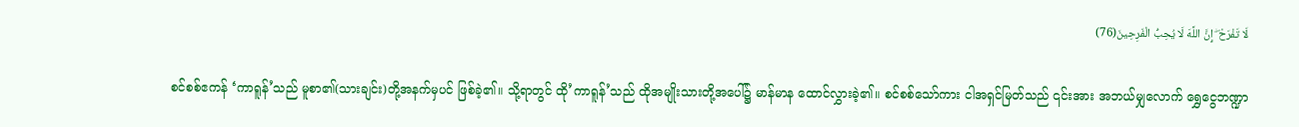لَا تَفْرَحْ ۖ إِنَّ اللَّهَ لَا يُحِبُّ الْفَرِحِينَ(76)

 စင်စစ်ဧကန် ‘ကာရူန်’သည် မူစာ၏(သားချင်း)တို့အနက်မှပင် ဖြစ်ခဲ့၏။ သို့ရာတွင် ထို’ကာရူန်’သည် ထိုအမျိုးသားတို့အပေါ်၌ မာန်မာန ထောင်လွှားခဲ့၏။ စင်စစ်သော်ကား ငါအရှင်မြတ်သည် ၎င်းအား အဘယ်မျှလောက် ရွှေငွေဘဏ္ဍာ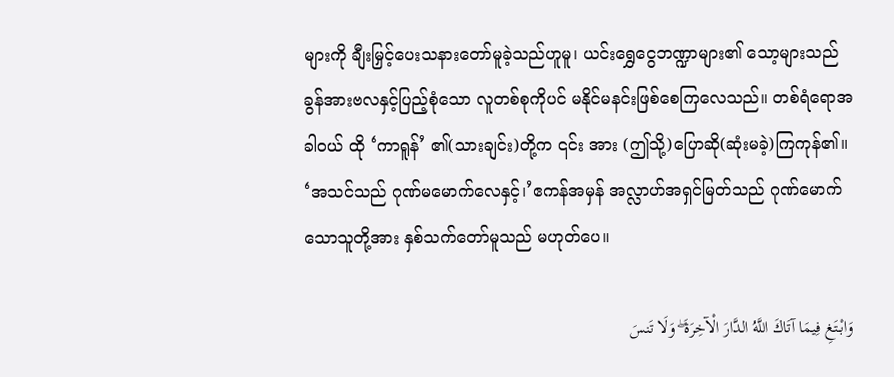များကို ချီးမြှင့်ပေးသနားတော်မူခဲ့သည်ဟူမူ၊ ယင်းရွှေငွေဘဏ္ဍာများ၏ သော့များသည် ခွန်အားဗလနှင့်ပြည့်စုံသော လူတစ်စုကိုပင် မနိုင်မနင်းဖြစ်စေကြလေသည်။ တစ်ရံရောအခါဝယ် ထို ‘ကာရူန်’ ၏(သားချင်း)တို့က ၎င်း အား (ဤသို့)ပြောဆို(ဆုံးမခဲ့)ကြကုန်၏။ ‘အသင်သည် ဂုဏ်မမောက်လေနှင့်၊’ဧကန်အမှန် အလ္လာဟ်အရှင်မြတ်သည် ဂုဏ်မောက်သောသူတို့အား နှစ်သက်တော်မူသည် မဟုတ်ပေ။

وَابْتَغِ فِيمَا آتَاكَ اللَّهُ الدَّارَ الْآخِرَةَ ۖ وَلَا تَنسَ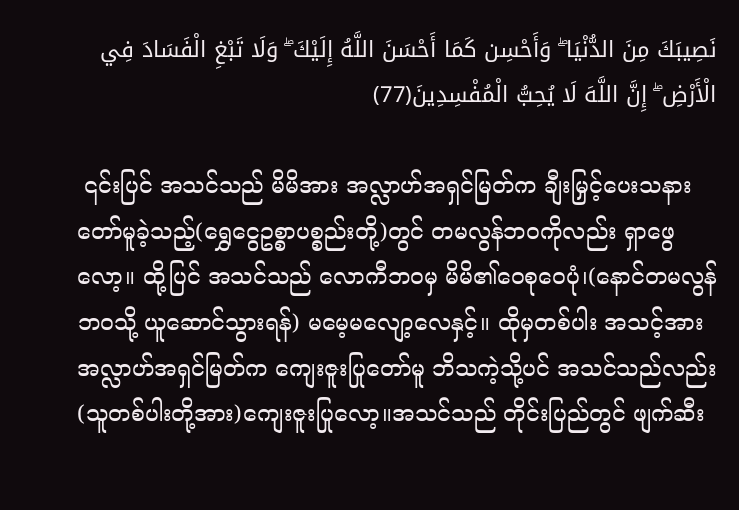نَصِيبَكَ مِنَ الدُّنْيَا ۖ وَأَحْسِن كَمَا أَحْسَنَ اللَّهُ إِلَيْكَ ۖ وَلَا تَبْغِ الْفَسَادَ فِي الْأَرْضِ ۖ إِنَّ اللَّهَ لَا يُحِبُّ الْمُفْسِدِينَ(77)

 ၎င်းပြင် အသင်သည် မိမိအား အလ္လာဟ်အရှင်မြတ်က ချီးမြှင့်ပေးသနားတော်မူခဲ့သည့်(ရွှေငွေဥစ္စာပစ္စည်းတို့)တွင် တမလွန်ဘဝကိုလည်း ရှာဖွေလော့။ ထို့ပြင် အသင်သည် လောကီဘဝမှ မိမိ၏ဝေစုဝေပုံ၊(နောင်တမလွန်ဘဝသို့ ယူဆောင်သွားရန်) မမေ့မလျော့လေနှင့်။ ထိုမှတစ်ပါး အသင့်အား အလ္လာဟ်အရှင်မြတ်က ကျေးဇူးပြုတော်မူ ဘိသကဲ့သို့ပင် အသင်သည်လည်း (သူတစ်ပါးတို့အား)ကျေးဇူးပြုလော့။အသင်သည် တိုင်းပြည်တွင် ဖျက်ဆီး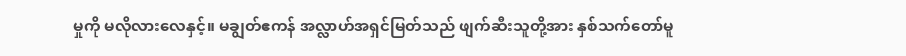မှုကို မလိုလားလေနှင့်။ မချွတ်ဧကန် အလ္လာဟ်အရှင်မြတ်သည် ဖျက်ဆီးသူတို့အား နှစ်သက်တော်မူ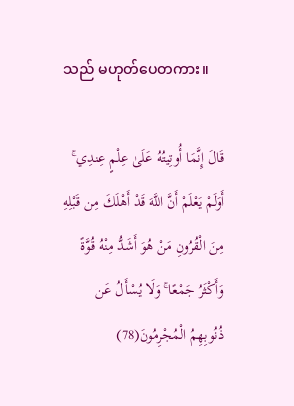သည် မဟုတ်ပေတကား။

قَالَ إِنَّمَا أُوتِيتُهُ عَلَىٰ عِلْمٍ عِندِي ۚ أَوَلَمْ يَعْلَمْ أَنَّ اللَّهَ قَدْ أَهْلَكَ مِن قَبْلِهِ مِنَ الْقُرُونِ مَنْ هُوَ أَشَدُّ مِنْهُ قُوَّةً وَأَكْثَرُ جَمْعًا ۚ وَلَا يُسْأَلُ عَن ذُنُوبِهِمُ الْمُجْرِمُونَ(78)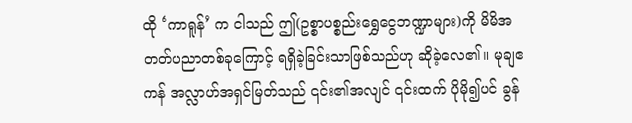ထို ‘ကာရူန်’ က ငါသည် ဤ(ဥစ္စာပစ္စည်းရွှေငွေဘဏ္ဍာများ)ကို မိမိအတတ်ပညာတစ်ခုကြောင့် ရရှိခဲ့ခြင်းသာဖြစ်သည်ဟု ဆိုခဲ့လေ၏။ မုချဧကန် အလ္လာဟ်အရှင်မြတ်သည် ၎င်း၏အလျင် ၎င်းထက် ပိုမို၍ပင် ခွန်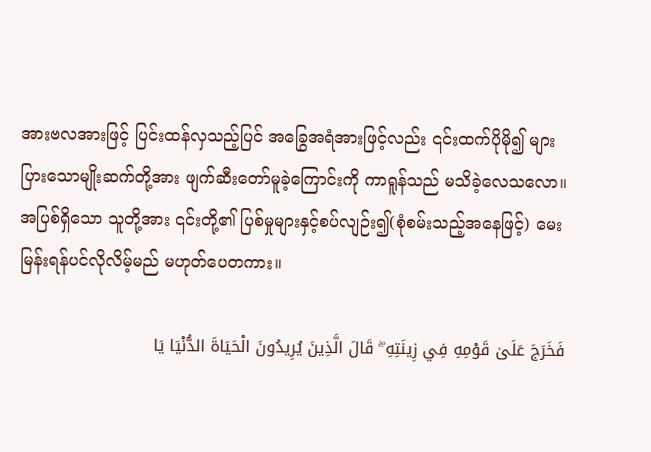အားဗလအားဖြင့် ပြင်းထန်လှသည့်ပြင် အခြွေအရံအားဖြင့်လည်း ၎င်းထက်ပိုမို၍ များပြားသောမျိုးဆက်တို့အား ဖျက်ဆီးတော်မူခဲ့ကြောင်းကို ကာရူန်သည် မသိခဲ့လေသလော။ အပြစ်ရှိသော သူတို့အား ၎င်းတို့၏ ပြစ်မှုများနှင့်စပ်လျဉ်း၍(စုံစမ်းသည့်အနေဖြင့်) မေးမြန်းရန်ပင်လိုလိမ့်မည် မဟုတ်ပေတကား။

فَخَرَجَ عَلَىٰ قَوْمِهِ فِي زِينَتِهِ ۖ قَالَ الَّذِينَ يُرِيدُونَ الْحَيَاةَ الدُّنْيَا يَا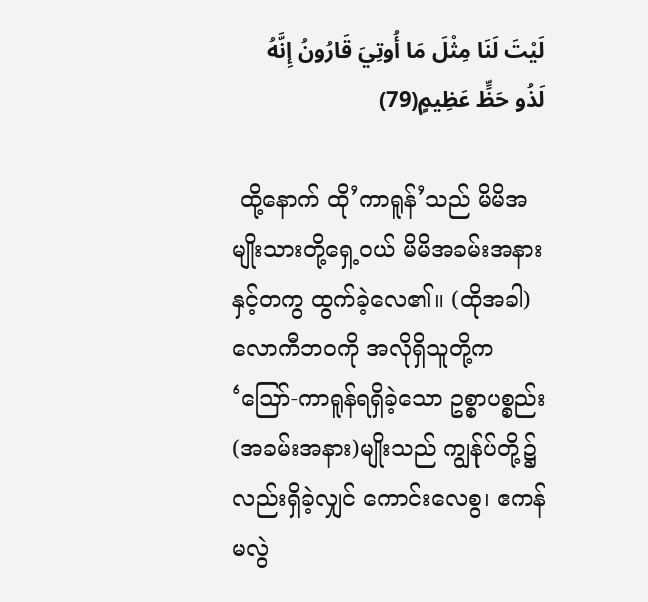لَيْتَ لَنَا مِثْلَ مَا أُوتِيَ قَارُونُ إِنَّهُ لَذُو حَظٍّ عَظِيمٍ(79)

 ထို့နောက် ထို’ကာရူန်’သည် မိမိအမျိုးသားတို့ရှေ့ဝယ် မိမိအခမ်းအနားနှင့်တကွ ထွက်ခဲ့လေ၏။ (ထိုအခါ) လောကီဘဝကို အလိုရှိသူတို့က ‘ဪ-ကာရူန်ရရှိခဲ့သော ဥစ္စာပစ္စည်း (အခမ်းအနား)မျိုးသည် ကျွန်ုပ်တို့၌လည်းရှိခဲ့လျှင် ကောင်းလေစွ၊ ဧကန်မလွဲ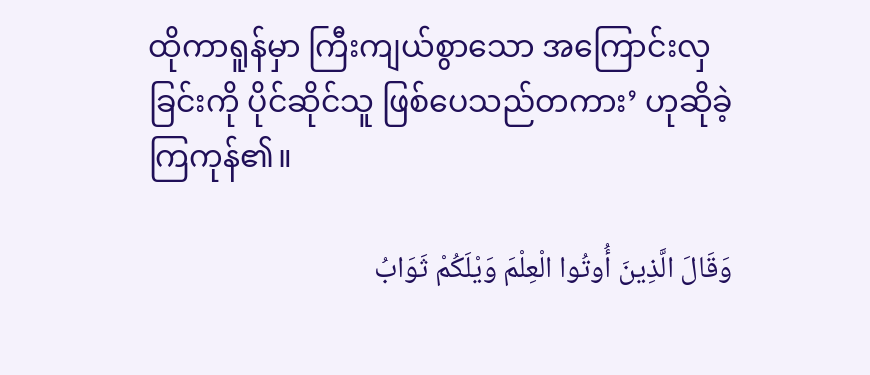ထိုကာရူန်မှာ ကြီးကျယ်စွာသော အကြောင်းလှခြင်းကို ပိုင်ဆိုင်သူ ဖြစ်ပေသည်တကား’ ဟုဆိုခဲ့ကြကုန်၏။

وَقَالَ الَّذِينَ أُوتُوا الْعِلْمَ وَيْلَكُمْ ثَوَابُ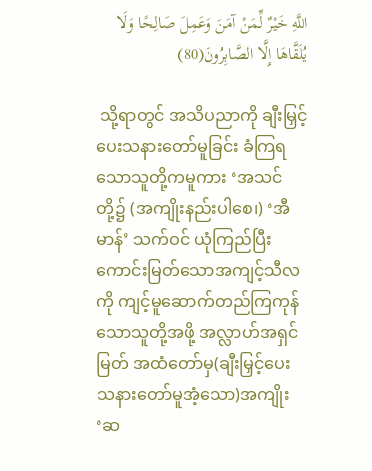اللَّهِ خَيْرٌ لِّمَنْ آمَنَ وَعَمِلَ صَالِحًا وَلَا يُلَقَّاهَا إِلَّا الصَّابِرُونَ(80)

 သို့ရာတွင် အသိပညာကို ချီးမြှင့်ပေးသနားတော်မူခြင်း ခံကြရသောသူတို့ကမူကား ‘အသင်တို့၌ (အကျိုးနည်းပါစေ၊) ‘အီမာန်’ သက်ဝင် ယုံကြည်ပြီး ကောင်းမြတ်သောအကျင့်သီလကို ကျင့်မူဆောက်တည်ကြကုန်သောသူတို့အဖို့ အလ္လာဟ်အရှင်မြတ် အထံတော်မှ(ချီးမြှင့်ပေးသနားတော်မူအံ့သော)အကျိုး ‘ဆ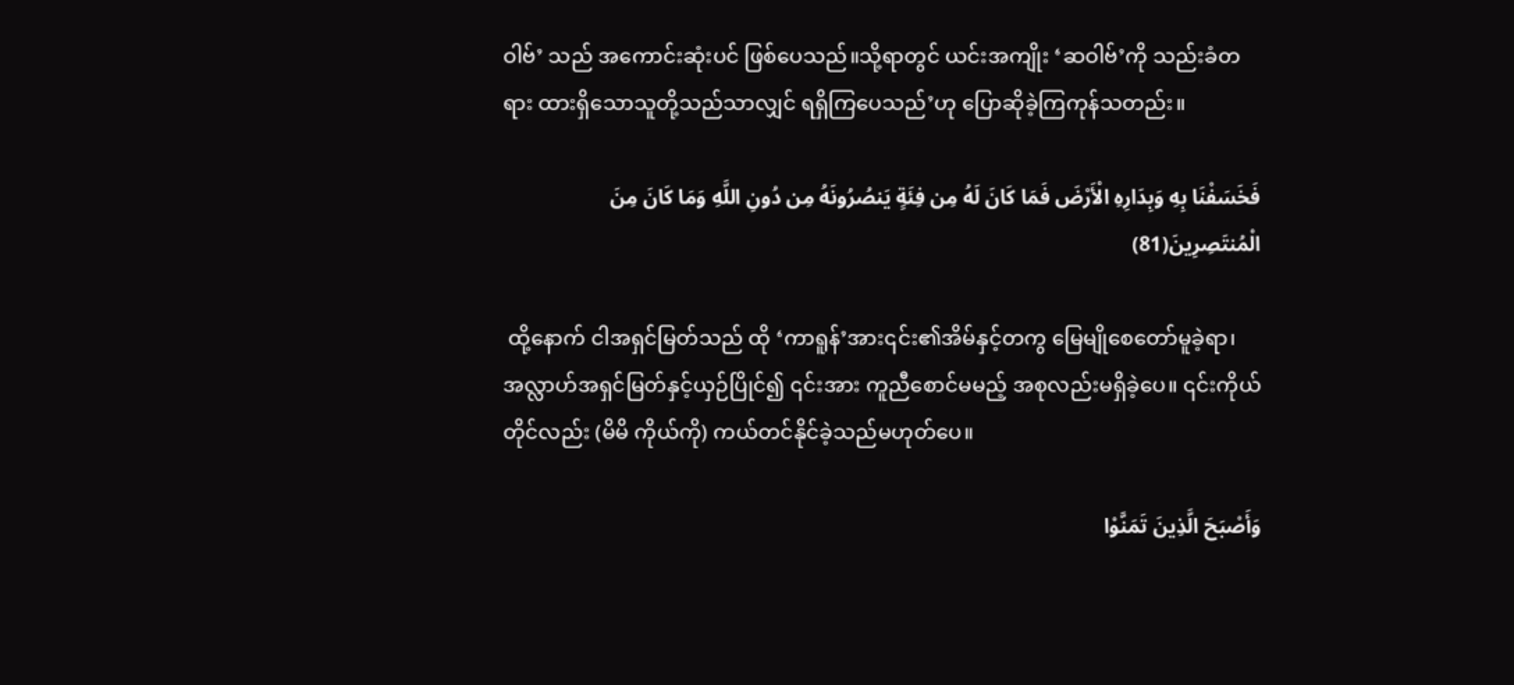ဝါဗ်’ သည် အကောင်းဆုံးပင် ဖြစ်ပေသည်။သို့ရာတွင် ယင်းအကျိုး ‘ဆဝါဗ်’ကို သည်းခံတရား ထားရှိသောသူတို့သည်သာလျှင် ရရှိကြပေသည်’ဟု ပြောဆိုခဲ့ကြကုန်သတည်း။

فَخَسَفْنَا بِهِ وَبِدَارِهِ الْأَرْضَ فَمَا كَانَ لَهُ مِن فِئَةٍ يَنصُرُونَهُ مِن دُونِ اللَّهِ وَمَا كَانَ مِنَ الْمُنتَصِرِينَ(81)

 ထို့နောက် ငါအရှင်မြတ်သည် ထို ‘ကာရူန်’အား၎င်း၏အိမ်နှင့်တကွ မြေမျိုစေတော်မူခဲ့ရာ၊ အလ္လာဟ်အရှင်မြတ်နှင့်ယှဉ်ပြိုင်၍ ၎င်းအား ကူညီစောင်မမည့် အစုလည်းမရှိခဲ့ပေ။ ၎င်းကိုယ်တိုင်လည်း (မိမိ ကိုယ်ကို) ကယ်တင်နိုင်ခဲ့သည်မဟုတ်ပေ။

وَأَصْبَحَ الَّذِينَ تَمَنَّوْا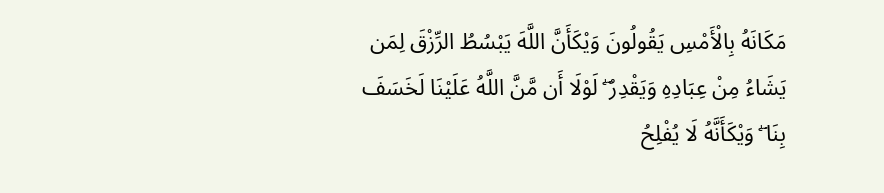مَكَانَهُ بِالْأَمْسِ يَقُولُونَ وَيْكَأَنَّ اللَّهَ يَبْسُطُ الرِّزْقَ لِمَن يَشَاءُ مِنْ عِبَادِهِ وَيَقْدِرُ ۖ لَوْلَا أَن مَّنَّ اللَّهُ عَلَيْنَا لَخَسَفَ بِنَا ۖ وَيْكَأَنَّهُ لَا يُفْلِحُ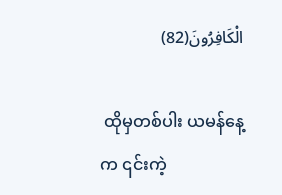الْكَافِرُونَ(82)

 ထိုမှတစ်ပါး ယမန်နေ့က ၎င်းကဲ့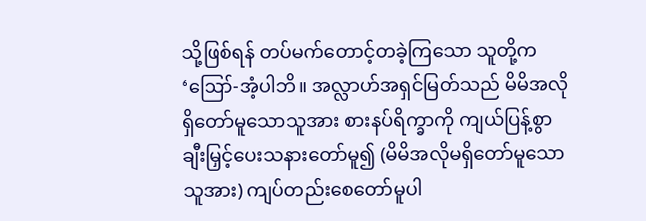သို့ဖြစ်ရန် တပ်မက်တောင့်တခဲ့ကြသော သူတို့က ‘ဪ-အံ့ပါဘိ။ အလ္လာဟ်အရှင်မြတ်သည် မိမိအလိုရှိတော်မူသောသူအား စားနပ်ရိက္ခာကို ကျယ်ပြန့်စွာ ချီးမြှင့်ပေးသနားတော်မူ၍ (မိမိအလိုမရှိတော်မူသောသူအား) ကျပ်တည်းစေတော်မူပါ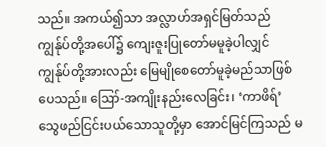သည်။ အကယ်၍သာ အလ္လာဟ်အရှင်မြတ်သည် ကျွန်ုပ်တို့အပေါ်၌ ကျေးဇူးပြုတော်မမူခဲ့ပါလျှင် ကျွန်ုပ်တို့အားလည်း မြေမျိုစေတော်မူခဲ့မည်သာဖြစ်ပေသည်။ ဪ-အကျိုးနည်းလေခြင်း၊ ‘ကာဖိရ်’ သွေဖည်ငြင်းပယ်သောသူတို့မှာ အောင်မြင်ကြသည် မ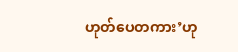ဟုတ်ပေတကား’ဟု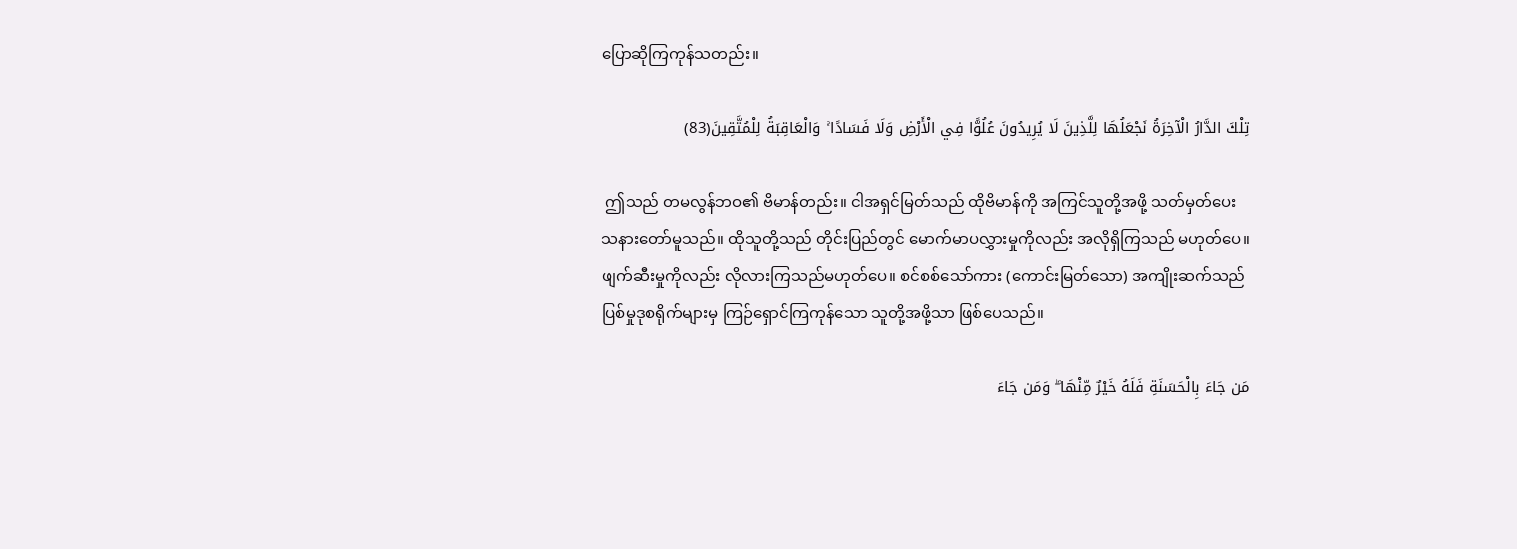ပြောဆိုကြကုန်သတည်း။

تِلْكَ الدَّارُ الْآخِرَةُ نَجْعَلُهَا لِلَّذِينَ لَا يُرِيدُونَ عُلُوًّا فِي الْأَرْضِ وَلَا فَسَادًا ۚ وَالْعَاقِبَةُ لِلْمُتَّقِينَ(83)

 ဤသည် တမလွန်ဘဝ၏ ဗိမာန်တည်း။ ငါအရှင်မြတ်သည် ထိုဗိမာန်ကို အကြင်သူတို့အဖို့ သတ်မှတ်ပေးသနားတော်မူသည်။ ထိုသူတို့သည် တိုင်းပြည်တွင် မောက်မာပလွှားမှုကိုလည်း အလိုရှိကြသည် မဟုတ်ပေ။ ဖျက်ဆီးမှုကိုလည်း လိုလားကြသည်မဟုတ်ပေ။ စင်စစ်သော်ကား (ကောင်းမြတ်သော) အကျိုးဆက်သည် ပြစ်မှုဒုစရိုက်များမှ ကြဉ်ရှောင်ကြကုန်သော သူတို့အဖို့သာ ဖြစ်ပေသည်။

مَن جَاءَ بِالْحَسَنَةِ فَلَهُ خَيْرٌ مِّنْهَا ۖ وَمَن جَاءَ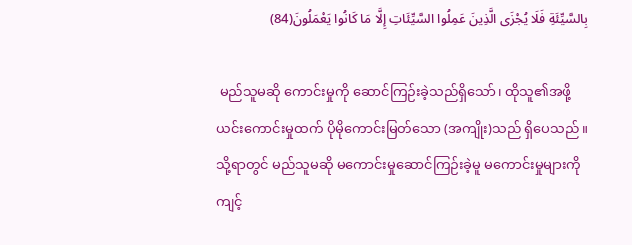بِالسَّيِّئَةِ فَلَا يُجْزَى الَّذِينَ عَمِلُوا السَّيِّئَاتِ إِلَّا مَا كَانُوا يَعْمَلُونَ(84)

 မည်သူမဆို ကောင်းမှုကို ဆောင်ကြဉ်းခဲ့သည်ရှိသော်၊ ထိုသူ၏အဖို့ ယင်းကောင်းမှုထက် ပိုမိုကောင်းမြတ်သော (အကျိုး)သည် ရှိပေသည်။ သို့ရာတွင် မည်သူမဆို မကောင်းမှုဆောင်ကြဉ်းခဲ့မူ မကောင်းမှုများကို ကျင့်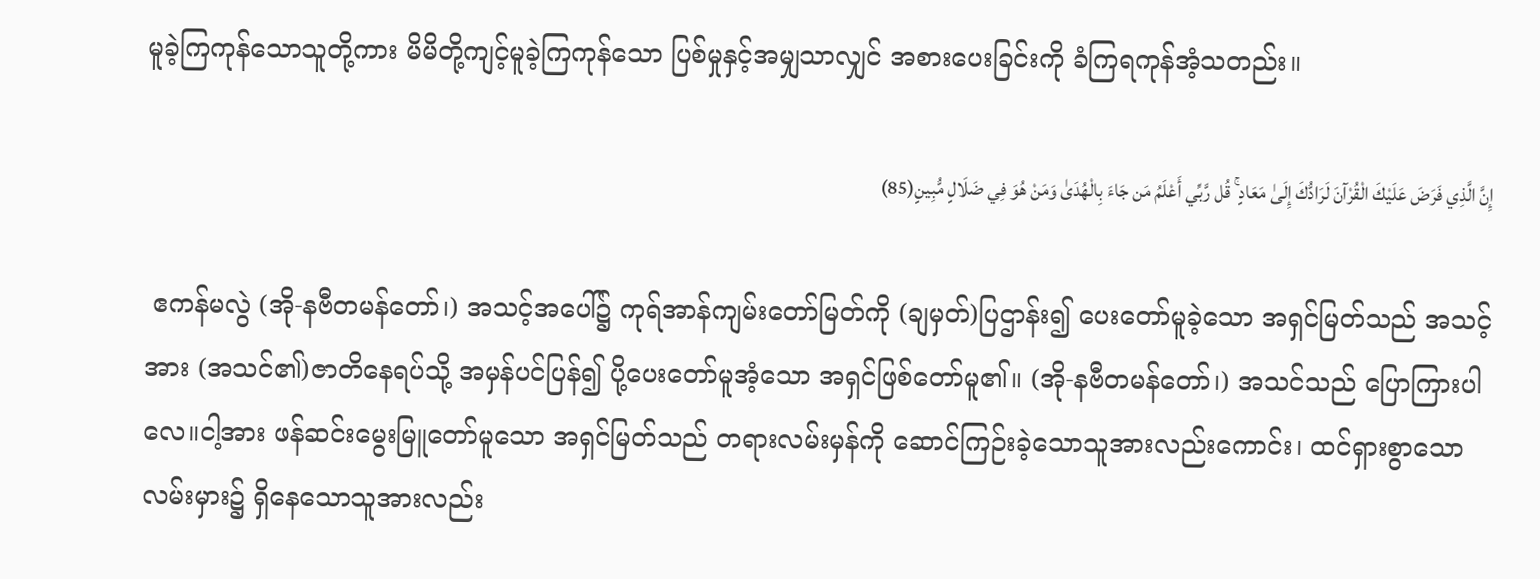မူခဲ့ကြကုန်သောသူတို့ကား မိမိတို့ကျင့်မူခဲ့ကြကုန်သော ပြစ်မှုနှင့်အမျှသာလျှင် အစားပေးခြင်းကို ခံကြရကုန်အံ့သတည်း။

إِنَّ الَّذِي فَرَضَ عَلَيْكَ الْقُرْآنَ لَرَادُّكَ إِلَىٰ مَعَادٍ ۚ قُل رَّبِّي أَعْلَمُ مَن جَاءَ بِالْهُدَىٰ وَمَنْ هُوَ فِي ضَلَالٍ مُّبِينٍ(85)

 ဧကန်မလွဲ (အို-နဗီတမန်တော်၊) အသင့်အပေါ်၌ ကုရ်အာန်ကျမ်းတော်မြတ်ကို (ချမှတ်)ပြဌာန်း၍ ပေးတော်မူခဲ့သော အရှင်မြတ်သည် အသင့်အား (အသင်၏)ဇာတိနေရပ်သို့ အမှန်ပင်ပြန်၍ ပို့ပေးတော်မူအံ့သော အရှင်ဖြစ်တော်မူ၏။ (အို-နဗီတမန်တော်၊) အသင်သည် ပြောကြားပါလေ။ငါ့အား ဖန်ဆင်းမွေးမြူတော်မူသော အရှင်မြတ်သည် တရားလမ်းမှန်ကို ဆောင်ကြဉ်းခဲ့သောသူအားလည်းကောင်း၊ ထင်ရှားစွာသော လမ်းမှား၌ ရှိနေသောသူအားလည်း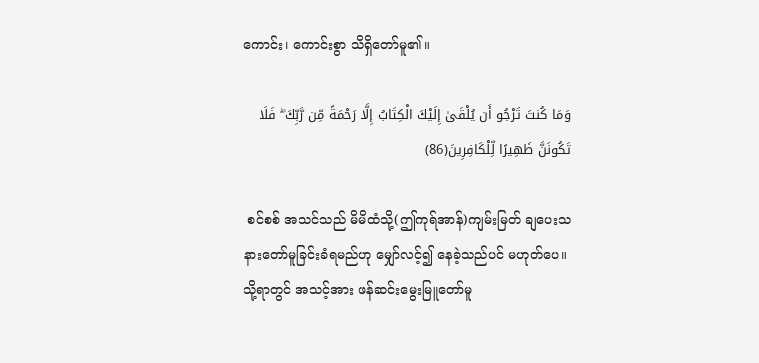ကောင်း၊ ကောင်းစွာ သိရှိတော်မူ၏။

وَمَا كُنتَ تَرْجُو أَن يُلْقَىٰ إِلَيْكَ الْكِتَابُ إِلَّا رَحْمَةً مِّن رَّبِّكَ ۖ فَلَا تَكُونَنَّ ظَهِيرًا لِّلْكَافِرِينَ(86)

 စင်စစ် အသင်သည် မိမိထံသို့(ဤကုရ်အာန်)ကျမ်းမြတ် ချပေးသနားတော်မူခြင်းခံရမည်ဟု မျှော်လင့်၍ နေခဲ့သည်ပင် မဟုတ်ပေ။ သို့ရာတွင် အသင့်အား ဖန်ဆင်းမွေးမြူတော်မူ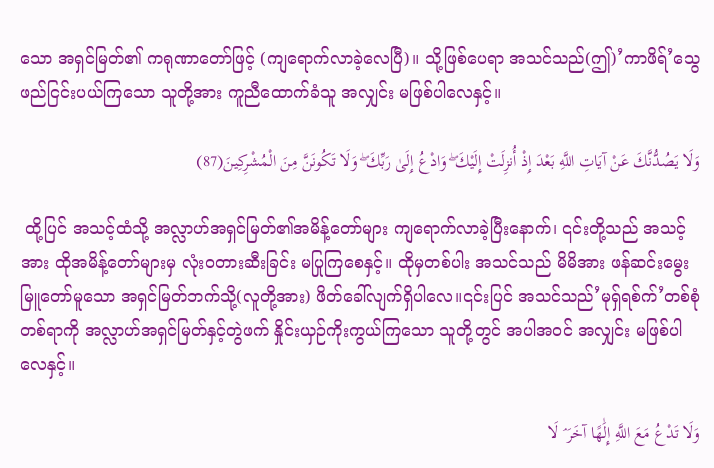သော အရှင်မြတ်၏ ကရုဏာတော်ဖြင့် (ကျရောက်လာခဲ့လေပြီ)။ သို့ဖြစ်ပေရာ အသင်သည်(ဤ)’ကာဖိရ်’သွေဖည်ငြင်းပယ်ကြသော သူတို့အား ကူညီထောက်ခံသူ အလျှင်း မဖြစ်ပါလေနှင့်။

وَلَا يَصُدُّنَّكَ عَنْ آيَاتِ اللَّهِ بَعْدَ إِذْ أُنزِلَتْ إِلَيْكَ ۖ وَادْعُ إِلَىٰ رَبِّكَ ۖ وَلَا تَكُونَنَّ مِنَ الْمُشْرِكِينَ(87)

 ထို့ပြင် အသင့်ထံသို့ အလ္လာဟ်အရှင်မြတ်၏အမိန့်တော်များ ကျရောက်လာခဲ့ပြီးနောက်၊ ၎င်းတို့သည် အသင့်အား ထိုအမိန့်တော်များမှ လုံးဝတားဆီးခြင်း မပြုကြစေနှင့်။ ထိုမှတစ်ပါး အသင်သည် မိမိအား ဖန်ဆင်းမွေးမြူတော်မူသော အရှင်မြတ်ဘက်သို့(လူတို့အား) ဖိတ်ခေါ်လျက်ရှိပါလေ။၎င်းပြင် အသင်သည်’မုရှ်ရစ်က်’တစ်စုံတစ်ရာကို အလ္လာဟ်အရှင်မြတ်နှင့်တွဲဖက် နှိုင်းယှဉ်ကိုးကွယ်ကြသော သူတို့တွင် အပါအဝင် အလျှင်း မဖြစ်ပါလေနှင့်။

وَلَا تَدْعُ مَعَ اللَّهِ إِلَٰهًا آخَرَ ۘ لَا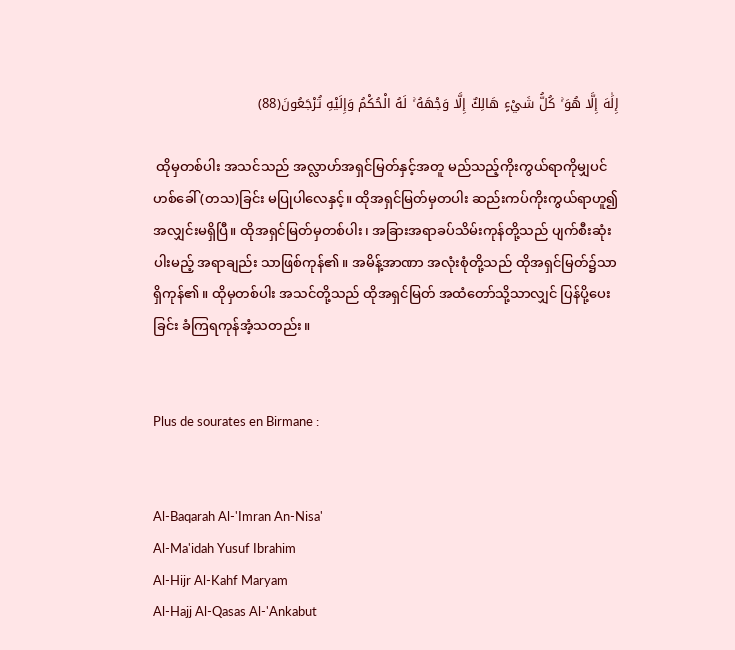إِلَٰهَ إِلَّا هُوَ ۚ كُلُّ شَيْءٍ هَالِكٌ إِلَّا وَجْهَهُ ۚ لَهُ الْحُكْمُ وَإِلَيْهِ تُرْجَعُونَ(88)

 ထိုမှတစ်ပါး အသင်သည် အလ္လာဟ်အရှင်မြတ်နှင့်အတူ မည်သည့်ကိုးကွယ်ရာကိုမျှပင် ဟစ်ခေါ် (တသ)ခြင်း မပြုပါလေနှင့်။ ထိုအရှင်မြတ်မှတပါး ဆည်းကပ်ကိုးကွယ်ရာဟူ၍ အလျှင်းမရှိပြီ။ ထိုအရှင်မြတ်မှတစ်ပါး၊ အခြားအရာခပ်သိမ်းကုန်တို့သည် ပျက်စီးဆုံးပါးမည့် အရာချည်း သာဖြစ်ကုန်၏။ အမိန့်အာဏာ အလုံးစုံတို့သည် ထိုအရှင်မြတ်၌သာ ရှိကုန်၏။ ထိုမှတစ်ပါး အသင်တို့သည် ထိုအရှင်မြတ် အထံတော်သို့သာလျှင် ပြန်ပို့ပေးခြင်း ခံကြရကုန်အံ့သတည်း။


Plus de sourates en Birmane :


Al-Baqarah Al-'Imran An-Nisa'
Al-Ma'idah Yusuf Ibrahim
Al-Hijr Al-Kahf Maryam
Al-Hajj Al-Qasas Al-'Ankabut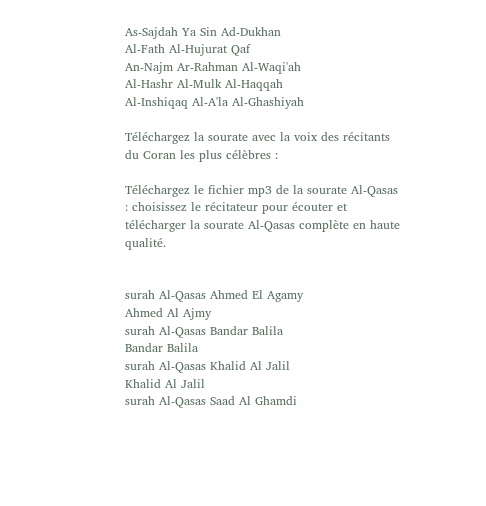As-Sajdah Ya Sin Ad-Dukhan
Al-Fath Al-Hujurat Qaf
An-Najm Ar-Rahman Al-Waqi'ah
Al-Hashr Al-Mulk Al-Haqqah
Al-Inshiqaq Al-A'la Al-Ghashiyah

Téléchargez la sourate avec la voix des récitants du Coran les plus célèbres :

Téléchargez le fichier mp3 de la sourate Al-Qasas : choisissez le récitateur pour écouter et télécharger la sourate Al-Qasas complète en haute qualité.


surah Al-Qasas Ahmed El Agamy
Ahmed Al Ajmy
surah Al-Qasas Bandar Balila
Bandar Balila
surah Al-Qasas Khalid Al Jalil
Khalid Al Jalil
surah Al-Qasas Saad Al Ghamdi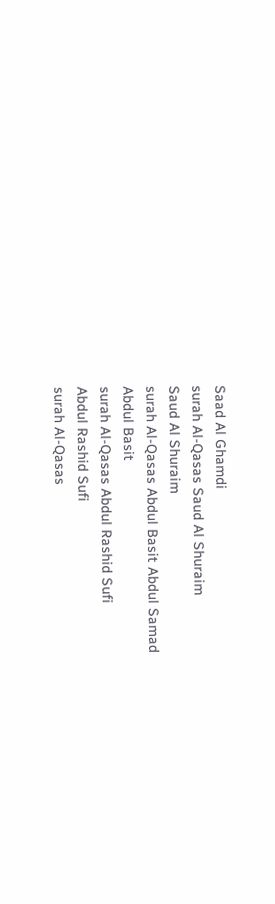Saad Al Ghamdi
surah Al-Qasas Saud Al Shuraim
Saud Al Shuraim
surah Al-Qasas Abdul Basit Abdul Samad
Abdul Basit
surah Al-Qasas Abdul Rashid Sufi
Abdul Rashid Sufi
surah Al-Qasas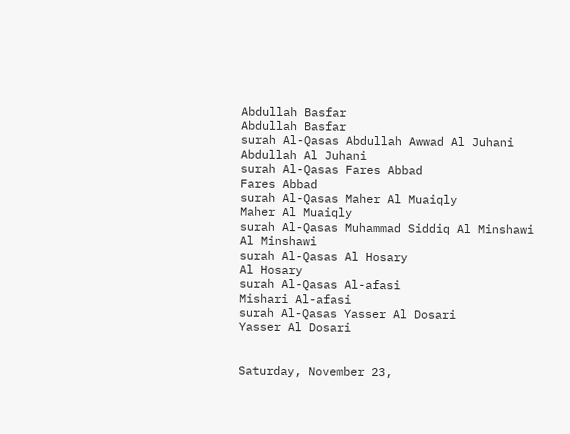Abdullah Basfar
Abdullah Basfar
surah Al-Qasas Abdullah Awwad Al Juhani
Abdullah Al Juhani
surah Al-Qasas Fares Abbad
Fares Abbad
surah Al-Qasas Maher Al Muaiqly
Maher Al Muaiqly
surah Al-Qasas Muhammad Siddiq Al Minshawi
Al Minshawi
surah Al-Qasas Al Hosary
Al Hosary
surah Al-Qasas Al-afasi
Mishari Al-afasi
surah Al-Qasas Yasser Al Dosari
Yasser Al Dosari


Saturday, November 23,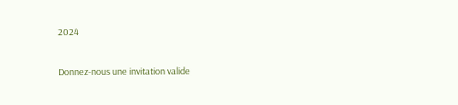2024

Donnez-nous une invitation valide